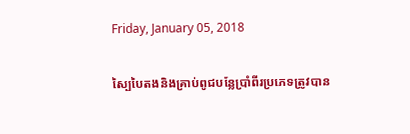Friday, January 05, 2018

ស្បៃបៃតងនិងគ្រាប់ពូជបន្លែប្រាំពីរប្រភេទត្រូវបាន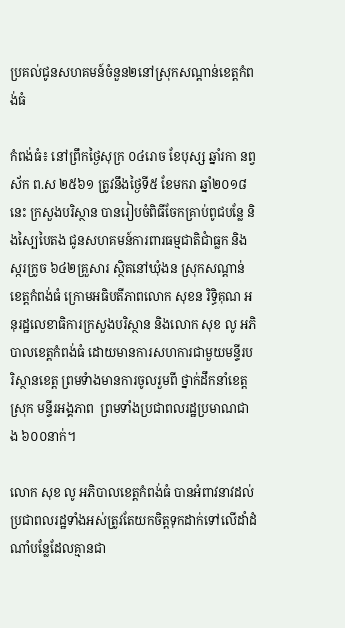ប្រគល់ជូនសហគមន៍ចំនួន២នៅស្រុកសណ្តាន់ខេត្តកំពង់ធំ

កំពង់ធំ៖ នៅព្រឹកថ្ងៃសុក្រ ០៤រោច ខែបុស្ស ឆ្នាំរកា នព្វស័ក ព.ស ២៥៦១ ត្រូវនឹងថ្ងៃទី៥ ខែមករា ឆ្នាំ២០១៨នេះ ក្រសួងបរិស្ថាន បានរៀបចំពិធីចែកគ្រាប់ពូជបន្លែ និងស្បៃបៃតង ជូនសហគមន៍ការពារធម្មជាតិជាំធ្លក និងស្ករក្រូច ៦៤២គ្រួសារ ស្ថិតនៅឃុំងន ស្រុកសណ្តាន់ ខេត្តកំពង់ធំ ក្រោមអធិបតីភាពលោក សុខន រិទ្ធិគុណ អនុរដ្ឋលេខាធិការក្រសួងបរិស្ថាន និងលោក សុខ លូ អភិបាលខេត្តកំពង់ធំ ដោយមានការសហការជាមួយមន្ទីរបរិស្ថានខេត្ត ព្រមទំាងមានការចូលរួមពី ថ្នាក់ដឹកនាំខេត្ត ស្រុក មន្ទីរអង្គភាព  ព្រមទាំងប្រជាពលរដ្ឋប្រមាណជាង ៦០០នាក់។

លោក សុខ លូ អភិបាលខេត្តកំពង់ធំ បានអំពាវនាវដល់ប្រជាពលរដ្ឋទាំងអស់ត្រូវតែយកចិត្តទុកដាក់ទៅលើដាំដំណាំបន្លែដែលគ្មានជា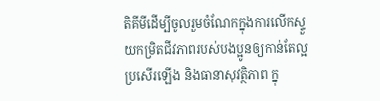តិគីមីដើម្បីចូលរួមចំណែកក្នុងការលើកស្ទួយកម្រិតជីវភាពរបស់បងប្អូនឲ្យកាន់តែល្អប្រសើរឡើង និងធានាសុវត្ថិភាព ក្នុ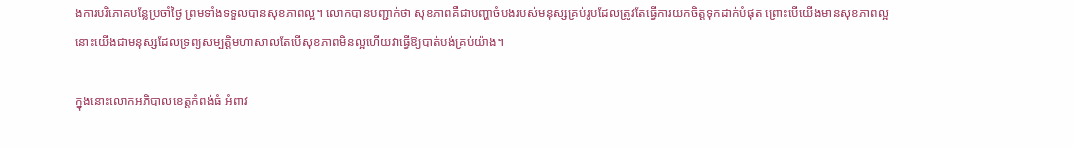ងការបរិភោគបន្លែប្រចាំថ្ងៃ ព្រមទាំងទទួលបានសុខភាពល្អ។ លោកបានបញ្ជាក់ថា សុខភាពគឺជាបញ្ហាចំបងរបស់មនុស្សគ្រប់រូបដែលត្រូវតែធ្វើការយកចិត្តទុកដាក់បំផុត ព្រោះបើយើងមានសុខភាពល្អ នោះយើងជាមនុស្សដែលទ្រព្យសម្បត្តិមហាសាលតែបើសុខភាពមិនល្អហើយវាធ្វើឱ្យបាត់បង់គ្រប់យ៉ាង។

ក្នុងនោះលោកអភិបាលខេត្តកំពង់ធំ អំពាវ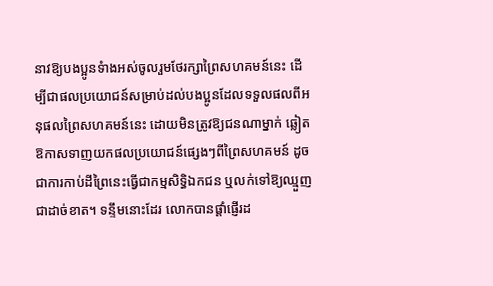នាវឱ្យបងប្អូនទំាងអស់ចូលរួមថែរក្សាព្រៃសហគមន៍នេះ ដើម្បីជាផលប្រយោជន៍សម្រាប់ដល់បងប្អូនដែលទទួលផលពីអនុផលព្រៃសហគមន៍នេះ ដោយមិនត្រូវឱ្យជនណាម្នាក់ ឆ្លៀតឱកាសទាញយកផលប្រយោជន៍ផ្សេងៗពីព្រៃសហគមន៍ ដូចជាការកាប់ដីព្រៃនេះធ្វើជាកម្មសិទ្ធិឯកជន ឬលក់ទៅឱ្យឈ្មួញជាដាច់ខាត។ ទន្ទឹមនោះដែរ លោកបានផ្តាំផ្ញើរដ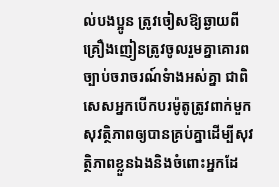ល់បងប្អូន ត្រូវចៀសឱ្យឆ្ងាយពីគ្រឿងញៀនត្រូវចូលរួមគ្នាគោរពច្បាប់ចរាចរណ៍ទំាងអស់គ្នា ជាពិសេសអ្នកបើកបរម៉ូតូត្រូវពាក់មួកសុវត្ថិភាពឲ្យបានគ្រប់គ្នាដើម្បីសុវត្ថិភាពខ្លួនឯងនិងចំពោះអ្នកដែ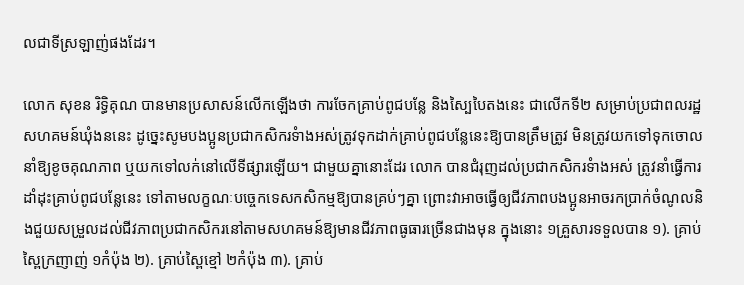លជាទីស្រឡាញ់ផងដែរ។

លោក សុខន រិទ្ធិគុណ បានមានប្រសាសន៍លើកឡើងថា ការចែកគ្រាប់ពូជបន្លែ និងស្បៃបៃតងនេះ ជាលើកទី២ សម្រាប់ប្រជាពលរដ្ឋសហគមន៍ឃុំងននេះ ដូច្នេះសូមបងប្អូនប្រជាកសិករទំាងអស់ត្រូវទុកដាក់គ្រាប់ពូជបន្លែនេះឱ្យបានត្រឹមត្រូវ មិនត្រូវយកទៅទុកចោលនាំឱ្យខូចគុណភាព ឬយកទៅលក់នៅលើទីផ្សារឡើយ។ ជាមួយគ្នានោះដែរ លោក បានជំរុញដល់ប្រជាកសិករទំាងអស់ ត្រូវនាំធ្វើការដាំដុះគ្រាប់ពូជបន្លែនេះ ទៅតាមលក្ខណៈបច្ចេកទេសកសិកម្មឱ្យបានគ្រប់ៗគ្នា ព្រោះវាអាចធ្វើឲ្យជីវភាពបងប្អូនអាចរកប្រាក់ចំណូលនិងជួយសម្រួលដល់ជីវភាពប្រជាកសិករនៅតាមសហគមន៍ឱ្យមានជីវភាពធូធារច្រើនជាងមុន ក្នុងនោះ ១គ្រួសារទទួលបាន ១). គ្រាប់ស្ពៃក្រញាញ់ ១កំប៉ុង ២). គ្រាប់ស្ពៃខ្មៅ ២កំប៉ុង ៣). គ្រាប់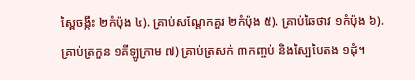ស្ពៃចង្កឹះ ២កំប៉ុង ៤). គ្រាប់សណ្តែកគួរ ២កំប៉ុង ៥). គ្រាប់ឆៃថាវ ១កំប៉ុង ៦). គ្រាប់ត្រកួន ១គីឡូក្រាម ៧) គ្រាប់ត្រសក់ ៣កញ្ចប់ និងស្បៃបៃតង ១ដុំ។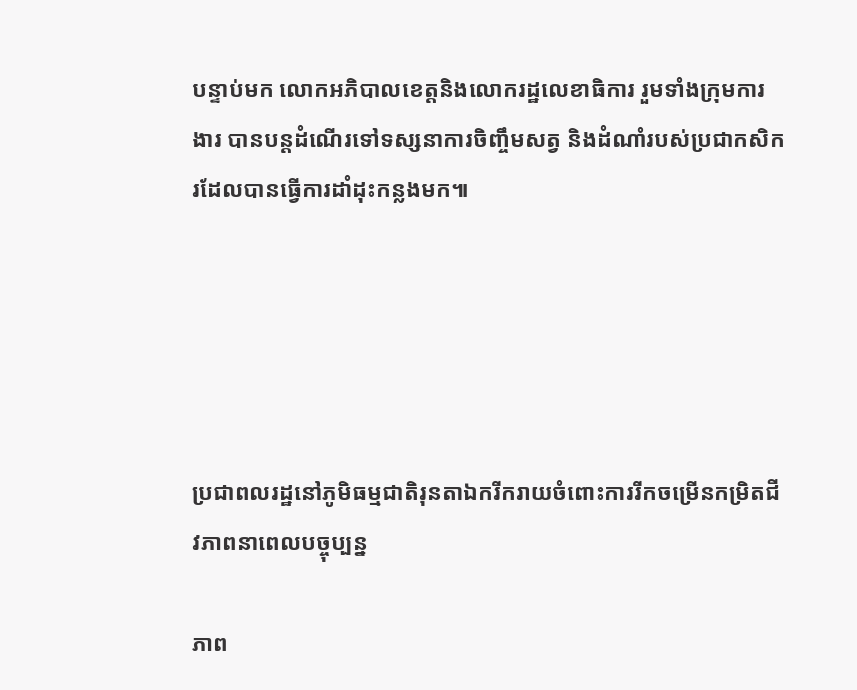បន្ទាប់មក លោកអភិបាលខេត្តនិងលោករដ្ឋលេខាធិការ រួមទាំងក្រុមការងារ បានបន្តដំណើរទៅទស្សនាការចិញ្ចឹមសត្វ និងដំណាំរបស់ប្រជាកសិករដែលបានធ្វើការដាំដុះកន្លងមក៕





ប្រជាពលរដ្ឋនៅភូមិធម្មជាតិរុនតាឯករីករាយចំពោះការរីកចម្រើនកម្រិតជីវភាពនាពេលបច្ចុប្បន្ន

ភាព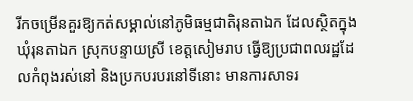រីកចម្រើនគួរឱ្យកត់សម្គាល់នៅភូមិធម្មជាតិរុនតាឯក ដែលស្ថិតក្នុងឃុំរុនតាឯក ស្រុកបន្ទាយស្រី ខេត្តសៀមរាប ធ្វើឱ្យប្រជាពលរដ្ឋដែលកំពុងរស់នៅ និងប្រកបរបរនៅទីនោះ មានការសាទរ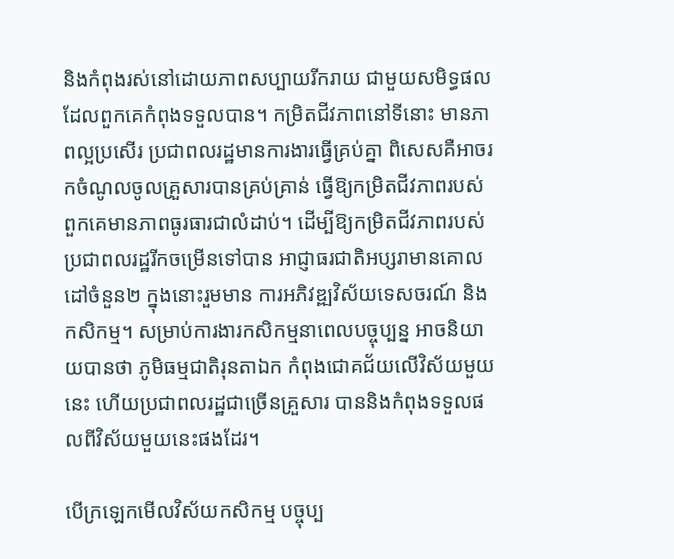និងកំពុងរស់នៅដោយភាពសប្បាយរីករាយ ជាមួយសមិទ្ធផលដែលពួកគេកំពុងទទួលបាន។ កម្រិតជីវភាពនៅទីនោះ មានភាពល្អប្រសើរ ប្រជាពលរដ្ឋមានការងារធ្វើគ្រប់គ្នា ពិសេសគឺអាចរកចំណូលចូលគ្រួសារបានគ្រប់គ្រាន់ ធ្វើឱ្យកម្រិតជីវភាពរបស់ពួកគេមានភាពធូរធារជាលំដាប់។ ដើម្បីឱ្យកម្រិតជីវភាពរបស់ប្រជាពលរដ្ឋរីកចម្រើនទៅបាន អាជ្ញាធរជាតិអប្សរាមានគោលដៅចំនួន២ ក្នុងនោះរួមមាន ការអភិវឌ្ឍវិស័យទេសចរណ៍ និងកសិកម្ម។ សម្រាប់ការងារកសិកម្មនាពេលបច្ចុប្បន្ន អាចនិយាយបានថា ភូមិធម្មជាតិរុនតាឯក កំពុងជោគជ័យលើវិស័យមួយនេះ ហើយប្រជាពលរដ្ឋជាច្រើនគ្រួសារ បាននិងកំពុងទទួលផលពីវិស័យមួយនេះផងដែរ។

បើក្រឡេកមើលវិស័យកសិកម្ម បច្ចុប្ប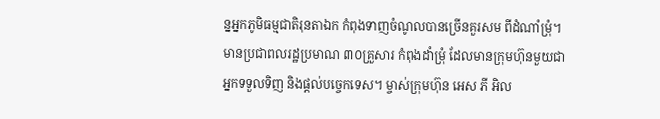ន្នអ្នកភូមិធម្មជាតិរុនតាឯក កំពុងទាញចំណូលបានច្រើនគួរសម ពីដំណាំម្រុំ។ មានប្រជាពលរដ្ឋប្រមាណ ៣០គ្រួសារ កំពុងដាំម្រុំ ដែលមានក្រុមហ៊ុនមួយជាអ្នកទទួលទិញ និងផ្តល់បច្ចេកទេស។ ម្ចាស់ក្រុមហ៊ុន អេស ភី អិល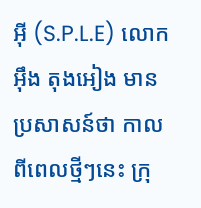អ៊ី (S.P.L.E) លោក អ៊ឹង តុងអៀង មានប្រសាសន៍ថា កាលពីពេលថ្មីៗនេះ ក្រុ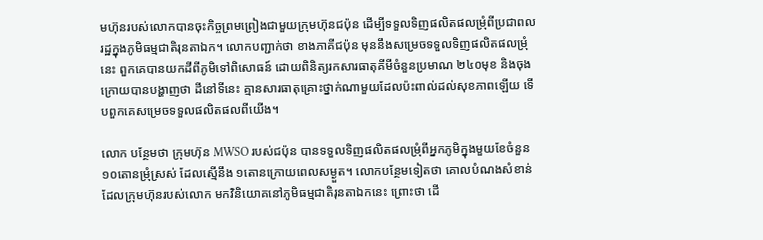មហ៊ុនរបស់លោកបានចុះកិច្ចព្រមព្រៀងជាមួយក្រុមហ៊ុនជប៉ុន ដើម្បីទទួលទិញផលិតផលម្រុំពីប្រជាពលរដ្ឋក្នុងភូមិធម្មជាតិរុនតាឯក។ លោកបញ្ជាក់ថា ខាងភាគីជប៉ុន មុននឹងសម្រេចទទួលទិញផលិតផលម្រុំនេះ ពួកគេបានយកដីពីភូមិទៅពិសោធន៍ ដោយពិនិត្យរកសារធាតុគីមីចំនួនប្រមាណ ២៤០មុខ និងចុងក្រោយបានបង្ហាញថា ដីនៅទីនេះ គ្មានសារធាតុគ្រោះថ្នាក់ណាមួយដែលប៉ះពាល់ដល់សុខភាពឡើយ ទើបពួកគេសម្រេចទទួលផលិតផលពីយើង។

លោក បន្ថែមថា ក្រុមហ៊ុន MWSO របស់ជប៉ុន បានទទួលទិញផលិតផលម្រុំពីអ្នកភូមិក្នុងមួយខែចំនួន ១០តោនម្រុំស្រស់ ដែលស្មើនឹង ១តោនក្រោយពេលសម្ងួត។ លោកបន្ថែមទៀតថា គោលបំណងសំខាន់ ដែលក្រុមហ៊ុនរបស់លោក មកវិនិយោគនៅភូមិធម្មជាតិរុនតាឯកនេះ ព្រោះថា ដើ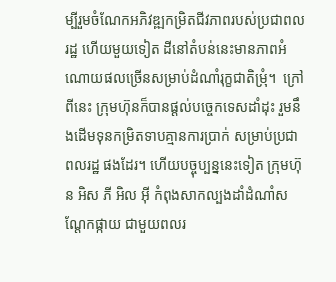ម្បីរួមចំណែកអភិវឌ្ឍកម្រិតជីវភាពរបស់ប្រជាពលរដ្ឋ ហើយមួយទៀត ដីនៅតំបន់នេះមានភាពអំណោយផលច្រើនសម្រាប់ដំណាំរុក្ខជាតិម្រុំ។  ក្រៅពីនេះ ក្រុមហ៊ុនក៏បានផ្តល់បច្ចេកទេសដាំដុះ រួមនឹងដើមទុនកម្រិតទាបគ្មានការប្រាក់ សម្រាប់ប្រជាពលរដ្ឋ ផងដែរ។ ហើយបច្ចុប្បន្ននេះទៀត ក្រុមហ៊ុន អិស ភី អិល អ៊ី កំពុងសាកល្បងដាំដំណាំសណ្តែកផ្កាយ ជាមួយពលរ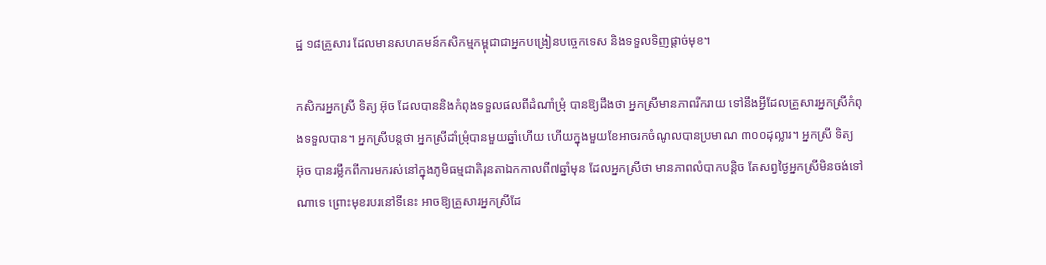ដ្ឋ ១៨គ្រួសារ ដែលមានសហគមន៍កសិកម្មកម្ពុជាជាអ្នកបង្រៀនបច្ចេកទេស និងទទួលទិញផ្តាច់មុខ។

កសិករអ្នកស្រី ទិត្យ អ៊ុច ដែលបាននិងកំពុងទទួលផលពីដំណាំម្រុំ បានឱ្យដឹងថា អ្នកស្រីមានភាពរីករាយ ទៅនឹងអ្វីដែលគ្រួសារអ្នកស្រីកំពុងទទួលបាន។ អ្នកស្រីបន្តថា អ្នកស្រីដាំម្រុំបានមួយឆ្នាំហើយ ហើយក្នុងមួយខែអាចរកចំណូលបានប្រមាណ ៣០០ដុល្លារ។ អ្នកស្រី ទិត្យ អ៊ុច បានរម្លឹកពីការមករស់នៅក្នុងភូមិធម្មជាតិរុនតាឯកកាលពី៧ឆ្នាំមុន ដែលអ្នកស្រីថា មានភាពលំបាកបន្តិច តែសព្វថ្ងៃអ្នកស្រីមិនចង់ទៅណាទេ ព្រោះមុខរបរនៅទីនេះ អាចឱ្យគ្រួសារអ្នកស្រីដែ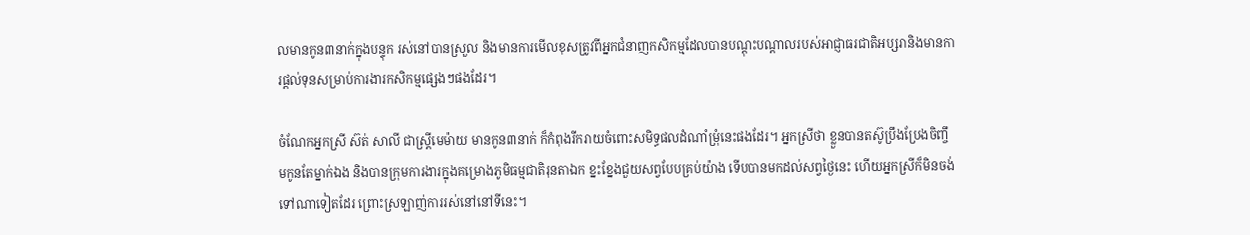លមានកូន៣នាក់ក្នុងបន្ទុក រស់នៅបានស្រួល និងមានការមើលខុសត្រូវពីអ្នកជំនាញកសិកម្មដែលបានបណ្តុះបណ្តាលរបស់អាជ្ញាធរជាតិអប្សរានិងមានការផ្តល់ទុនសម្រាប់ការងារកសិកម្មផ្សេងៗផងដែរ។

ចំណែកអ្នកស្រី ស៊ត់ សាលី ជាស្រ្តីមេម៉ាយ មានកូន៣នាក់ ក៏កំពុងរីករាយចំពោះសមិទ្ធផលដំណាំម្រុំនេះផងដែរ។ អ្នកស្រីថា ខ្លួនបានតស៊ូប្រឹងប្រែងចិញ្ចឹមកូនតែម្នាក់ឯង និងបានក្រុមការងារក្នុងគម្រោងភូមិធម្មជាតិរុនតាឯក ខ្នះខ្នែងជួយសព្វបែបគ្រប់យ៉ាង ទើបបានមកដល់សព្វថ្ងៃនេះ ហើយអ្នកស្រីក៏មិនចង់ទៅណាទៀតដែរ ព្រោះស្រឡាញ់ការរស់នៅនៅទីនេះ។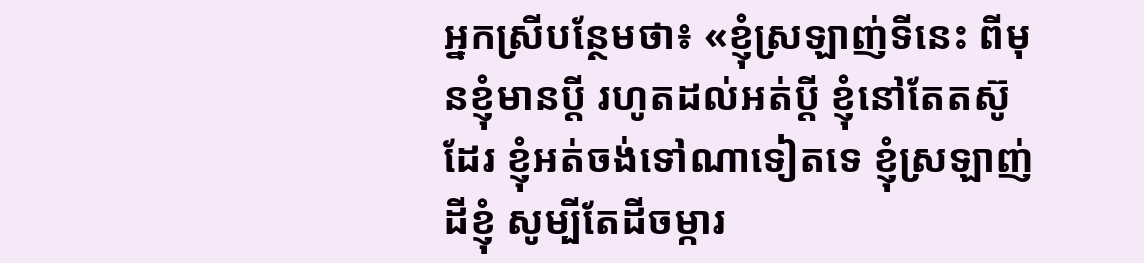អ្នកស្រីបន្ថែមថា៖ «ខ្ញុំស្រឡាញ់ទីនេះ ពីមុនខ្ញុំមានប្តី រហូតដល់អត់ប្តី ខ្ញុំនៅតែតស៊ូដែរ ខ្ញុំអត់ចង់ទៅណាទៀតទេ ខ្ញុំស្រឡាញ់ដីខ្ញុំ សូម្បីតែដីចម្ការ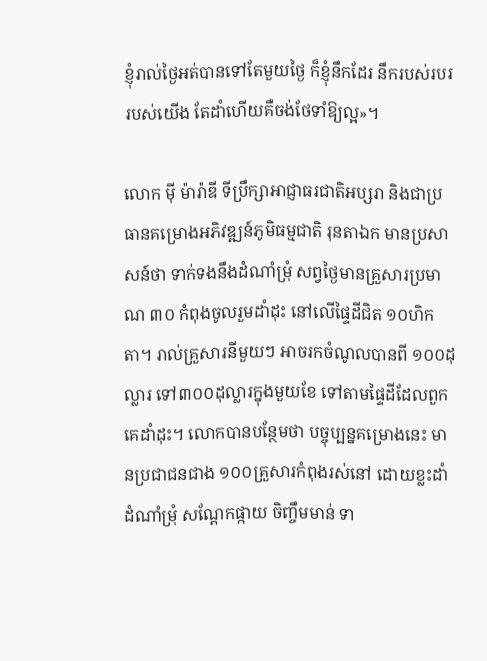ខ្ញុំរាល់ថ្ងៃអត់បានទៅតែមួយថ្ងៃ ក៏ខ្ញុំនឹកដែរ នឹករបស់របររបស់យើង តែដាំហើយគឺចង់ថែទាំឱ្យល្អ»។

លោក ម៉ី ម៉ារ៉ាឌី ទីប្រឹក្សាអាជ្ញាធរជាតិអប្សរា និងជាប្រធានគម្រោងអភិវឌ្ឍន៍ភូមិធម្មជាតិ រុនតាឯក មានប្រសាសន៍ថា ទាក់ទងនឹងដំណាំម្រុំ សព្វថ្ងៃមានគ្រួសារប្រមាណ ៣០ កំពុងចូលរួមដាំដុះ នៅលើផ្ទៃដីជិត ១០ហិកតា។ រាល់គ្រួសារនីមួយៗ អាចរកចំណូលបានពី ១០០ដុល្លារ ទៅ៣០០ដុល្លារក្នុងមួយខែ ទៅតាមផ្ទៃដីដែលពួកគេដាំដុះ។ លោកបានបន្ថែមថា បច្ចុប្បន្នគម្រោងនេះ មានប្រជាជនជាង ១០០គ្រួសារកំពុងរស់នៅ ដោយខ្លះដាំដំណាំម្រុំ សណ្តែកផ្កាយ ចិញ្ចឹមមាន់ ទា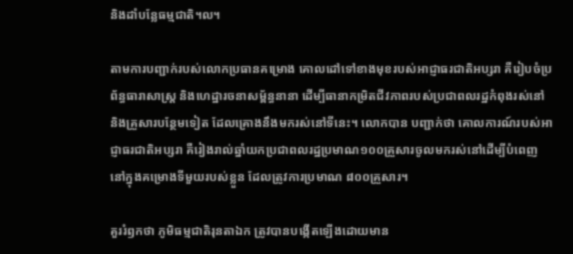និងដាំបន្លែធម្មជាតិ។ល។

តាមការបញ្ជាក់របស់លោកប្រធានគម្រោង គោលដៅទៅខាងមុខរបស់អាជ្ញាធរជាតិអប្សរា គឺរៀបចំប្រព័ន្ធធារាសាស្រ្ត និងហេដ្ឋារចនាសម្ព័ន្ធនានា ដើម្បីធានាកម្រិតជីវភាពរបស់ប្រជាពលរដ្ឋកំពុងរស់នៅ និងគ្រួសារបន្ថែមទៀត ដែលគ្រោងនឹងមករស់នៅទីនេះ។ លោកបាន បញ្ជាក់ថា គោលការណ៍របស់អាជ្ញាធរជាតិអប្សរា គឺរៀងរាល់ឆ្នាំយកប្រជាពលរដ្ឋប្រមាណ១០០គ្រួសារចូលមករស់នៅដើម្បីបំពេញនៅក្នុងគម្រោងទីមួយរបស់ខ្លួន ដែលត្រូវការប្រមាណ ៨០០គ្រួសារ។

គួររំឭកថា ភូមិធម្មជាតិរុនតាឯក ត្រូវបានបង្កើតឡើងដោយមាន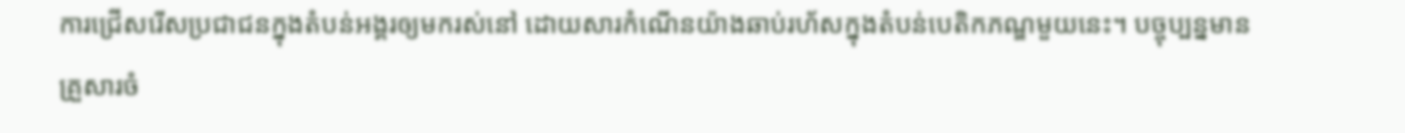ការជ្រើសរើសប្រជាជនក្នុងតំបន់អង្គរឲ្យមករស់នៅ ដោយសារកំណើនយ៉ាងឆាប់រហ័សក្នុងតំបន់បេតិកភណ្ឌមួយនេះ។ បច្ចុប្បន្នមានគ្រួសារចំ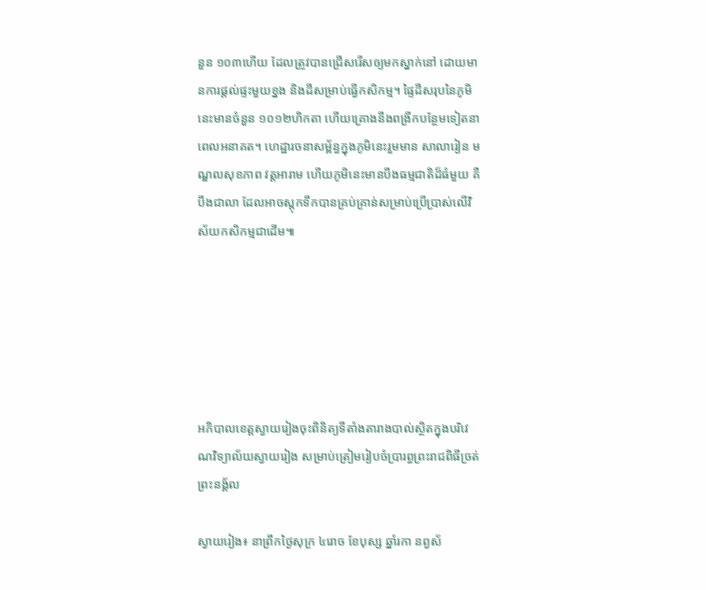នួន ១០៣ហើយ ដែលត្រូវបានជ្រើសរើសឲ្យមកស្នាក់នៅ ដោយមានការផ្តល់ផ្ទះមួយខ្នង និងដីសម្រាប់ធ្វើកសិកម្ម។ ផ្ទៃដីសរុបនៃភូមិនេះមានចំនួន ១០១២ហិកតា ហើយគ្រោងនឹងពង្រីកបន្ថែមទៀតនាពេលអនាគត។ ហេដ្ឋារចនាសម្ព័ន្ធក្នុងភូមិនេះរួមមាន សាលារៀន មណ្ឌលសុខភាព វត្តអារាម ហើយភូមិនេះមានបឹងធម្មជាតិដ៏ធំមួយ គឺបឹងជាលា ដែលអាចស្តុកទឹកបានគ្រប់គ្រាន់សម្រាប់ប្រើប្រាស់លើវិស័យកសិកម្មជាដើម៕






អភិបាលខេត្តស្វាយរៀងចុះពិនិត្យទីតាំងតារាងបាល់ស្ថិតក្នុងបរិវេណវិទ្យាល័យស្វាយរៀង សម្រាប់ត្រៀមរៀបចំប្រារព្ធព្រះរាជពិធីច្រត់ព្រះនង្គ័ល

ស្វាយរៀង៖ នាព្រឹកថ្ងៃសុក្រ ៤រោច ខែបុស្ស ឆ្នាំរកា នព្វស័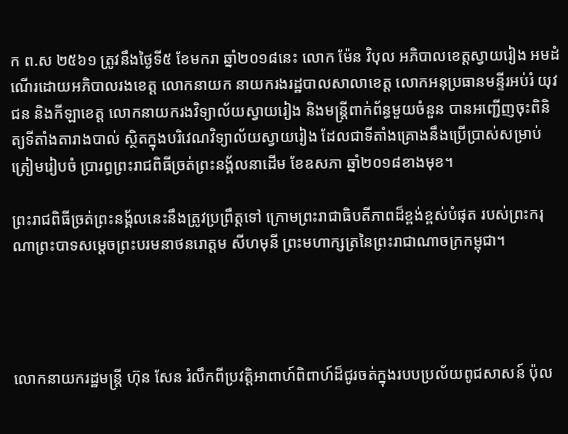ក ព.ស ២៥៦១ ត្រូវនឹងថ្ងៃទី៥ ខែមករា ឆ្នាំ២០១៨នេះ លោក ម៉ែន វិបុល អភិបាលខេត្តស្វាយរៀង អមដំណើរដោយអភិបាលរងខេត្ត លោកនាយក នាយករងរដ្ឋបាលសាលាខេត្ត លោកអនុប្រធានមន្ទីរអប់រំ យុវជន និងកីឡាខេត្ត លោកនាយករងវិទ្យាល័យស្វាយរៀង និងមន្ត្រីពាក់ព័ន្ធមួយចំនួន បានអញ្ជើញចុះពិនិត្យទីតាំងតារាងបាល់ ស្ថិតក្នុងបរិវេណវិទ្យាល័យស្វាយរៀង ដែលជាទីតាំងគ្រោងនឹងប្រើប្រាស់សម្រាប់ត្រៀមរៀបចំ ប្រារព្ធព្រះរាជពិធីច្រត់ព្រះនង្គ័លនាដើម ខែឧសភា ឆ្នាំ២០១៨ខាងមុខ។

ព្រះរាជពិធីច្រត់ព្រះនង្គ័លនេះនឹងត្រូវប្រព្រឹត្តទៅ ក្រោមព្រះរាជាធិបតីភាពដ៏ខ្ពង់ខ្ពស់បំផុត របស់ព្រះករុណាព្រះបាទសម្តេចព្រះបរមនាថនរោត្តម សីហមុនី ព្រះមហាក្សត្រនៃព្រះរាជាណាចក្រកម្ពុជា។




លោកនាយករដ្ឋមន្ត្រី ហ៊ុន សែន រំលឹកពីប្រវត្តិអាពាហ៍ពិពាហ៍ដ៏ជូរចត់ក្នុងរបបប្រល័យពូជសាសន៍ ប៉ុល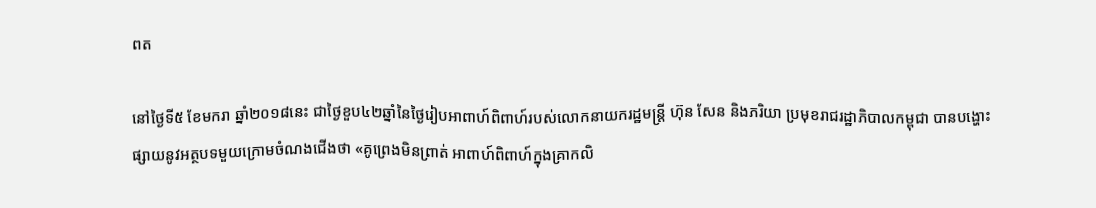ពត

នៅថ្ងៃទី៥ ខែមករា ឆ្នាំ២០១៨នេះ ជាថ្ងៃខួប៤២ឆ្នាំនៃថ្ងៃរៀបអាពាហ៍ពិពាហ៍របស់លោកនាយករដ្ឋមន្រ្តី ហ៊ុន សែន និងភរិយា ប្រមុខរាជរដ្ឋាភិបាលកម្ពុជា បានបង្ហោះផ្សាយនូវអត្ថបទមួយក្រោមចំណងជើងថា «គូព្រេងមិនព្រាត់ អាពាហ៍ពិពាហ៍ក្នុងគ្រាកលិ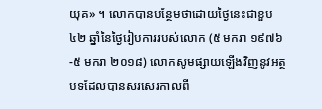យុគ» ។ លោកបានបន្ថែមថាដោយថ្ងៃនេះជាខួប ៤២ ឆ្នាំនៃថ្ងៃរៀបការរបស់លោក (៥ មករា ១៩៧៦-៥ មករា ២០១៨) លោកសូមផ្សាយឡើងវិញនូវអត្ថបទដែលបានសរសេរកាលពី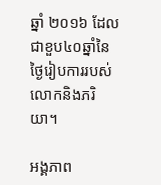ឆ្នាំ ២០១៦ ដែលជាខួប៤០ឆ្នាំនៃថ្ងៃរៀបការរបស់លោកនិងភរិយា។

អង្គភាព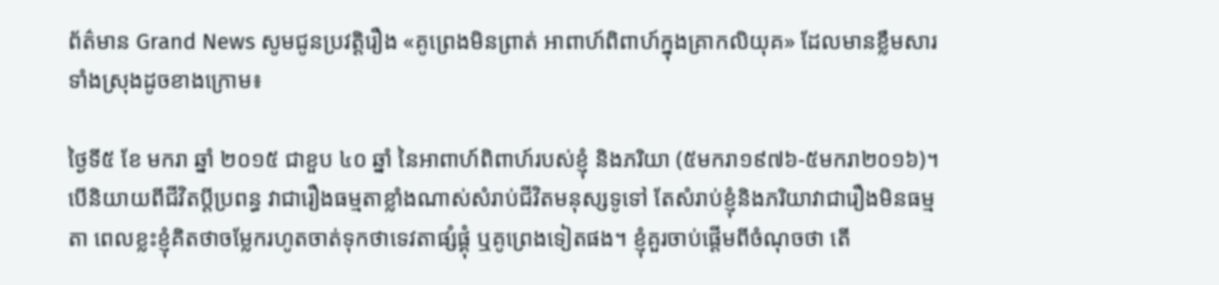ព័ត៌មាន Grand News សូមជូនប្រវត្តិរឿង «គូព្រេងមិនព្រាត់ អាពាហ៍ពិពាហ៍ក្នុងគ្រាកលិយុគ» ដែលមានខ្លឹមសារទាំងស្រុងដូចខាងក្រោម៖

ថ្ងៃទី៥ ខែ មករា ឆ្នាំ ២០១៥ ជាខួប ៤០ ឆ្នាំ នៃអាពាហ៍ពិពាហ៍របស់ខ្ញុំ និងភរិយា (៥មករា១៩៧៦-៥មករា២០១៦)។ បើនិយាយពីជីវិតប្តីប្រពន្ធ វាជារឿងធម្មតាខ្លាំងណាស់សំរាប់ជីវិតមនុស្សទូទៅ តែសំរាប់ខ្ញុំនិងភរិយាវាជារឿងមិនធម្មតា ពេលខ្លះខ្ញុំគិតថាចម្លែករហូតចាត់ទុកថាទេវតាផ្សំផ្គុំ ឬគូព្រេងទៀតផង។ ខ្ញុំគួរចាប់ផ្តើមពីចំណុចថា តើ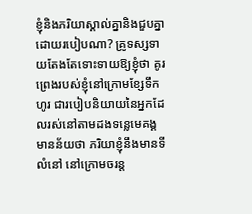ខ្ញុំនិងភរិយាស្គាល់គ្នានិងជួបគ្នាដោយរបៀបណា? គ្រូទស្សទាយតែងតែទោះទាយឱ្យខ្ញុំថា គូរព្រេងរបស់ខ្ញុំនៅក្រោមខ្សែទឹកហូរ ជារបៀបនិយាយនៃអ្នកដែលរស់នៅតាមដងទន្លេមេគង្គមានន័យថា ភរិយាខ្ញុំនឹងមានទីលំនៅ នៅក្រោមចរន្ត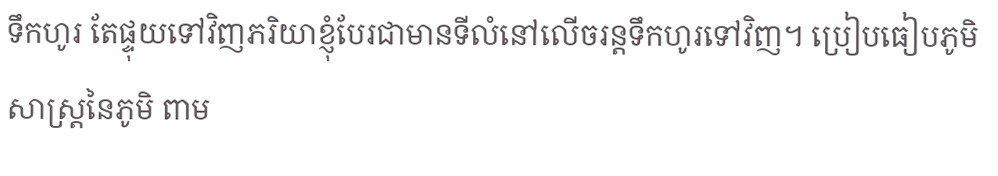ទឹកហូរ តែផ្ទុយទៅវិញភរិយាខ្ញុំបែរជាមានទីលំនៅលើចរន្តទឹកហូរទៅវិញ។ ប្រៀបធៀបភូមិសាស្រ្តនៃភូមិ ពាម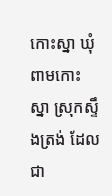កោះស្នា ឃុំពាមកោះស្នា ស្រុកស្ទឹងត្រង់ ដែលជា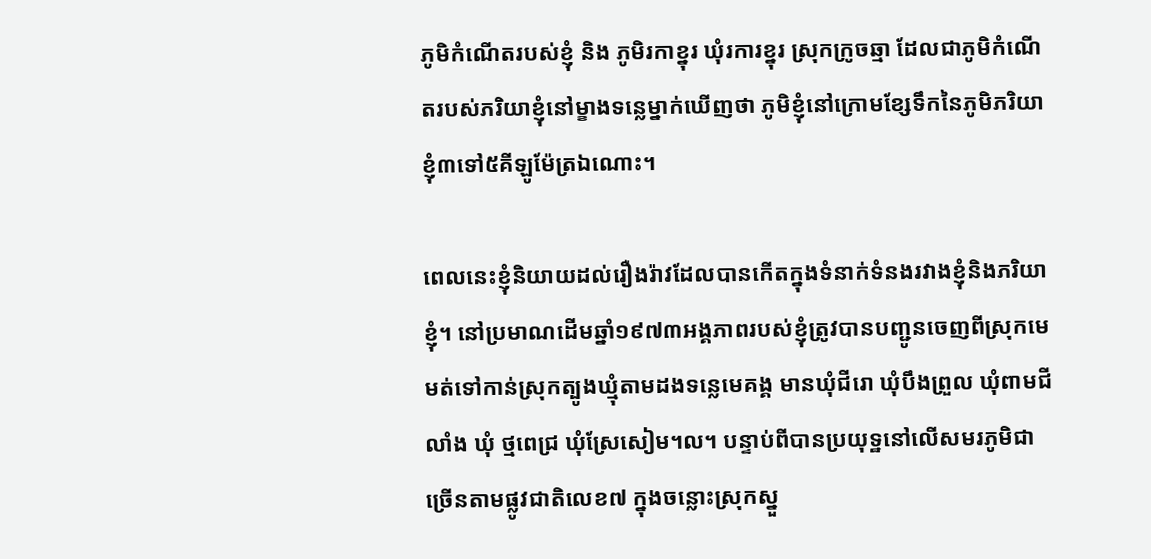ភូមិកំណើតរបស់ខ្ញុំ និង ភូមិរកាខ្នុរ ឃុំរការខ្នុរ ស្រុកក្រូចឆ្មា ដែលជាភូមិកំណើតរបស់ភរិយាខ្ញុំនៅម្ខាងទន្លេម្នាក់ឃើញថា ភូមិខ្ញុំនៅក្រោមខ្សែទឹកនៃភូមិភរិយាខ្ញុំ៣ទៅ៥គីឡូម៉ែត្រឯណោះ។

ពេលនេះខ្ញុំនិយាយដល់រឿងរ៉ាវដែលបានកើតក្នុងទំនាក់ទំនងរវាងខ្ញុំនិងភរិយាខ្ញុំ។ នៅប្រមាណដើមឆ្នាំ១៩៧៣អង្គភាពរបស់ខ្ញុំត្រូវបានបញ្ជូនចេញពីស្រុកមេមត់ទៅកាន់ស្រុកត្បូងឃ្មុំតាមដងទន្លេមេគង្គ មានឃុំជីរោ ឃុំបឹងព្រួល ឃុំពាមជីលាំង ឃុំ ថ្មពេជ្រ ឃុំស្រែសៀម។ល។ បន្ទាប់ពីបានប្រយុទ្ឋនៅលើសមរភូមិជាច្រើនតាមផ្លូវជាតិលេខ៧ ក្នុងចន្លោះស្រុកស្នួ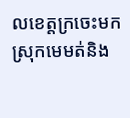លខេត្តក្រចេះមកស្រុកមេមត់និង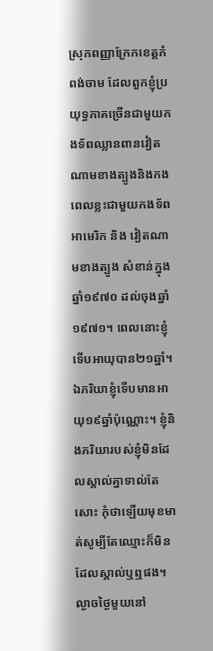ស្រុកពញ្ញាក្រែកខេត្តកំពង់ចាម ដែលពួកខ្ញុំប្រយុទ្ធភាគច្រើនជាមួយកងទ័ពឈ្លានពានវៀតណាមខាងត្បូងនិងកងពេលខ្លះជាមួយកងទ័ពអាមេរិក និង វៀតណាមខាងត្បូង សំខាន់ក្នុងឆ្នាំ១៩៧០ ដល់ចុងឆ្នាំ១៩៧១។ ពេលនោះខ្ញុំទើបអាយុបាន២១ឆ្នាំ។ ឯភរិយាខ្ញុំទើបមានអាយុ១៩ឆ្នាំប៉ុណ្ណោះ។ ខ្ញុំនិងភរិយារបស់ខ្ញុំមិនដែលស្គាល់គ្នាទាល់តែសោះ កុំថាឡើយមុខមាត់សូម្បីតែឈ្មោះក៏មិនដែលស្គាល់ឬឮផង។ ល្ងាចថ្ងៃមួយនៅ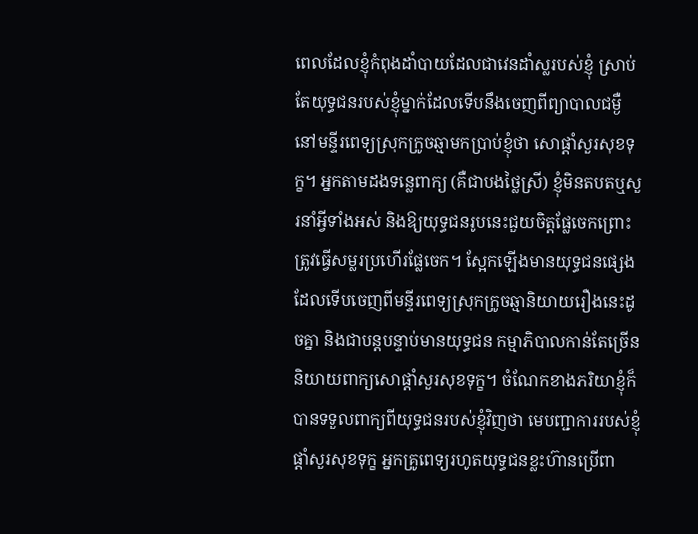ពេលដែលខ្ញុំកំពុងដាំបាយដែលជាវេនដាំស្លរបស់ខ្ញុំ ស្រាប់តែយុទ្ធជនរបស់ខ្ញុំម្នាក់ដែលទើបនឹងចេញពីព្យាបាលជម្ងឺនៅមន្ទីរពេទ្យស្រុកក្រូចឆ្មាមកប្រាប់ខ្ញុំថា សោផ្តាំសួរសុខទុក្ខ។ អ្នកតាមដងទន្លេពាក្យ (គឺជាបងថ្លៃស្រី) ខ្ញុំមិនតបតឬសួរនាំអ្វីទាំងអស់ និងឱ្យយុទ្ធជនរូបនេះជួយចិត្តផ្លែចេកព្រោះត្រូវធ្វើសម្លរប្រហើរផ្លែចេក។ ស្អែកឡើងមានយុទ្ធជនផ្សេងដែលទើបចេញពីមន្ទីរពេទ្យស្រុកក្រូចឆ្មានិយាយរឿងនេះដូចគ្នា និងជាបន្តបន្ទាប់មានយុទ្ធជន កម្មាភិបាលកាន់តែច្រើន និយាយពាក្យសោផ្ដាំសួរសុខទុក្ខ។ ចំណែកខាងភរិយាខ្ញុំក៏បានទទួលពាក្យពីយុទ្ធជនរបស់ខ្ញុំវិញថា មេបញ្ជាការរបស់ខ្ញុំផ្ដាំសួរសុខទុក្ខ អ្នកគ្រូពេទ្យរហូតយុទ្ធជនខ្លះហ៊ានប្រើពា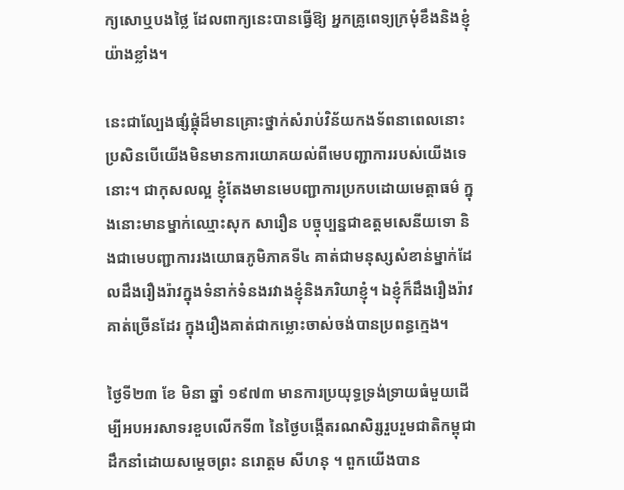ក្យសោឬបងថ្លៃ ដែលពាក្យនេះបានធ្វើឱ្យ អ្នកគ្រូពេទ្យក្រមុំខឹងនិងខ្ញុំយ៉ាងខ្លាំង។

នេះជាល្បែងផ្សំផ្គុំដ៏មានគ្រោះថ្នាក់សំរាប់វិន័យកងទ័ពនាពេលនោះ ប្រសិនបើយើងមិនមានការយោគយល់ពីមេបញ្ជាការរបស់យើងទេនោះ។ ជាកុសលល្អ ខ្ញុំតែងមានមេបញ្ជាការប្រកបដោយមេត្តាធម៌ ក្នុងនោះមានម្នាក់ឈ្មោះសុក សារឿន បច្ចុប្បន្នជាឧត្តមសេនីយទោ និងជាមេបញ្ជាការរងយោធភូមិភាគទី៤ គាត់ជាមនុស្សសំខាន់ម្នាក់ដែលដឹងរឿងរ៉ាវក្នុងទំនាក់ទំនងរវាងខ្ញុំនិងភរិយាខ្ញុំ។ ឯខ្ញុំក៏ដឹងរឿងរ៉ាវគាត់ច្រើនដែរ ក្នុងរឿងគាត់ជាកម្លោះចាស់ចង់បានប្រពន្ធក្មេង។

ថ្ងៃទី២៣ ខែ មិនា ឆ្នាំ ១៩៧៣ មានការប្រយុទ្ធទ្រង់ទ្រាយធំមួយដើម្បីអបអរសាទរខួបលើកទី៣ នៃថ្ងៃបង្កើតរណសិរ្សរួបរួមជាតិកម្ពុជាដឹកនាំដោយសម្តេចព្រះ នរោត្តម សីហនុ ។ ពួកយើងបាន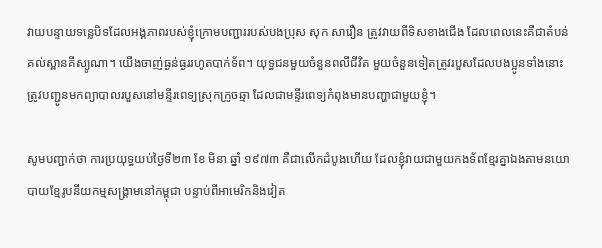វាយបន្ទាយទន្លេបិទដែលអង្គភាពរបស់ខ្ញុំក្រោមបញ្ជាររបស់បងប្រុស សុក សារឿន ត្រូវវាយពីទិសខាងជើង ដែលពេលនេះគឺជាតំបន់គល់ស្ពានគីស្យូណា។ យើងចាញ់ធ្ងន់ធ្ងររហូតបាក់ទ័ព។ យុទ្ធជនមួយចំនួនពលីជីវិត មួយចំនួនទៀតត្រូវរបួសដែលបងប្អូនទាំងនោះត្រូវបញ្ជូនមកព្យាបាលរបួសនៅមន្ទីរពេទ្យស្រុកក្រូចឆ្មា ដែលជាមន្ទីរពេទ្យកំពុងមានបញ្ហាជាមួយខ្ញុំ។

សូមបញ្ជាក់ថា ការប្រយុទ្ធយប់ថ្ងៃទី២៣ ខែ មិនា ឆ្នាំ ១៩៧៣ គឺជាលើកដំបូងហើយ ដែលខ្ញុំវាយជាមួយកងទ័ពខ្មែរគ្នាឯងតាមនយោបាយខ្មែរូបនីយកម្មសង្គ្រាមនៅកម្ពុជា បន្ទាប់ពីអាមេរិកនិងវៀត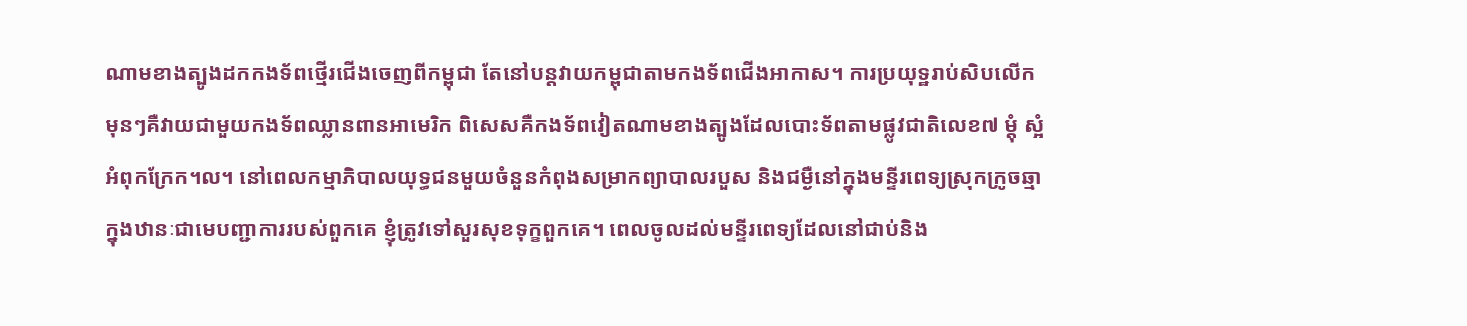ណាមខាងត្បូងដកកងទ័ពថ្មើរជើងចេញពីកម្ពុជា តែនៅបន្តវាយកម្ពុជាតាមកងទ័ពជើងអាកាស។ ការប្រយុទ្ឋរាប់សិបលើកមុនៗគឺវាយជាមួយកងទ័ពឈ្លានពានអាមេរិក ពិសេសគឺកងទ័ពវៀតណាមខាងត្បូងដែលបោះទ័ពតាមផ្លូវជាតិលេខ៧ ម្ដុំ ស្អំ អំពុកក្រែក។ល។ នៅពេលកម្មាភិបាលយុទ្ធជនមួយចំនួនកំពុងសម្រាកព្យាបាលរបួស និងជម្ងឺនៅក្នុងមន្ទីរពេទ្យស្រុកក្រូចឆ្មា ក្នុងឋានៈជាមេបញ្ជាការរបស់ពួកគេ ខ្ញុំត្រូវទៅសួរសុខទុក្ខពួកគេ។ ពេលចូលដល់មន្ទីរពេទ្យដែលនៅជាប់និង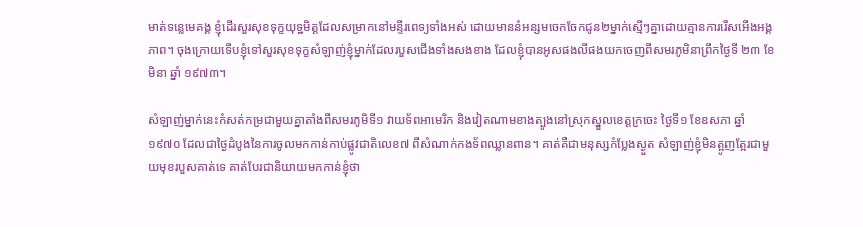មាត់ទន្លេមេគង្គ ខ្ញុំដើរសួរសុខទុក្ខយុទ្ឋមិត្តដែលសម្រាកនៅមន្ទីរពេទ្យទាំងអស់ ដោយមាននំអន្សមចេកចែកជូន២ម្នាក់ស្មើៗគ្នាដោយគ្មានការរើសអើងអង្គភាព។ ចុងក្រោយទើបខ្ញុំទៅសួរសុខទុក្ខសំឡាញ់ខ្ញុំម្នាក់ដែលរបួសជើងទាំងសងខាង ដែលខ្ញុំបានអូសផងលីផងយកចេញពីសមរភូមិនាព្រឹកថ្ងៃទី ២៣ ខែ មិនា ឆ្នាំ ១៩៧៣។

សំឡាញ់ម្នាក់នេះកំសត់កម្រជាមួយគ្នាតាំងពីសមរភូមិទី១ វាយទ័ពអាមេរិក និងវៀតណាមខាងត្បូងនៅស្រុកស្នួលខេត្តក្រចេះ ថ្ងៃទី១ ខែឧសភា ឆ្នាំ១៩៧០ ដែលជាថ្ងៃដំបូងនៃការចូលមកកាន់កាប់ផ្លូវជាតិលេខ៧ ពីសំណាក់កងទ័ពឈ្លានពាន។ គាត់គឺជាមនុស្សកំប្លែងស្ងួត សំឡាញ់ខ្ញុំមិនត្អូញត្អែរជាមួយមុខរបួសគាត់ទេ គាត់បែរជានិយាយមកកាន់ខ្ញុំថា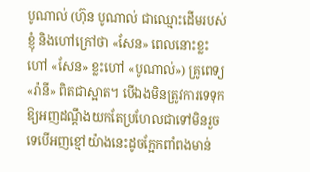បូណាល់ (ហ៊ុន បូណាល់ ជាឈ្មោះដើមរបស់ខ្ញុំ និងហៅក្រៅថា «សែន» ពេលនោះខ្លះហៅ «សែន» ខ្លះហៅ «បូណាល់») គ្រូពេទ្យ «រ៉ានី» ពិតជាស្អាត។ បើឯងមិនត្រូវការទេទុកឱ្យអញដណ្តឹងយកតែប្រហែលជាទៅមិនរួចទេបើអញខ្មៅយ៉ាងនេះដូចក្អែកពាំពងមាន់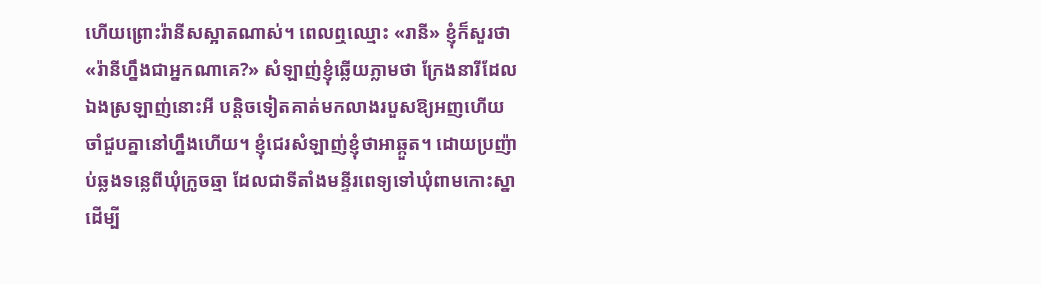ហើយព្រោះរ៉ានីសស្អាតណាស់។ ពេលឮឈ្មោះ «រានី» ខ្ញុំក៏សួរថា «រ៉ានីហ្នឹងជាអ្នកណាគេ?» សំឡាញ់ខ្ញុំឆ្លើយភ្លាមថា ក្រែងនារីដែលឯងស្រឡាញ់នោះអី បន្តិចទៀតគាត់មកលាងរបួសឱ្យអញហើយ ចាំជួបគ្នានៅហ្នឹងហើយ។ ខ្ញុំជេរសំឡាញ់ខ្ញុំថាអាឆ្កួត។ ដោយប្រញ៉ាប់ឆ្លងទន្លេពីឃុំក្រូចឆ្មា ដែលជាទីតាំងមន្ទីរពេទ្យទៅឃុំពាមកោះស្នាដើម្បី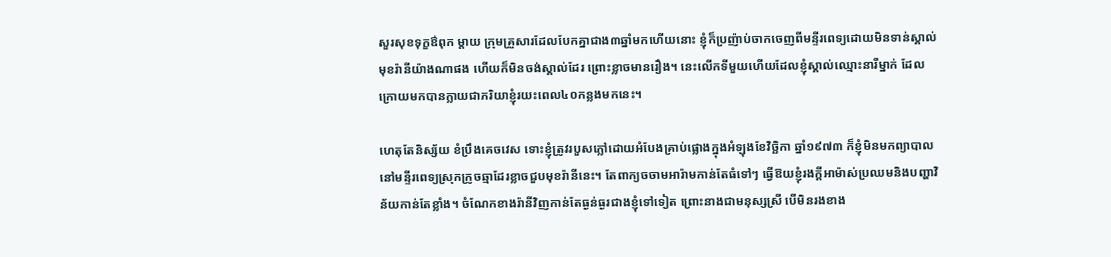សួរសុខទុក្ខឳពុក ម្តាយ ក្រុមគ្រួសារដែលបែកគ្នាជាង៣ឆ្នាំមកហើយនោះ ខ្ញុំក៏ប្រញ៉ាប់ចាកចេញពីមន្ទីរពេទ្យដោយមិនទាន់ស្គាល់មុខរ៉ានីយ៉ាងណាផង ហើយក៏មិនចង់ស្គាល់ដែរ ព្រោះខ្លាចមានរឿង។ នេះលើកទីមួយហើយដែលខ្ញុំស្គាល់ឈ្មោះនារីម្នាក់ ដែលក្រោយមកបានក្លាយជាភរិយាខ្ញុំរយះពេល៤០កន្លងមកនេះ។

ហេតុតែនិស្ស័យ ខំប្រឹងគេចវេស ទោះខ្ញុំត្រូវរបួសភ្លៅដោយអំបែងគ្រាប់ផ្លោងក្នុងអំឡុងខែវិច្ឆិកា ឆ្នាំ១៩៧៣ ក៏ខ្ញុំមិនមកព្យាបាលនៅមន្ទីរពេទ្យស្រុកក្រូចឆ្មាដែរខ្លាចជួបមុខរ៉ានីនេះ។ តែពាក្យចចាមអារ៉ាមកាន់តែធំទៅៗ ធ្វើឱយខ្ញុំរងក្តីអាម៉ាស់ប្រឈមនិងបញ្ហាវិន័យកាន់តែខ្លាំង។ ចំណែកខាងរ៉ានីវិញកាន់តែធ្ងន់ធ្ងរជាងខ្ញុំទៅទៀត ព្រោះនាងជាមនុស្សស្រី បើមិនរងខាង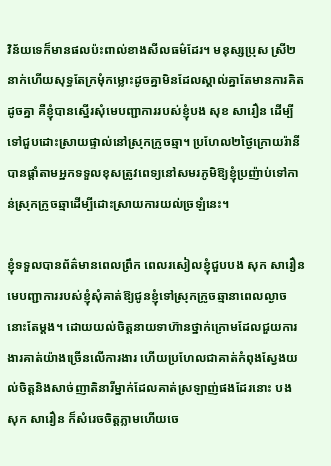វិន័យទេក៏មានផលប៉ះពាល់ខាងសីលធម៌ដែរ។ មនុស្សប្រុស ស្រី២នាក់ហើយសុទ្ធតែក្រមុំកម្លោះដូចគ្នាមិនដែលស្គាល់គ្នាតែមានការគិតដូចគ្នា គឺខ្ញុំបានស្នើរសុំមេបញ្ជាការរបស់ខ្ញុំបង សុខ សារឿន ដើម្បីទៅជួបដោះស្រាយផ្ទាល់នៅស្រុកក្រូចឆ្មា។ ប្រហែល២ថ្ងៃក្រោយរ៉ានីបានផ្តាំតាមអ្នកទទួលខុសត្រូវពេទ្យនៅសមរភូមិឱ្យខ្ញុំប្រញ៉ាប់ទៅកាន់ស្រុកក្រូចឆ្មាដើម្បីដោះស្រាយការយល់ច្រឡំនេះ។

ខ្ញុំទទួលបានព័ត៌មានពេលព្រឹក ពេលរសៀលខ្ញុំជួបបង សុក សារឿន មេបញ្ជាការរបស់ខ្ញុំសុំគាត់ឱ្យជូនខ្ញុំទៅស្រុកក្រូចឆ្មានាពេលល្ងាចនោះតែម្ដង។ ដោយយល់ចិត្តនាយទាហ៊ានថ្នាក់ក្រោមដែលជួយការងារគាត់យ៉ាងច្រើនលើការងារ ហើយប្រហែលជាគាត់កំពុងស្វែងយល់ចិត្តនិងសាច់ញាតិនារីម្នាក់ដែលគាត់ស្រឡាញ់ផងដែរនោះ បង សុក សារឿន ក៏សំរេចចិត្តភ្លាមហើយចេ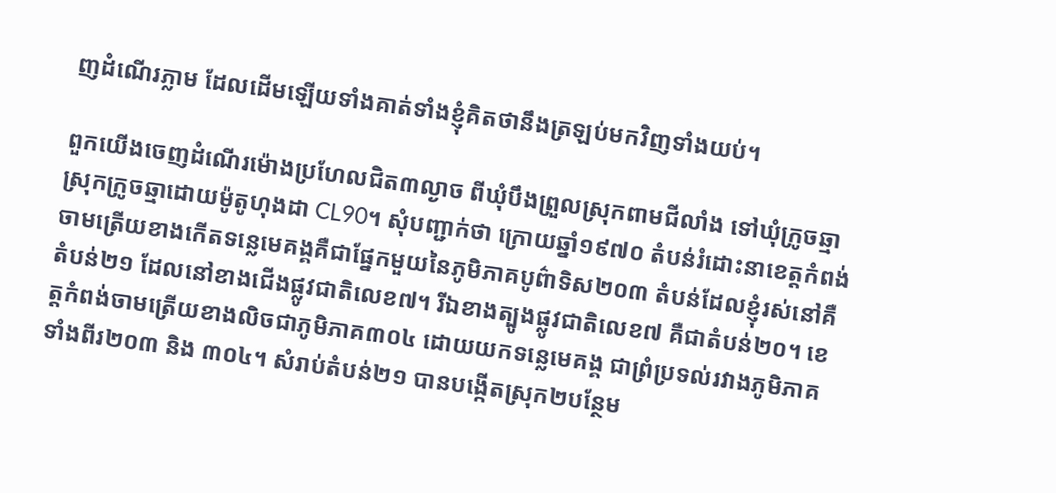ញដំណើរភ្លាម ដែលដើមឡើយទាំងគាត់ទាំងខ្ញុំគិតថានឹងត្រឡប់មកវិញទាំងយប់។

ពួកយើងចេញដំណើរម៉ោងប្រហែលជិត៣ល្ងាច ពីឃុំបឹងព្រួលស្រុកពាមជីលាំង ទៅឃុំក្រូចឆ្មា ស្រុកក្រូចឆ្មាដោយម៉ូតូហុងដា CL90។ សុំបញ្ជាក់ថា ក្រោយឆ្នាំ១៩៧០ តំបន់រំដោះនាខេត្តកំពង់ចាមត្រើយខាងកើតទន្លេមេគង្គគឺជាផ្នែកមួយនៃភូមិភាគបូព៌ាទិស២០៣ តំបន់ដែលខ្ញុំរស់នៅគឺតំបន់២១ ដែលនៅខាងជើងផ្លូវជាតិលេខ៧។ រីឯខាងត្បូងផ្លូវជាតិលេខ៧ គឺជាតំបន់២០។ ខេត្តកំពង់ចាមត្រើយខាងលិចជាភូមិភាគ៣០៤ ដោយយកទន្លេមេគង្គ ជាព្រំប្រទល់រវាងភូមិភាគទាំងពីរ២០៣ និង ៣០៤។ សំរាប់តំបន់២១ បានបង្កើតស្រុក២បន្ថែម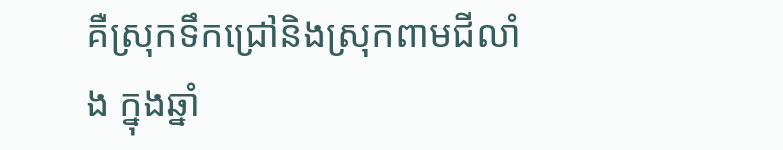គឺស្រុកទឹកជ្រៅនិងស្រុកពាមជីលាំង ក្នុងឆ្នាំ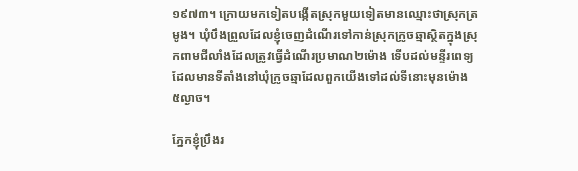១៩៧៣។ ក្រោយមកទៀតបង្កើតស្រុកមួយទៀតមានឈ្មោះថាស្រុកត្រមូង។ ឃុំបឹងព្រួលដែលខ្ញុំចេញដំណើរទៅកាន់ស្រុកក្រូចឆ្មាស្ថិតក្នុងស្រុកពាមជីលាំងដែលត្រូវធ្វើដំណើរប្រមាណ២ម៉ោង ទើបដល់មន្ទីរពេទ្យដែលមានទីតាំងនៅឃុំក្រូចឆ្មាដែលពួកយើងទៅដល់ទីនោះមុនម៉ោង ៥ល្ងាច។

ភ្នែកខ្ញុំប្រឹងរ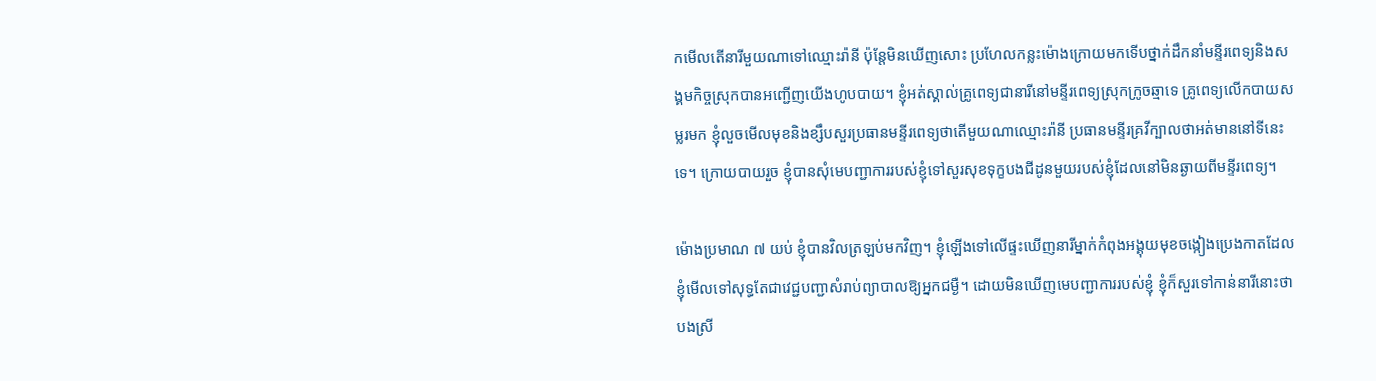កមើលតើនារីមួយណាទៅឈ្មោះរ៉ានី ប៉ុន្តែមិនឃើញសោះ ប្រហែលកន្លះម៉ោងក្រោយមកទើបថ្នាក់ដឹកនាំមន្ទីរពេទ្យនិងសង្គមកិច្ចស្រុកបានអញ្ជើញយើងហូបបាយ។ ខ្ញុំអត់ស្គាល់គ្រូពេទ្យជានារីនៅមន្ទីរពេទ្យស្រុកក្រូចឆ្មាទេ គ្រូពេទ្យលើកបាយសម្លរមក ខ្ញុំលួចមើលមុខនិងខ្សឹបសួរប្រធានមន្ទីរពេទ្យថាតើមួយណាឈ្មោះរ៉ានី ប្រធានមន្ទីរគ្រវីក្បាលថាអត់មាននៅទីនេះទេ។ ក្រោយបាយរួច ខ្ញុំបានសុំមេបញ្ជាការរបស់ខ្ញុំទៅសួរសុខទុក្ខបងជីដូនមួយរបស់ខ្ញុំដែលនៅមិនឆ្ងាយពីមន្ទីរពេទ្យ។

ម៉ោងប្រមាណ ៧ យប់ ខ្ញុំបានវិលត្រឡប់មកវិញ។ ខ្ញុំឡើងទៅលើផ្ទះឃើញនារីម្នាក់កំពុងអង្គុយមុខចង្កៀងប្រេងកាតដែលខ្ញុំមើលទៅសុទ្ធតែជាវេជ្ជបញ្ជាសំរាប់ព្យាបាលឱ្យអ្នកជម្ងឺ។ ដោយមិនឃើញមេបញ្ជាការរបស់ខ្ញុំ ខ្ញុំក៏សួរទៅកាន់នារីនោះថា បងស្រី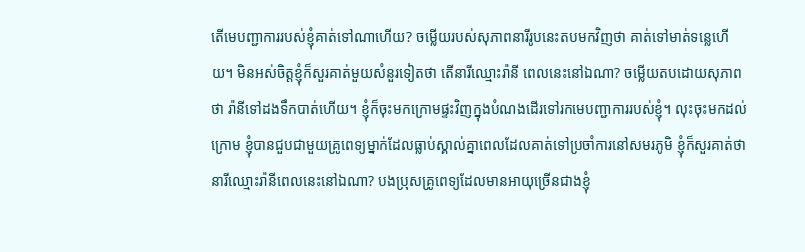តើមេបញ្ជាការរបស់ខ្ញុំគាត់ទៅណាហើយ? ចម្លើយរបស់សុភាពនារីរូបនេះតបមកវិញថា គាត់ទៅមាត់ទន្លេហើយ។ មិនអស់ចិត្តខ្ញុំក៏សួរគាត់មួយសំនួរទៀតថា តើនារីឈ្មោះរ៉ានី ពេលនេះនៅឯណា? ចម្លើយតបដោយសុភាពថា រ៉ានីទៅដងទឹកបាត់ហើយ។ ខ្ញុំក៏ចុះមកក្រោមផ្ទះវិញក្នុងបំណងដើរទៅរកមេបញ្ជាការរបស់ខ្ញុំ។ លុះចុះមកដល់ក្រោម ខ្ញុំបានជួបជាមួយគ្រូពេទ្យម្នាក់ដែលធ្លាប់ស្គាល់គ្នាពេលដែលគាត់ទៅប្រចាំការនៅសមរភូមិ ខ្ញុំក៏សួរគាត់ថា នារីឈ្មោះរ៉ានីពេលនេះនៅឯណា? បងប្រុសគ្រូពេទ្យដែលមានអាយុច្រើនជាងខ្ញុំ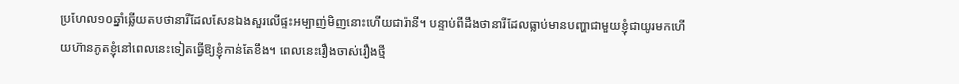ប្រហែល១០ឆ្នាំឆ្លើយតបថានារីដែលសែនឯងសួរលើផ្ទះអម្បាញ់មិញនោះហើយជារ៉ានី។ បន្ទាប់ពីដឹងថានារីដែលធ្លាប់មានបញ្ហាជាមួយខ្ញុំជាយូរមកហើយហ៊ានភូតខ្ញុំនៅពេលនេះទៀតធ្វើឱ្យខ្ញុំកាន់តែខឹង។ ពេលនេះរឿងចាស់រឿងថ្មី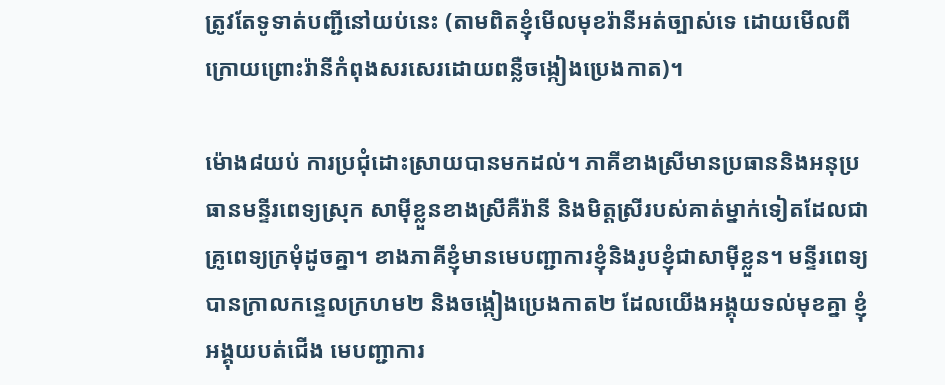ត្រូវតែទូទាត់បញ្ជីនៅយប់នេះ (តាមពិតខ្ញុំមើលមុខរ៉ានីអត់ច្បាស់ទេ ដោយមើលពីក្រោយព្រោះរ៉ានីកំពុងសរសេរដោយពន្លឺចង្កៀងប្រេងកាត)។

ម៉ោង៨យប់ ការប្រជុំដោះស្រាយបានមកដល់។ ភាគីខាងស្រីមានប្រធាននិងអនុប្រធានមន្ទីរពេទ្យស្រុក សាម៉ីខ្លួនខាងស្រីគឺរ៉ានី និងមិត្តស្រីរបស់គាត់ម្នាក់ទៀតដែលជាគ្រូពេទ្យក្រមុំដូចគ្នា។ ខាងភាគីខ្ញុំមានមេបញ្ជាការខ្ញុំនិងរូបខ្ញុំជាសាម៉ីខ្លួន។ មន្ទីរពេទ្យបានក្រាលកន្ទេលក្រហម២ និងចង្កៀងប្រេងកាត២ ដែលយើងអង្គុយទល់មុខគ្នា ខ្ញុំអង្គុយបត់ជើង មេបញ្ជាការ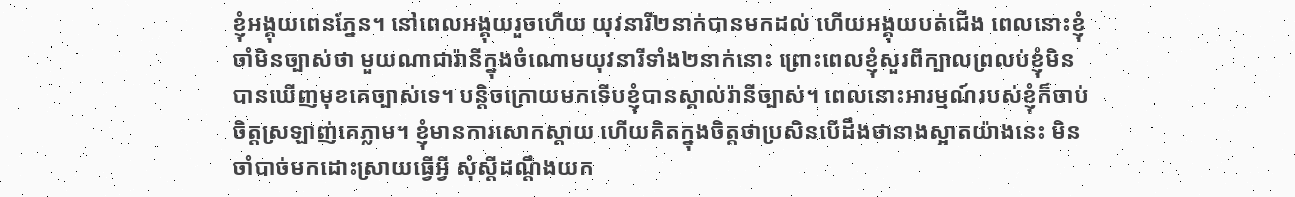ខ្ញុំអង្គុយពេនភ្នែន។ នៅពេលអង្គុយរួចហើយ យុវនារី២នាក់បានមកដល់ ហើយអង្គុយបត់ជើង ពេលនោះខ្ញុំចាំមិនច្បាស់ថា មួយណាជារ៉ានីក្នុងចំណោមយុវនារីទាំង២នាក់នោះ ព្រោះពេលខ្ញុំសួរពីក្បាលព្រលប់ខ្ញុំមិនបានឃើញមុខគេច្បាស់ទេ។ បន្តិចក្រោយមកទើបខ្ញុំបានស្គាល់រ៉ានីច្បាស់។ ពេលនោះអារម្មណ៍របស់ខ្ញុំក៏ចាប់ចិត្តស្រឡាញ់គេភ្លាម។ ខ្ញុំមានការសោកស្តាយ ហើយគិតក្នុងចិត្តថាប្រសិនបើដឹងថានាងស្អាតយ៉ាងនេះ មិនចាំបាច់មកដោះស្រាយធ្វើអ្វី សុំស្តីដណ្តឹងយក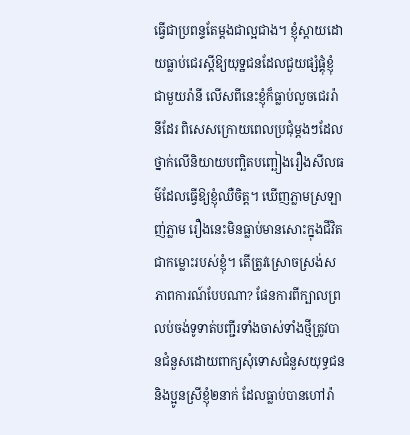ធ្វើជាប្រពន្ទតែម្តងជាល្អជាង។ ខ្ញុំស្តាយដោយធ្លាប់ជេរស្តីឱ្យយុទ្ឋជនដែលជួយផ្សំផ្គុំខ្ញុំជាមួយរ៉ានី លើសពីនេះខ្ញុំក៏ធ្លាប់លួចជេររ៉ានីដែរ ពិសេសក្រោយពេលប្រជុំម្តងៗដែលថ្នាក់លើនិយាយបញ្ឆិតបញ្ឆៀងរឿងសីលធម៌ដែលធ្វើឱ្យខ្ញុំឈឺចិត្ត។ ឃើញភ្លាមស្រឡាញ់ភ្លាម រឿងនេះមិនធ្លាប់មានសោះក្នុងជីវិតជាកម្លោះរបស់ខ្ញុំ។ តើត្រូវស្រោចស្រង់សភាពការណ៍បែបណា? ផែនការពីក្បាលព្រលប់ចង់ទូទាត់បញ្ជីរទាំងចាស់ទាំងថ្មីត្រូវបានជំនួសដោយពាក្យសុំទោសជំនួសយុទ្ធជននិងប្អូនស្រីខ្ញុំ២នាក់ ដែលធ្លាប់បានហៅរ៉ា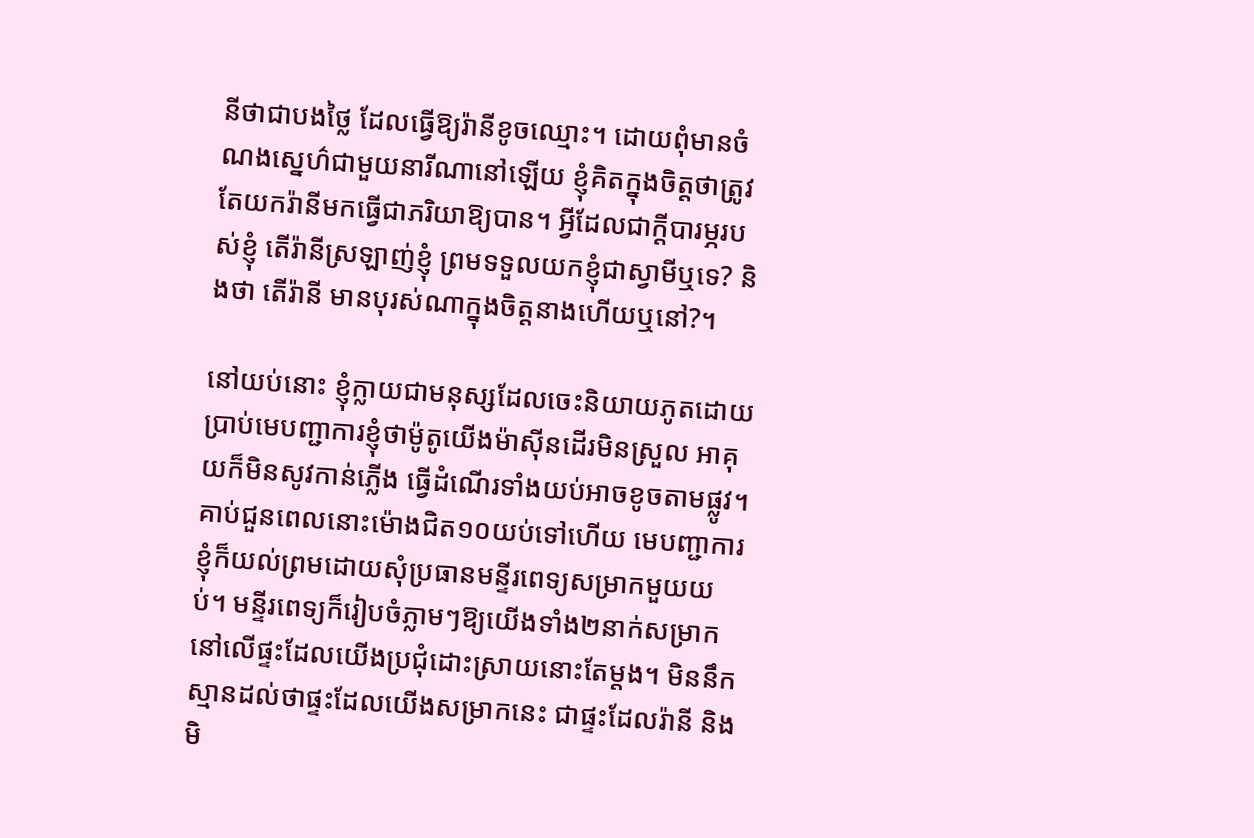នីថាជាបងថ្លៃ ដែលធ្វើឱ្យរ៉ានីខូចឈ្មោះ។ ដោយពុំមានចំណងស្នេហ៌ជាមួយនារីណានៅឡើយ ខ្ញុំគិតក្នុងចិត្តថាត្រូវតែយករ៉ានីមកធ្វើជាភរិយាឱ្យបាន។ អ្វីដែលជាក្តីបារម្ភរបស់ខ្ញុំ តើរ៉ានីស្រឡាញ់ខ្ញុំ ព្រមទទួលយកខ្ញុំជាស្វាមីឬទេ? និងថា តើរ៉ានី មានបុរស់ណាក្នុងចិត្តនាងហើយឬនៅ?។

នៅយប់នោះ ខ្ញុំក្លាយជាមនុស្សដែលចេះនិយាយភូតដោយប្រាប់មេបញ្ជាការខ្ញុំថាម៉ូតូយើងម៉ាស៊ីនដើរមិនស្រួល អាគុយក៏មិនសូវកាន់ភ្លើង ធ្វើដំណើរទាំងយប់អាចខូចតាមផ្លូវ។ គាប់ជួនពេលនោះម៉ោងជិត១០យប់ទៅហើយ មេបញ្ជាការខ្ញុំក៏យល់ព្រមដោយសុំប្រធានមន្ទីរពេទ្យសម្រាកមួយយប់។ មន្ទីរពេទ្យក៏រៀបចំភ្លាមៗឱ្យយើងទាំង២នាក់សម្រាកនៅលើផ្ទះដែលយើងប្រជុំដោះស្រាយនោះតែម្ដង។ មិននឹកស្មានដល់ថាផ្ទះដែលយើងសម្រាកនេះ ជាផ្ទះដែលរ៉ានី និងមិ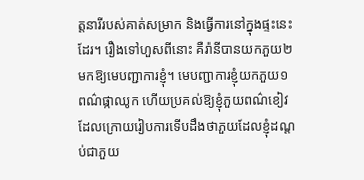ត្តនារីរបស់គាត់សម្រាក និងធ្វើការនៅក្នុងផ្ទះនេះដែរ។ រឿងទៅហួសពីនោះ គឺរ៉ានីបានយកភួយ២មកឱ្យមេបញ្ជាការខ្ញុំ។ មេបញ្ជាការខ្ញុំយកភួយ១ ពណ៌ផ្កាឈូក ហើយប្រគល់ឱ្យខ្ញុំភួយពណ៌ខៀវ ដែលក្រោយរៀបការទើបដឹងថាភួយដែលខ្ញុំដណ្តប់ជាភួយ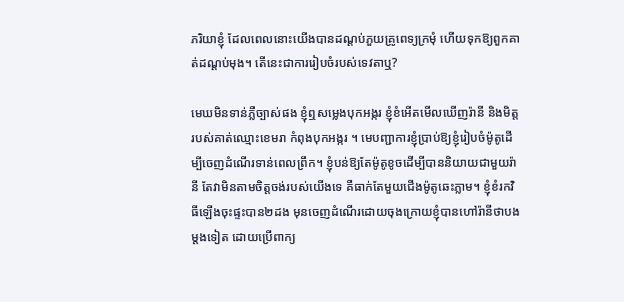ភរិយាខ្ញុំ ដែលពេលនោះយើងបានដណ្ដប់ភួយគ្រូពេទ្យក្រមុំ ហើយទុកឱ្យពួកគាត់ដណ្តប់មុង។ តើនេះជាការរៀបចំរបស់ទេវតាឬ?

មេឃមិនទាន់ភ្លឺច្បាស់ផង ខ្ញុំឮសម្លេងបុកអង្ករ ខ្ញុំខំអើតមើលឃើញរ៉ានី និងមិត្តរបស់គាត់ឈ្មោះខេមរា កំពុងបុកអង្ករ ។ មេបញ្ជាការខ្ញុំប្រាប់ឱ្យខ្ញុំរៀបចំម៉ូតូដើម្បីចេញដំណើរទាន់ពេលព្រឹក។ ខ្ញុំបន់ឱ្យតែម៉ូតូខូចដើម្បីបាននិយាយជាមួយរ៉ានី តែវាមិនតាមចិត្តចង់របស់យើងទេ គឺធាក់តែមួយជើងម៉ូតូឆេះភ្លាម។ ខ្ញុំខំរកវិធីឡើងចុះផ្ទះបាន២ដង មុនចេញដំណើរដោយចុងក្រោយខ្ញុំបានហៅរ៉ានីថាបងម្តងទៀត ដោយប្រើពាក្យ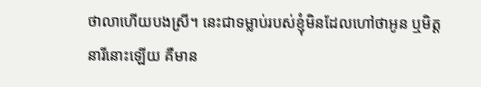ថាលាហើយបងស្រី។ នេះជាទម្លាប់របស់ខ្ញុំមិនដែលហៅថាអូន ឬមិត្តនារីនោះឡើយ គឺមាន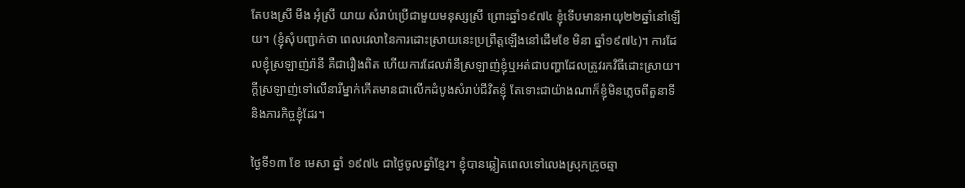តែបងស្រី មីង អុំស្រី យាយ សំរាប់ប្រើជាមួយមនុស្សស្រី ព្រោះឆ្នាំ១៩៧៤ ខ្ញុំទើបមានអាយុ២២ឆ្នាំនៅឡើយ។ (ខ្ញុំសុំបញ្ជាក់ថា ពេលវេលានៃការដោះស្រាយនេះប្រព្រឹត្តឡើងនៅដើមខែ មិនា ឆ្នាំ១៩៧៤)។ ការដែលខ្ញុំស្រឡាញ់រ៉ានី គឺជារឿងពិត ហើយការដែលរ៉ានីស្រឡាញ់ខ្ញុំឬអត់ជាបញ្ហាដែលត្រូវរកវិធីដោះស្រាយ។ ក្ដីស្រឡាញ់ទៅលើនារីម្នាក់កើតមានជាលើកដំបូងសំរាប់ជីវិតខ្ញុំ តែទោះជាយ៉ាងណាក៏ខ្ញុំមិនភ្លេចពីតួនាទីនិងភារកិច្ចខ្ញុំដែរ។

ថ្ងៃទី១៣ ខែ មេសា ឆ្នាំ ១៩៧៤ ជាថ្ងៃចូលឆ្នាំខ្មែរ។ ខ្ញុំបានឆ្លៀតពេលទៅលេងស្រុកក្រូចឆ្មា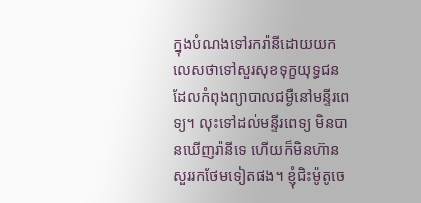ក្នុងបំណងទៅរករ៉ានីដោយយកលេសថាទៅសួរសុខទុក្ខយុទ្ធជនដែលកំពុងព្យាបាលជម្ងឺនៅមន្ទីរពេទ្យ។ លុះទៅដល់មន្ទីរពេទ្យ មិនបានឃើញរ៉ានីទេ ហើយក៏មិនហ៊ានសួររកថែមទៀតផង។ ខ្ញុំជិះម៉ូតូចេ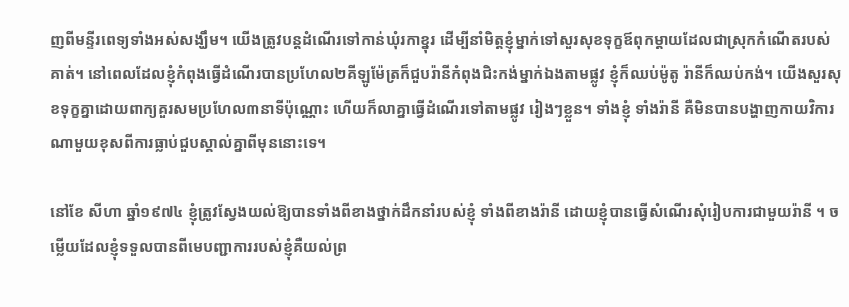ញពីមន្ទីរពេទ្យទាំងអស់សង្ឃឹម។ យើងត្រូវបន្តដំណើរទៅកាន់ឃុំរកាខ្នុរ ដើម្បីនាំមិត្តខ្ញុំម្នាក់ទៅសួរសុខទុក្ខឪពុកម្តាយដែលជាស្រុកកំណើតរបស់គាត់។ នៅពេលដែលខ្ញុំកំពុងធ្វើដំណើរបានប្រហែល២គីឡូម៉ែត្រក៏ជួបរ៉ានីកំពុងជិះកង់ម្នាក់ឯងតាមផ្លូវ ខ្ញុំក៏ឈប់ម៉ូតូ រ៉ានីក៏ឈប់កង់។ យើងសួរសុខទុក្ខគ្នាដោយពាក្យគួរសមប្រហែល៣នាទីប៉ុណ្ណោះ ហើយក៏លាគ្នាធ្វើដំណើរទៅតាមផ្លូវ រៀងៗខ្លួន។ ទាំងខ្ញុំ ទាំងរ៉ានី គឺមិនបានបង្ហាញកាយវិការណាមួយខុសពីការធ្លាប់ជួបស្គាល់គ្នាពីមុននោះទេ។

នៅខែ សីហា ឆ្នាំ១៩៧៤ ខ្ញុំត្រូវស្វែងយល់ឱ្យបានទាំងពីខាងថ្នាក់ដឹកនាំរបស់ខ្ញុំ ទាំងពីខាងរ៉ានី ដោយខ្ញុំបានធ្វើសំណើរសុំរៀបការជាមួយរ៉ានី ។ ចម្លើយដែលខ្ញុំទទួលបានពីមេបញ្ជាការរបស់ខ្ញុំគឺយល់ព្រ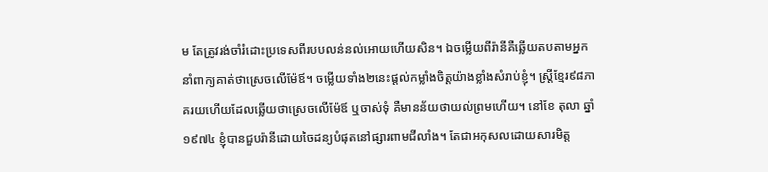ម តែត្រូវរង់ចាំរំដោះប្រទេសពីរបបលន់នល់អោយហើយសិន។ ឯចម្លើយពីរ៉ានីគឺឆ្លើយតបតាមអ្នកនាំពាក្យគាត់ថាស្រេចលើម៉ែឪ។ ចម្លើយទាំង២នេះផ្តល់កម្លាំងចិត្តយ៉ាងខ្លាំងសំរាប់ខ្ញុំ។ ស្ត្រីខ្មែរ៩៨ភាគរយហើយដែលឆ្លើយថាស្រេចលើម៉ែឪ ឬចាស់ទុំ គឺមានន័យថាយល់ព្រមហើយ។ នៅខែ តុលា ឆ្នាំ១៩៧៤ ខ្ញុំបានជួបរ៉ានីដោយចៃដន្យបំផុតនៅផ្សារពាមជីលាំង។ តែជាអកុសលដោយសារមិត្ត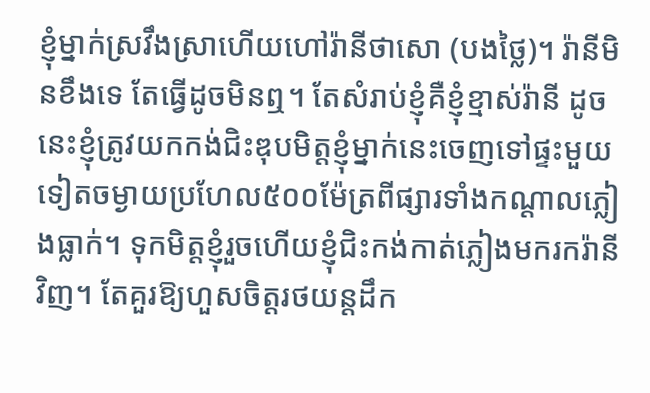ខ្ញុំម្នាក់ស្រវឹងស្រាហើយហៅរ៉ានីថាសោ (បងថ្លៃ)។ រ៉ានីមិនខឹងទេ តែធ្វើដូចមិនឮ។ តែសំរាប់ខ្ញុំគឺខ្ញុំខ្មាស់រ៉ានី ដូចនេះខ្ញុំត្រូវយកកង់ជិះឌុបមិត្តខ្ញុំម្នាក់នេះចេញទៅផ្ទះមួយទៀតចម្ងាយប្រហែល៥០០ម៉ែត្រពីផ្សារទាំងកណ្តាលភ្លៀងធ្លាក់។ ទុកមិត្តខ្ញុំរួចហើយខ្ញុំជិះកង់កាត់ភ្លៀងមករករ៉ានីវិញ។ តែគួរឱ្យហួសចិត្តរថយន្តដឹក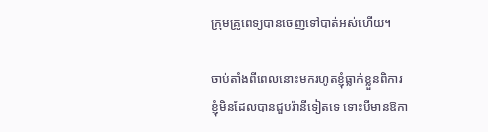ក្រុមគ្រូពេទ្យបានចេញទៅបាត់អស់ហើយ។

ចាប់តាំងពីពេលនោះមករហូតខ្ញុំធ្លាក់ខ្លួនពិការ ខ្ញុំមិនដែលបានជួបរ៉ានីទៀតទេ ទោះបីមានឱកា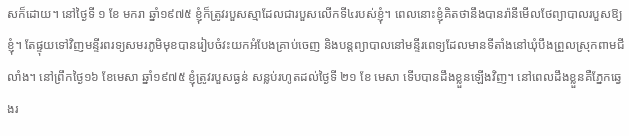សក៏ដោយ។ នៅថ្ងៃទី ១ ខែ មករា ឆ្នាំ១៩៧៥ ខ្ញុំក៏ត្រូវរបួសស្មាដែលជារបួសលើកទី៤របស់ខ្ញុំ។ ពេលនោះខ្ញុំគិតថានឹងបានរ៉ានីមើលថែព្យាបាលរបួសឱ្យខ្ញុំ។ តែផ្ទុយទៅវិញមន្ទីរពរទ្យសមរភូមិមុខបានរៀបចំវះយកអំបែងគ្រាប់ចេញ និងបន្តព្យាបាលនៅមន្ទីរពេទ្យដែលមានទីតាំងនៅឃុំបឹងព្រួលស្រុកពាមជីលាំង។ នៅព្រឹកថ្ងៃ១៦ ខែមេសា ឆ្នាំ១៩៧៥ ខ្ញុំត្រូវរបួសធ្ងន់ សន្លប់រហូតដល់ថ្ងៃទី ២១ ខែ មេសា ទើបបានដឹងខ្លួនឡើងវិញ។ នៅពេលដឹងខ្លួនគឺភ្នែកឆ្វេងរ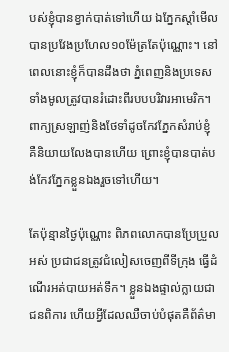បស់ខ្ញុំបានខ្វាក់បាត់ទៅហើយ ឯភ្នែកស្តាំមើលបានប្រវែងប្រហែល១០ម៉ែត្រតែប៉ុណ្ណោះ។ នៅពេលនោះខ្ញុំក៏បានដឹងថា ភ្នំពេញនិងប្រទេសទាំងមូលត្រូវបានរំដោះពីរបបបរិវារអាមេរិក។ ពាក្យស្រឡាញ់និងថែទាំដូចកែវភ្នែកសំរាប់ខ្ញុំ គឺនិយាយលែងបានហើយ ព្រោះខ្ញុំបានបាត់បង់កែវភ្នែកខ្លួនឯងរួចទៅហើយ។

តែប៉ុន្មានថ្ងៃប៉ុណ្ណោះ ពិភពលោកបានប្រែប្រួលអស់ ប្រជាជនត្រូវជំលៀសចេញពីទីក្រុង ធ្វើដំណើរអត់បាយអត់ទឹក។ ខ្លួនឯងផ្ទាល់ក្លាយជាជនពិការ ហើយអ្វីដែលឈឺចាប់បំផុតគឺព័ត៌មា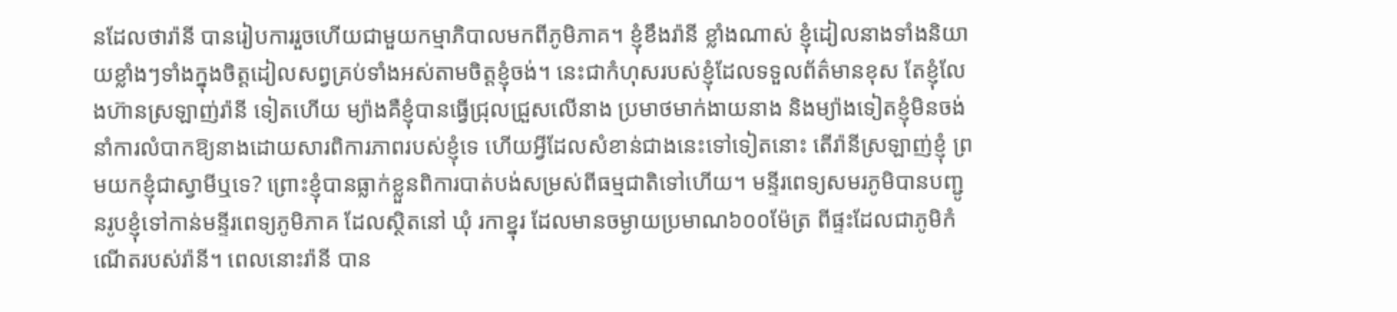នដែលថារ៉ានី បានរៀបការរួចហើយជាមួយកម្មាភិបាលមកពីភូមិភាគ។ ខ្ញុំខឹងរ៉ានី ខ្លាំងណាស់ ខ្ញុំដៀលនាងទាំងនិយាយខ្លាំងៗទាំងក្នុងចិត្តដៀលសព្វគ្រប់ទាំងអស់តាមចិត្តខ្ញុំចង់។ នេះជាកំហុសរបស់ខ្ញុំដែលទទួលព័ត៌មានខុស តែខ្ញុំលែងហ៊ានស្រឡាញ់រ៉ានី ទៀតហើយ ម្យ៉ាងគឺខ្ញុំបានធ្វើជ្រុលជ្រួសលើនាង ប្រមាថមាក់ងាយនាង និងម្យ៉ាងទៀតខ្ញុំមិនចង់នាំការលំបាកឱ្យនាងដោយសារពិការភាពរបស់ខ្ញុំទេ ហើយអ្វីដែលសំខាន់ជាងនេះទៅទៀតនោះ តើរ៉ានីស្រឡាញ់ខ្ញុំ ព្រមយកខ្ញុំជាស្វាមីឬទេ? ព្រោះខ្ញុំបានធ្លាក់ខ្លួនពិការបាត់បង់សម្រស់ពីធម្មជាតិទៅហើយ។ មន្ទីរពេទ្យសមរភូមិបានបញ្ជូនរូបខ្ញុំទៅកាន់មន្ទីរពេទ្យភូមិភាគ ដែលស្ថិតនៅ ឃុំ រកាខ្នុរ ដែលមានចម្ងាយប្រមាណ៦០០ម៉ែត្រ ពីផ្ទះដែលជាភូមិកំណើតរបស់រ៉ានី។ ពេលនោះរ៉ានី បាន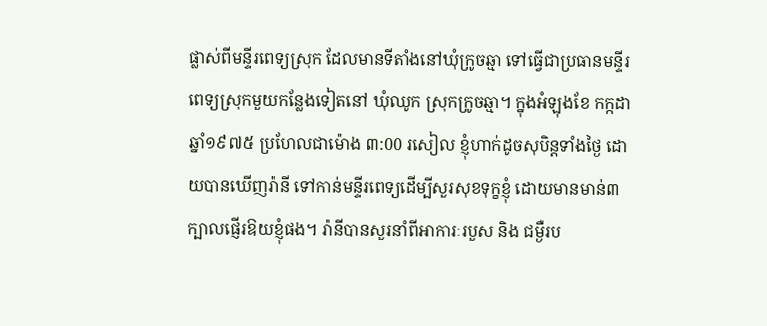ផ្លាស់ពីមន្ទីរពេទ្យស្រុក ដែលមានទីតាំងនៅឃុំក្រូចឆ្មា ទៅធ្វើជាប្រធានមន្ទីរពេទ្យស្រុកមួយកន្លែងទៀតនៅ ឃុំឈូក ស្រុកក្រូចឆ្មា។ ក្នុងអំឡុងខែ កក្កដា ឆ្នាំ១៩៧៥ ប្រហែលជាម៉ោង ៣:00 រសៀល ខ្ញុំហាក់ដូចសុបិន្តទាំងថ្ងៃ ដោយបានឃើញរ៉ានី ទៅកាន់មន្ទីរពេទ្យដើម្បីសួរសុខទុក្ខខ្ញុំ ដោយមានមាន់៣ក្បាលផ្ញើរឱយខ្ញុំផង។ រ៉ានីបានសួរនាំពីអាការៈរបួស និង ជម្ងឺរប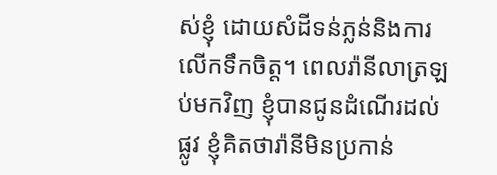ស់ខ្ញុំ ដោយសំដីទន់ភ្លន់និងការលើកទឹកចិត្ត។ ពេលរ៉ានីលាត្រឡប់មកវិញ ខ្ញុំបានជូនដំណើរដល់ផ្លូវ ខ្ញុំគិតថារ៉ានីមិនប្រកាន់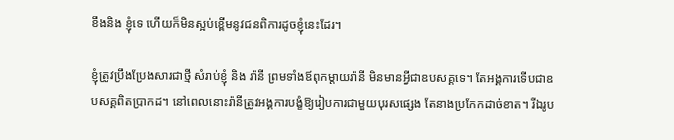ខឹងនិង ខ្ញុំទេ ហើយក៏មិនស្អប់ខ្ពើមនូវជនពិការដូចខ្ញុំនេះដែរ។

ខ្ញុំត្រូវប្រឹងប្រែងសារជាថ្មី សំរាប់ខ្ញុំ និង រ៉ានី ព្រមទាំងឪពុកម្តាយរ៉ានី មិនមានអ្វីជាឧបសគ្គទេ។ តែអង្គការទើបជាឧបសគ្គពិតប្រាកដ។ នៅពេលនោះរ៉ានីត្រូវអង្គការបង្ខំឱ្យរៀបការជាមួយបុរសផ្សេង តែនាងប្រកែកដាច់ខាត។ រីឯរូប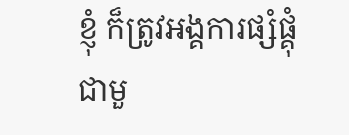ខ្ញុំ ក៏ត្រូវអង្គការផ្សំផ្គុំជាមួ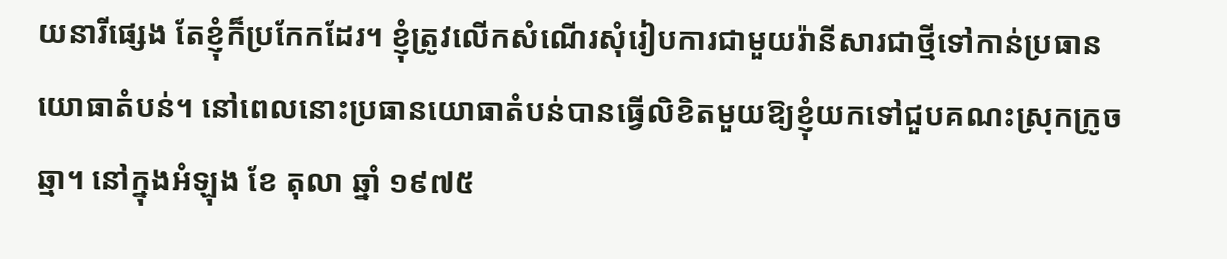យនារីផ្សេង តែខ្ញុំក៏ប្រកែកដែរ។ ខ្ញុំត្រូវលើកសំណើរសុំរៀបការជាមួយរ៉ានីសារជាថ្មីទៅកាន់ប្រធានយោធាតំបន់។ នៅពេលនោះប្រធានយោធាតំបន់បានធ្វើលិខិតមួយឱ្យខ្ញុំយកទៅជួបគណះស្រុកក្រូចឆ្មា។ នៅក្នុងអំឡុង ខែ តុលា ឆ្នាំ ១៩៧៥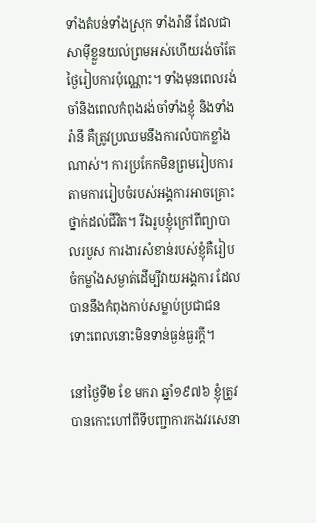ទាំងតំបន់ទាំងស្រុក ទាំងរ៉ានី ដែលជាសាម៉ីខ្លួនយល់ព្រមអស់ហើយរង់ចាំតែថ្ងៃរៀបការប៉ុណ្ណោះ។ ទាំងមុនពេលរង់ចាំនិងពេលកំពុងរង់ចាំទាំងខ្ញុំ និងទាំង រ៉ានី គឺត្រូវប្រឈមនឹងការលំបាកខ្លាំងណាស់។ ការប្រកែកមិនព្រមរៀបការតាមការរៀបចំរបស់អង្គការអាចគ្រោះថ្នាក់ដល់ជីវិត។ រីឯរូបខ្ញុំក្រៅពីព្យាបាលរបួស ការងារសំខាន់របស់ខ្ញុំគឺរៀបចំកម្លាំងសម្ងាត់ដើម្បីវាយអង្គការ ដែលបាននឹងកំពុងកាប់សម្លាប់ប្រជាជន ទោះពេលនោះមិនទាន់ធ្ងន់ធ្ងរក្តី។

នៅថ្ងៃទី២ ខែ មករា ឆ្នាំ១៩៧៦ ខ្ញុំត្រូវបានកោះហៅពីទីបញ្ជាការកងវរសេនា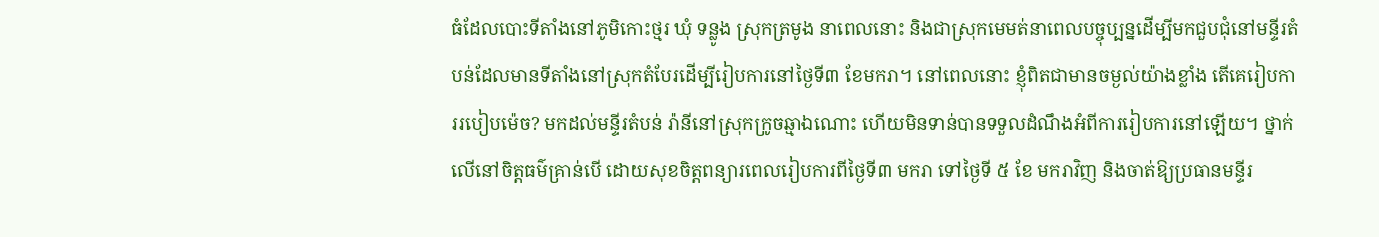ធំដែលបោះទីតាំងនៅភូមិកោះថ្មរ ឃុំ ទន្លូង ស្រុកត្រមូង នាពេលនោះ និងជាស្រុកមេមត់នាពេលបច្ចុប្បន្នដើម្បីមកជួបជុំនៅមន្ទីរតំបន់ដែលមានទីតាំងនៅស្រុកតំបែរដើម្បីរៀបការនៅថ្ងៃទី៣ ខែមករា។ នៅពេលនោះ ខ្ញុំពិតជាមានចម្ងល់យ៉ាងខ្លាំង តើគេរៀបការរបៀបម៉េច? មកដល់មន្ទីរតំបន់ រ៉ានីនៅស្រុកក្រូចឆ្មាឯណោះ ហើយមិនទាន់បានទទួលដំណឹងអំពីការរៀបការនៅឡើយ។ ថ្នាក់លើនៅចិត្តធម៌គ្រាន់បើ ដោយសុខចិត្តពន្យារពេលរៀបការពីថ្ងៃទី៣ មករា ទៅថ្ងៃទី ៥ ខែ មករាវិញ និងចាត់ឱ្យប្រធានមន្ទីរ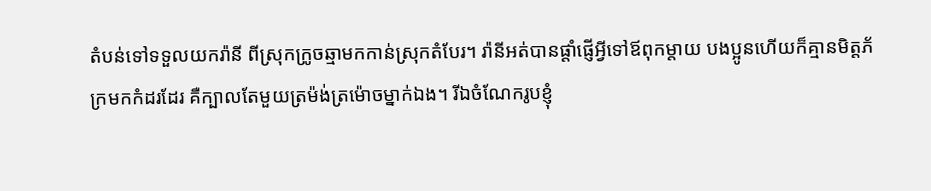តំបន់ទៅទទួលយករ៉ានី ពីស្រុកក្រូចឆ្មាមកកាន់ស្រុកតំបែរ។ រ៉ានីអត់បានផ្តាំផ្ញើអ្វីទៅឪពុកម្តាយ បងប្អូនហើយក៏គ្មានមិត្តភ័ក្រមកកំដរដែរ គឺក្បាលតែមួយត្រម៉ង់ត្រម៉ោចម្នាក់ឯង។ រីឯចំណែករូបខ្ញុំ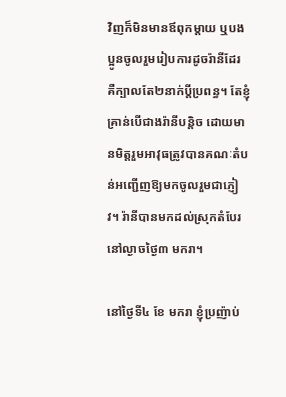វិញក៏មិនមានឪពុកម្តាយ ឬបងប្អូនចូលរួមរៀបការដូចរ៉ានីដែរ គឺក្បាលតែ២នាក់ប្តីប្រពន្ធ។ តែខ្ញុំគ្រាន់បើជាងរ៉ានីបន្តិច ដោយមានមិត្តរួមអាវុធត្រូវបានគណៈតំបន់អញ្ជើញឱ្យមកចូលរួមជាភ្ញៀវ។ រ៉ានីបានមកដល់ស្រុកតំបែរនៅល្ងាចថ្ងៃ៣ មករា។

នៅថ្ងៃទី៤ ខែ មករា ខ្ញុំប្រញ៉ាប់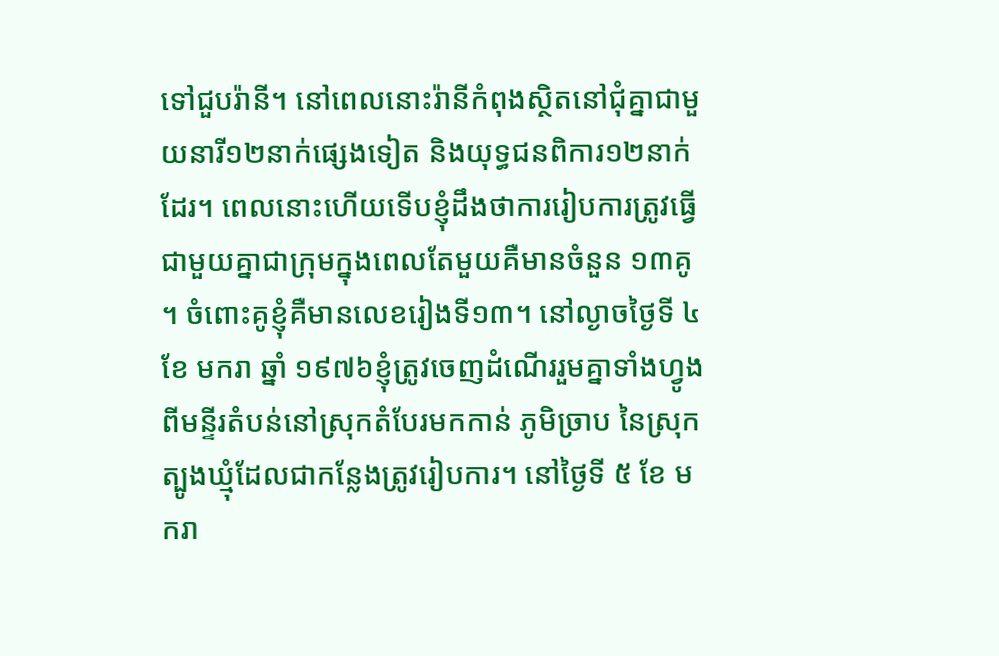ទៅជួបរ៉ានី។ នៅពេលនោះរ៉ានីកំពុងស្ថិតនៅជុំគ្នាជាមួយនារី១២នាក់ផ្សេងទៀត និងយុទ្ធជនពិការ១២នាក់ដែរ។ ពេលនោះហើយទើបខ្ញុំដឹងថាការរៀបការត្រូវធ្វើជាមួយគ្នាជាក្រុមក្នុងពេលតែមួយគឺមានចំនួន ១៣គូ ។ ចំពោះគូខ្ញុំគឺមានលេខរៀងទី១៣។ នៅល្ងាចថ្ងៃទី ៤ ខែ មករា ឆ្នាំ ១៩៧៦ខ្ញុំត្រូវចេញដំណើររួមគ្នាទាំងហ្វូងពីមន្ទីរតំបន់នៅស្រុកតំបែរមកកាន់ ភូមិច្រាប នៃស្រុកត្បូងឃ្មុំដែលជាកន្លែងត្រូវរៀបការ។ នៅថ្ងៃទី ៥ ខែ មករា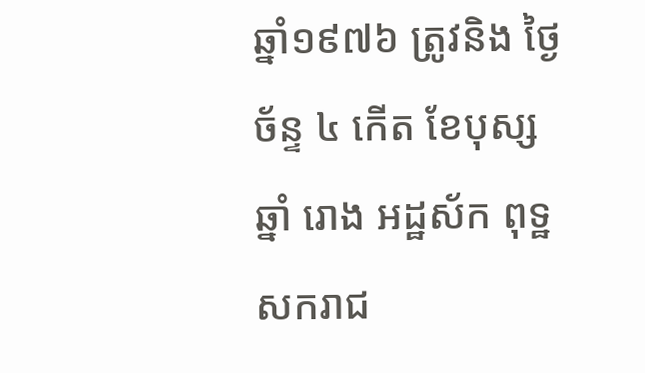ឆ្នាំ១៩៧៦ ត្រូវនិង ថ្ងៃច័ន្ទ ៤ កើត ខែបុស្ស ឆ្នាំ រោង អដ្ឋស័ក ពុទ្ឋសករាជ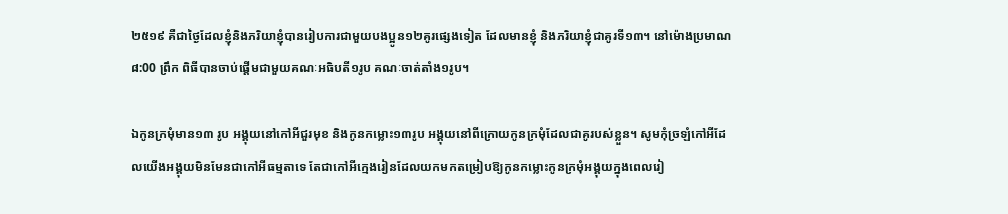២៥១៩ គឺជាថ្ងៃដែលខ្ញុំនិងភរិយាខ្ញុំបានរៀបការជាមួយបងប្អូន១២គូរផ្សេងទៀត ដែលមានខ្ញុំ និងភរិយាខ្ញុំជាគូរទី១៣។ នៅម៉ោងប្រមាណ ៨:00 ព្រឹក ពិធីបានចាប់ផ្តើមជាមួយគណៈអធិបតី១រូប គណៈចាត់តាំង១រូប។

ឯកូនក្រមុំមាន១៣ រូប អង្គុយនៅកៅអីជួរមុខ និងកូនកម្លោះ១៣រូប អង្គុយនៅពីក្រោយកូនក្រមុំដែលជាគូរបស់ខ្លួន។ សូមកុំច្រឡំកៅអីដែលយើងអង្គុយមិនមែនជាកៅអីធម្មតាទេ តែជាកៅអីក្មេងរៀនដែលយកមកតម្រៀបឱ្យកូនកម្លោះកូនក្រមុំអង្គុយក្នុងពេលរៀ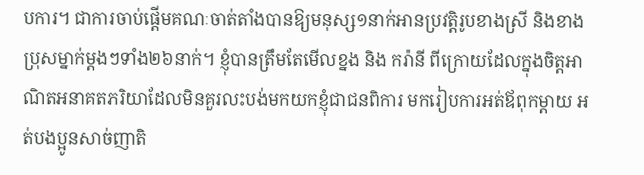បការ។ ជាការចាប់ផ្តើមគណៈចាត់តាំងបានឱ្យមនុស្ស១នាក់អានប្រវត្តិរូបខាងស្រី និងខាងប្រុសម្នាក់ម្ដងៗទាំង២៦នាក់។ ខ្ញុំបានត្រឹមតែមើលខ្នង និង ករ៉ានី ពីក្រោយដែលក្នុងចិត្តអាណិតអនាគតភរិយាដែលមិនគួរលះបង់មកយកខ្ញុំជាជនពិការ មករៀបការអត់ឪពុកម្តាយ អត់បងប្អូនសាច់ញាតិ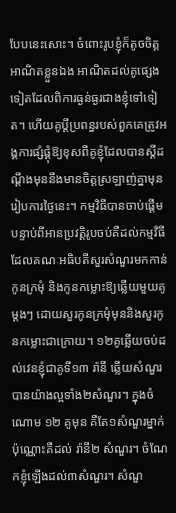បែបនេះសោះ។ ចំពោះរូបខ្ញុំក៏តូចចិត្តអាណិតខ្លួនឯង អាណិតដល់គូផ្សេងទៀតដែលពិការធ្ងន់ធ្ងរជាងខ្ញុំទៅទៀត។ ហើយគូប្តីប្រពន្ធរបស់ពួកគេត្រូវអង្គការផ្សំផ្គុំឱ្យខុសពីគូខ្ញុំដែលបានស្ដីដណ្តឹងមុននឹងមានចិត្តស្រឡាញ់គ្នាមុនរៀបការថ្ងៃនេះ។ កម្មវិធីបានចាប់ផ្តើម បន្ទាប់ពីអានប្រវត្តិរូបចប់គឺដល់កម្មវិធីដែលគណៈអធិបតីសួរសំណួរមកកាន់កូនក្រមុំ និងកូនកម្លោះឱ្យឆ្លើយមួយគូម្ដងៗ ដោយសួរកូនក្រមុំមុននិងសួរកូនកម្លោះជាក្រោយ។ ១២គូឆ្លើយចប់ដល់វេនខ្ញុំជាគូទី១៣ រ៉ានី ឆ្លើយសំណួរបានយ៉ាងល្អទាំង២សំណួរ។ ក្នុងចំណោម ១២ គូមុន គឺតែ១សំណួរម្នាក់ប៉ុណ្ណោះគឺដល់ រ៉ានី២ សំណួរ។ ចំណែកខ្ញុំឡើងដល់៣សំណួរ។ សំណួ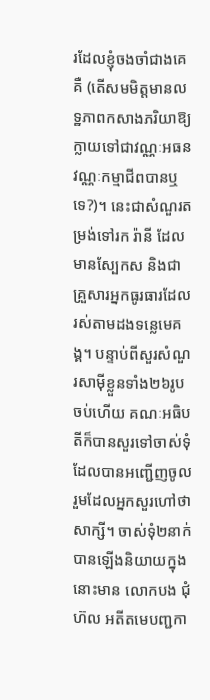រដែលខ្ញុំចងចាំជាងគេគឺ (តើសមមិត្តមានលទ្ឋភាពកសាងភរិយាឱ្យក្លាយទៅជាវណ្ណៈអធន វណ្ណៈកម្មាជីពបានឬទេ?)។ នេះជាសំណួរតម្រង់ទៅរក រ៉ានី ដែលមានស្បែកស និងជាគ្រួសារអ្នកធូរធារដែលរស់តាមដងទន្លេមេគង្គ។ បន្ទាប់ពីសួរសំណួរសាម៉ីខ្លួនទាំង២៦រូបចប់ហើយ គណៈអធិបតីក៏បានសួរទៅចាស់ទុំដែលបានអញ្ជើញចូលរួមដែលអ្នកសួរហៅថាសាក្សី។ ចាស់ទុំ២នាក់បានឡើងនិយាយក្នុងនោះមាន លោកបង ជុំ ហ៊ល អតីតមេបញ្ជកា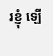រខ្ញុំ ឡើ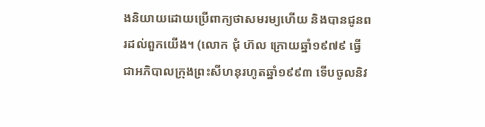ងនិយាយដោយប្រើពាក្យថាសមរម្យហើយ និងបានជូនពរដល់ពួកយើង។ (លោក ជុំ ហ៊ល ក្រោយឆ្នាំ១៩៧៩ ធ្វើជាអភិបាលក្រុងព្រះសីហនុរហូតឆ្នាំ១៩៩៣ ទើបចូលនិវ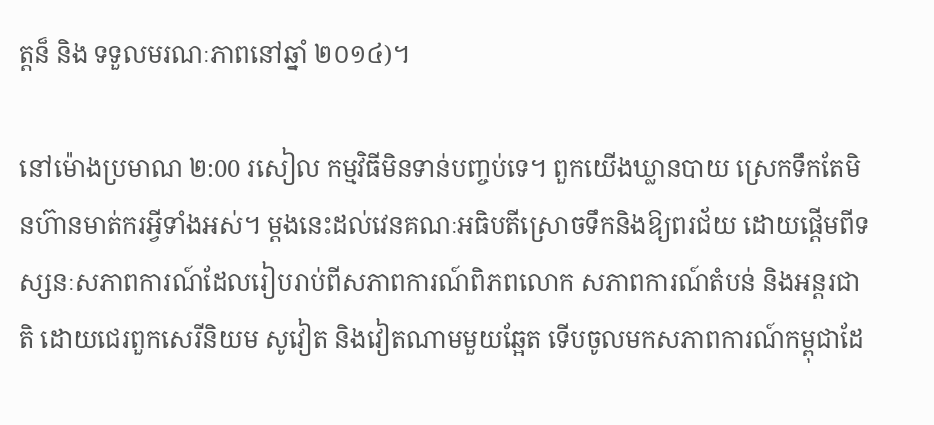ត្តន៏ និង ទទួលមរណៈភាពនៅឆ្នាំ ២០១៤)។

នៅម៉ោងប្រមាណ ២:00 រសៀល កម្មវិធីមិនទាន់បញ្ចប់ទេ។ ពួកយើងឃ្លានបាយ ស្រេកទឹកតែមិនហ៊ានមាត់ករអ្វីទាំងអស់។ ម្តងនេះដល់វេនគណៈអធិបតីស្រោចទឹកនិងឱ្យពរជ័យ ដោយផ្តើមពីទស្សនៈសភាពការណ៍ដែលរៀបរាប់ពីសភាពការណ៍ពិភពលោក សភាពការណ៍តំបន់ និងអន្តរជាតិ ដោយជេរពួកសេរីនិយម សូវៀត និងវៀតណាមមួយឆ្អែត ទើបចូលមកសភាពការណ៍កម្ពុជាដែ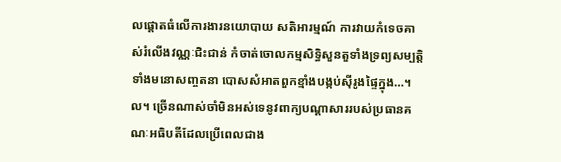លផ្តោតធំលើការងារនយោបាយ សតិអារម្មណ៍ ការវាយកំទេចគាស់រំលើងវណ្ណៈជិះជាន់ កំចាត់ចោលកម្មសិទ្ធិសួនតួទាំងទ្រព្យសម្បតិ្ត ទាំងមនោសញ្ចតនា បោសសំអាតពួកខ្មាំងបង្កប់ស៊ីរូងផ្ទៃក្នុង…។ល។ ច្រើនណាស់ចាំមិនអស់ទេនូវពាក្យបណ្តាសាររបស់ប្រធានគណៈអធិបតីដែលប្រើពេលជាង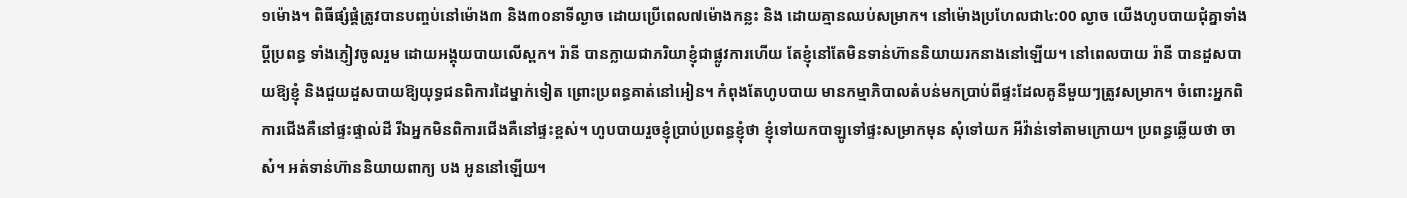១ម៉ោង។ ពិធីផ្សំផ្គំត្រូវបានបញ្ចប់នៅម៉ោង៣ និង៣០នាទីល្ងាច ដោយប្រើពេល៧ម៉ោងកន្លះ និង ដោយគ្មានឈប់សម្រាក។ នៅម៉ោងប្រហែលជា៤:00 ល្ងាច យើងហូបបាយជុំគ្នាទាំងប្តីប្រពន្ធ ទាំងភ្ញៀវចូលរួម ដោយអង្គុយបាយលើស្ពក។ រ៉ានី បានក្លាយជាភរិយាខ្ញុំជាផ្លូវការហើយ តែខ្ញុំនៅតែមិនទាន់ហ៊ាននិយាយរកនាងនៅឡើយ។ នៅពេលបាយ រ៉ានី បានដួសបាយឱ្យខ្ញុំ និងជួយដួសបាយឱ្យយុទ្ធជនពិការដៃម្នាក់ទៀត ព្រោះប្រពន្ធគាត់នៅអៀន។ កំពុងតែហូបបាយ មានកម្មាភិបាលតំបន់មកប្រាប់ពីផ្ទះដែលគូនីមួយៗត្រូវសម្រាក។ ចំពោះអ្នកពិការជើងគឺនៅផ្ទះផ្ទាល់ដី រីឯអ្នកមិនពិការជើងគឺនៅផ្ទះខ្ពស់។ ហូបបាយរួចខ្ញុំប្រាប់ប្រពន្ធខ្ញុំថា ខ្ញុំទៅយកបាឡូទៅផ្ទះសម្រាកមុន សុំទៅយក អីវ៉ាន់ទៅតាមក្រោយ។ ប្រពន្ធឆ្លើយថា ចាស៎។ អត់ទាន់ហ៊ាននិយាយពាក្យ បង អូននៅឡើយ។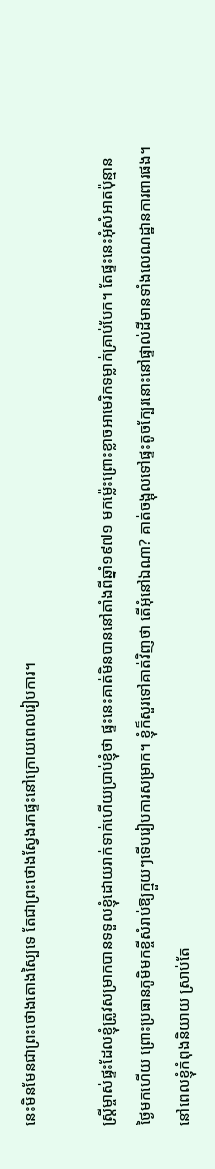នេះមិនមែនជាព្រះថោងតោងស្បៃទេ តែជាព្រះថោងស្វែងរកផ្ទះនៅក្រោយពេលរៀបការ។

ស្ត្រីម្ចាស់ផ្ទះដែលខ្ញុំត្រូវសម្រាកបានទទួលខ្ញុំដោយរាក់ទាក់ហើយប្រាប់ខ្ញុំថា ផ្ទះនេះគាត់មិនបាននៅតាំងពីឆ្នាំ១៩៧១ មកម៉្លេះព្រោះខ្លាចអាមេរិកទម្លាក់គ្រាប់បែក។ តែផ្ទះនេះអុំសំអាតប៉ុន្មានថ្ងៃមកហើយ ព្រោះប្រធានភូមិមកខ្ចីសំរាប់ឱ្យក្មួយៗទើបរៀបការសម្រាក។ ខ្ញុំក៏សួរទៅគាត់វិញថា តើអុំនៅឯណា? គាត់ចង្អុលទៅផ្ទះតូចក្បែរនោះនៅផ្ទាល់ដីមានទាំងលេណដ្ឋានការពារផង។ នៅពេលខ្ញុំកំពុងនិយាយ ស្រាប់តែ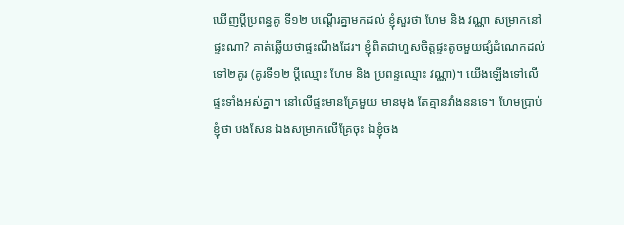ឃើញប្តីប្រពន្ធគូ ទី១២ បណ្តើរគ្នាមកដល់ ខ្ញុំសួរថា ហែម និង វណ្ណា សម្រាកនៅផ្ទះណា? គាត់ឆ្លើយថាផ្ទះណឹងដែរ។ ខ្ញុំពិតជាហួសចិត្តផ្ទះតូចមួយផ្សំដំណេកដល់ទៅ២គូរ (គូរទី១២ ប្តីឈ្មោះ ហែម និង ប្រពន្ទឈ្មោះ វណ្ណា)។ យើងឡើងទៅលើផ្ទះទាំងអស់គ្នា។ នៅលើផ្ទះមានគ្រែមួយ មានមុង តែគ្មានវាំងននទេ។ ហែមប្រាប់ខ្ញុំថា បងសែន ឯងសម្រាកលើគ្រែចុះ ឯខ្ញុំចង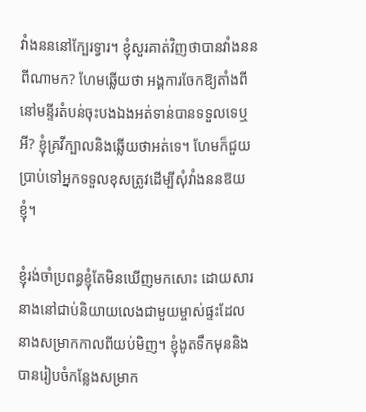វាំងនននៅក្បែរទ្វារ។ ខ្ញុំសួរគាត់វិញថាបានវាំងននពីណាមក? ហែមឆ្លើយថា អង្គការចែកឱ្យតាំងពីនៅមន្ទីរតំបន់ចុះបងឯងអត់ទាន់បានទទួលទេឬអី? ខ្ញុំគ្រវីក្បាលនិងឆ្លើយថាអត់ទេ។ ហែមក៏ជួយប្រាប់ទៅអ្នកទទួលខុសត្រូវដើម្បីសុំវាំងននឱយខ្ញុំ។

ខ្ញុំរង់ចាំប្រពន្ធខ្ញុំតែមិនឃើញមកសោះ ដោយសារនាងនៅជាប់និយាយលេងជាមួយម្ចាស់ផ្ទះដែលនាងសម្រាកកាលពីយប់មិញ។ ខ្ញុំងូតទឹកមុននិងបានរៀបចំកន្លែងសម្រាក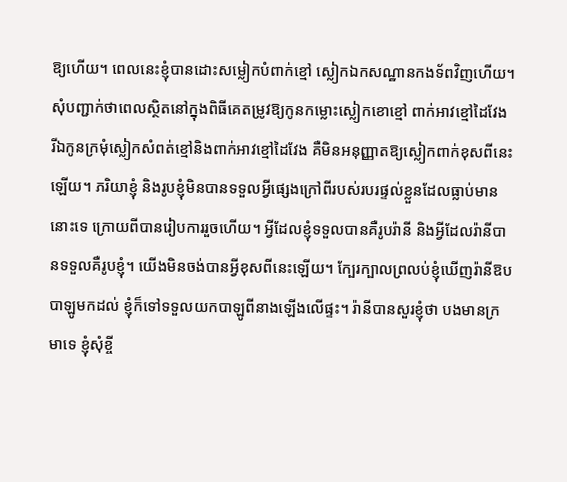ឱ្យហើយ។ ពេលនេះខ្ញុំបានដោះសម្លៀកបំពាក់ខ្មៅ ស្លៀកឯកសណ្ឋានកងទ័ពវិញហើយ។ សុំបញ្ជាក់ថាពេលស្ថិតនៅក្នុងពិធីគេតម្រូវឱ្យកូនកម្លោះស្លៀកខោខ្មៅ ពាក់អាវខ្មៅដៃវែង រីឯកូនក្រមុំស្លៀកសំពត់ខ្មៅនិងពាក់អាវខ្មៅដៃវែង គឺមិនអនុញ្ញាតឱ្យស្លៀកពាក់ខុសពីនេះឡើយ។ ភរិយាខ្ញុំ និងរូបខ្ញុំមិនបានទទួលអ្វីផ្សេងក្រៅពីរបស់របរផ្ទល់ខ្លួនដែលធ្លាប់មាននោះទេ ក្រោយពីបានរៀបការរួចហើយ។ អ្វីដែលខ្ញុំទទួលបានគឺរូបរ៉ានី និងអ្វីដែលរ៉ានីបានទទួលគឺរូបខ្ញុំ។ យើងមិនចង់បានអ្វីខុសពីនេះឡើយ។ ក្បែរក្បាលព្រលប់ខ្ញុំឃើញរ៉ានីឱបបាឡូមកដល់ ខ្ញុំក៏ទៅទទួលយកបាឡូពីនាងឡើងលើផ្ទះ។ រ៉ានីបានសួរខ្ញុំថា បងមានក្រមាទេ ខ្ញុំសុំខ្ចី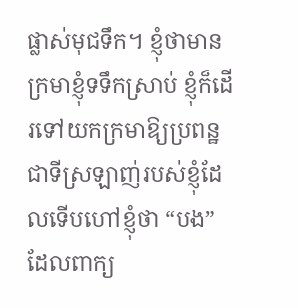ផ្លាស់មុជទឹក។ ខ្ញុំថាមាន ក្រមាខ្ញុំទទឹកស្រាប់ ខ្ញុំក៏ដើរទៅយកក្រមាឱ្យប្រពន្ឋជាទីស្រឡាញ់របស់ខ្ញុំដែលទើបហៅខ្ញុំថា “បង” ដែលពាក្យ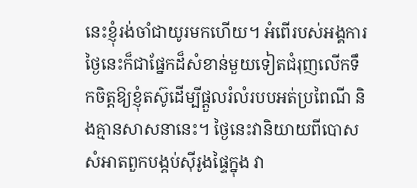នេះខ្ញុំរង់ចាំជាយូរមកហើយ។ អំពើរបស់អង្គការថ្ងៃនេះក៏ជាផ្នែកដ៏សំខាន់មួយទៀតជំរុញលើកទឹកចិត្តឱ្យខ្ញុំតស៊ូដើម្បីផ្តួលរំលំរបបអត់ប្រពៃណី និងគ្មានសាសនានេះ។ ថ្ងៃនេះវានិយាយពីបោសសំអាតពួកបង្កប់ស៊ីរូងផ្ទៃក្នុង វា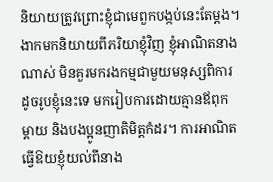និយាយត្រូវព្រោះខ្ញុំជាមេពួកបង្កប់នេះតែម្តង។ ងាកមកនិយាយពីភរិយាខ្ញុំវិញ ខ្ញុំអាណិតនាងណាស់ មិនគួរមករងកម្មជាមួយមនុស្សពិការដូចរូបខ្ញុំនេះទេ មករៀបការដោយគ្មានឪពុកម្តាយ និងបងប្អូនញាតិមិត្តកំដរ។ ការអាណិតធ្វើឱយខ្ញុំយល់ពីនាង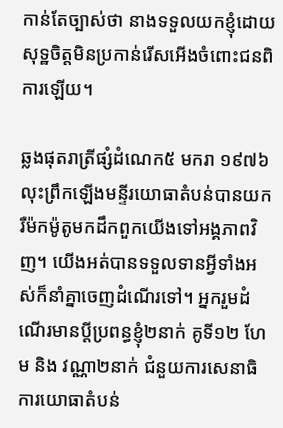កាន់តែច្បាស់ថា នាងទទួលយកខ្ញុំដោយសុទ្ឋចិត្តមិនប្រកាន់រើសអើងចំពោះជនពិការឡើយ។

ឆ្លងផុតរាត្រីផ្សំដំណេក៥ មករា ១៩៧៦ លុះព្រឹកឡើងមន្ទីរយោធាតំបន់បានយករឺម៉កម៉ូតូមកដឹកពួកយើងទៅអង្គភាពវិញ។ យើងអត់បានទទួលទានអ្វីទាំងអស់ក៏នាំគ្នាចេញដំណើរទៅ។ អ្នករួមដំណើរមានប្តីប្រពន្ធខ្ញុំ២នាក់ គូទី១២ ហែម និង វណ្ណា២នាក់ ជំនួយការសេនាធិការយោធាតំបន់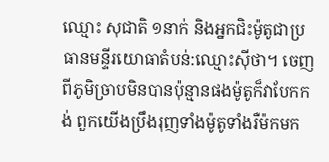ឈ្មោះ សុជាតិ ១នាក់ និងអ្នកជិះម៉ូតូជាប្រធានមន្ទីរយោធាតំបន់:ឈ្មោះស៊ីថា។ ចេញពីភូមិច្រាបមិនបានប៉ុន្មានផងម៉ូតូក៏វាបែកកង់ ពួកយើងប្រឹងរុញទាំងម៉ូតូទាំងរឺម៉កមក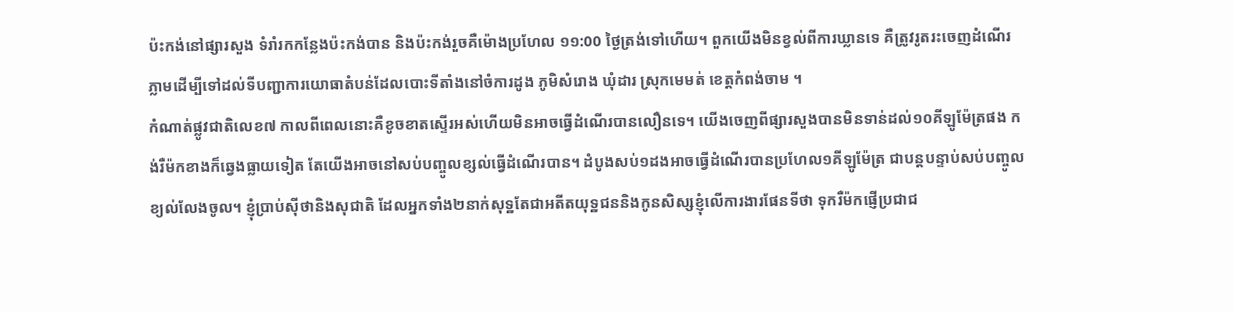ប៉ះកង់នៅផ្សារសួង ទំរាំរកកន្លែងប៉ះកង់បាន និងប៉ះកង់រួចគឺម៉ោងប្រហែល ១១:00 ថ្ងៃត្រង់ទៅហើយ។ ពួកយើងមិនខ្វល់ពីការឃ្លានទេ គឺត្រូវរូតរះចេញដំណើរភ្លាមដើម្បីទៅដល់ទីបញ្ជាការយោធាតំបន់ដែលបោះទីតាំងនៅចំការដូង ភូមិសំរោង ឃុំដារ ស្រុកមេមត់ ខេត្តកំពង់ចាម ។
កំណាត់ផ្លូវជាតិលេខ៧ កាលពីពេលនោះគឺខូចខាតស្ទើរអស់ហើយមិនអាចធ្វើដំណើរបានលឿនទេ។ យើងចេញពីផ្សារសួងបានមិនទាន់ដល់១០គីឡូម៉ែត្រផង កង់រឺម៉កខាងក៏ឆ្វេងធ្លាយទៀត តែយើងអាចនៅសប់បញ្ចូលខ្សល់ធ្វើដំណើរបាន។ ដំបូងសប់១ដងអាចធ្វើដំណើរបានប្រហែល១គីឡូម៉ែត្រ ជាបន្តបន្ទាប់សប់បញ្ចូលខ្យល់លែងចូល។ ខ្ញុំប្រាប់ស៊ីថានិងសុជាតិ ដែលអ្នកទាំង២នាក់សុទ្ឋតែជាអតីតយុទ្ឋជននិងកូនសិស្សខ្ញុំលើការងារផែនទីថា ទុករឺម៉កផ្ញើប្រជាជ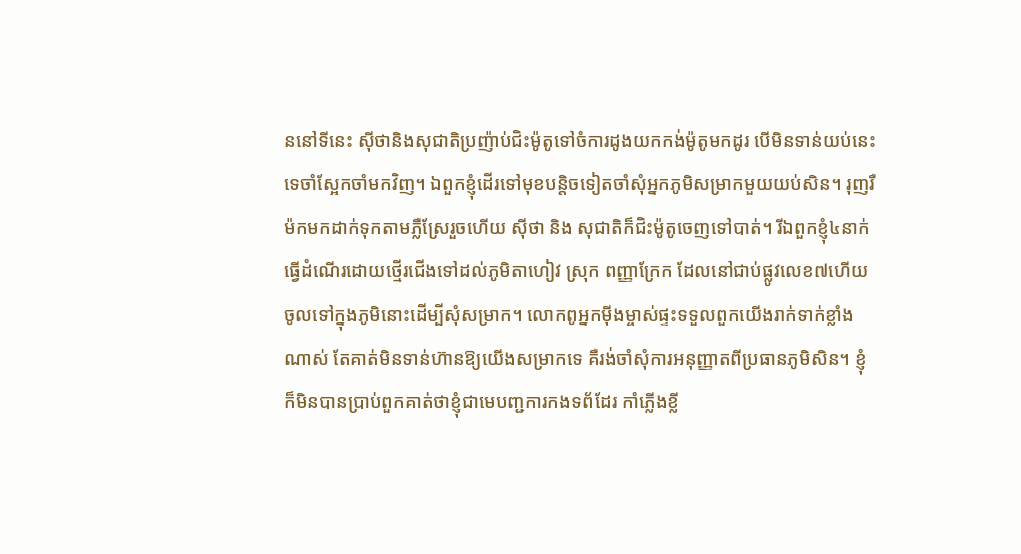ននៅទីនេះ ស៊ីថានិងសុជាតិប្រញ៉ាប់ជិះម៉ូតូទៅចំការដូងយកកង់ម៉ូតូមកដូរ បើមិនទាន់យប់នេះទេចាំស្អែកចាំមកវិញ។ ឯពួកខ្ញុំដើរទៅមុខបន្តិចទៀតចាំសុំអ្នកភូមិសម្រាកមួយយប់សិន។ រុញរឺម៉កមកដាក់ទុកតាមភ្លឺស្រែរួចហើយ ស៊ីថា និង សុជាតិក៏ជិះម៉ូតូចេញទៅបាត់។ រីឯពួកខ្ញុំ៤នាក់ធ្វើដំណើរដោយថ្មើរជើងទៅដល់ភូមិតាហៀវ ស្រុក ពញ្ញាក្រែក ដែលនៅជាប់ផ្លូវលេខ៧ហើយចូលទៅក្នុងភូមិនោះដើម្បីសុំសម្រាក។ លោកពូអ្នកម៉ីងម្ចាស់ផ្ទះទទួលពួកយើងរាក់ទាក់ខ្លាំងណាស់ តែគាត់មិនទាន់ហ៊ានឱ្យយើងសម្រាកទេ គឺរង់ចាំសុំការអនុញ្ញាតពីប្រធានភូមិសិន។ ខ្ញុំក៏មិនបានប្រាប់ពួកគាត់ថាខ្ញុំជាមេបញ្ជការកងទព័ដែរ កាំភ្លើងខ្លី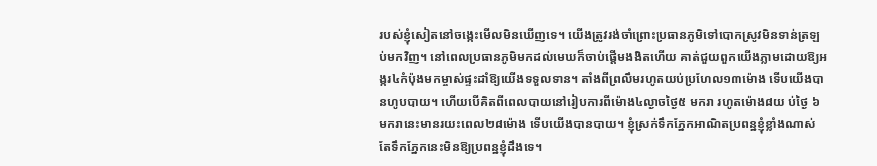របស់ខ្ញុំសៀតនៅចង្កេះមើលមិនឃើញទេ។ យើងត្រូវរង់ចាំព្រោះប្រធានភូមិទៅបោកស្រូវមិនទាន់ត្រឡប់មកវិញ។ នៅពេលប្រធានភូមិមកដល់មេឃក៏ចាប់ផ្តើមងងិតហើយ គាត់ជួយពួកយើងភ្លាមដោយឱ្យអង្ករ៤កំប៉ុងមកម្ចាស់ផ្ទះដាំឱ្យយើងទទួលទាន។ តាំងពីព្រលឹមរហូតយប់ប្រហែល១៣ម៉ោង ទើបយើងបានហូបបាយ។ ហើយបើគិតពីពេលបាយនៅរៀបការពីម៉ោង៤ល្ងាចថ្ងៃ៥ មករា រហូតម៉ោង៨យ ប់ថ្ងៃ ៦ មករានេះមានរយះពេល២៨ម៉ោង ទើបយើងបានបាយ។ ខ្ញុំស្រក់ទឹកភ្នែកអាណិតប្រពន្ឋខ្ញុំខ្លាំងណាស់ តែទឹកភ្នែកនេះមិនឱ្យប្រពន្ឋខ្ញុំដឹងទេ។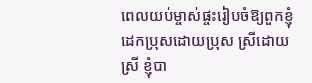ពេលយប់ម្ចាស់ផ្ចះរៀបចំឱ្យពួកខ្ញុំដេកប្រុសដោយប្រុស ស្រីដោយស្រី ខ្ញុំបា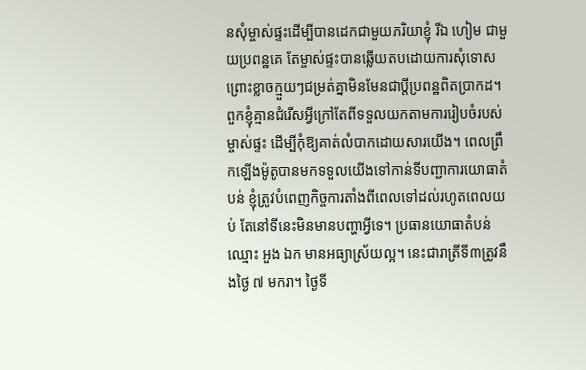នសុំម្ចាស់ផ្ទះដើម្បីបានដេកជាមួយភរិយាខ្ញុំ រីឯ ហៀម ជាមួយប្រពន្ឋគេ តែម្ចាស់ផ្ទះបានឆ្លើយតបដោយការសុំទោសព្រោះខ្លាចក្មួយៗជម្រត់គ្នាមិនមែនជាប្តីប្រពន្ឋពិតប្រាកដ។ ពួកខ្ញុំគ្មានជំរើសអ្វីក្រៅតែពីទទួលយកតាមការរៀបចំរបស់ម្ចាស់ផ្ទះ ដើម្បីកុំឱ្យគាត់លំបាកដោយសារយើង។ ពេលព្រឹកឡើងម៉ូតូបានមកទទួលយើងទៅកាន់ទីបញ្ជាការយោធាតំបន់ ខ្ញុំត្រូវបំពេញកិច្ចការតាំងពីពេលទៅដល់រហូតពេលយប់ តែនៅទីនេះមិនមានបញ្ហាអ្វីទេ។ ប្រធានយោធាតំបន់ឈ្មោះ អួង ឯក មានអធ្យាស្រ័យល្អ។ នេះជារាត្រីទី៣ត្រូវនឹងថ្ងៃ ៧ មករា។ ថ្ងៃទី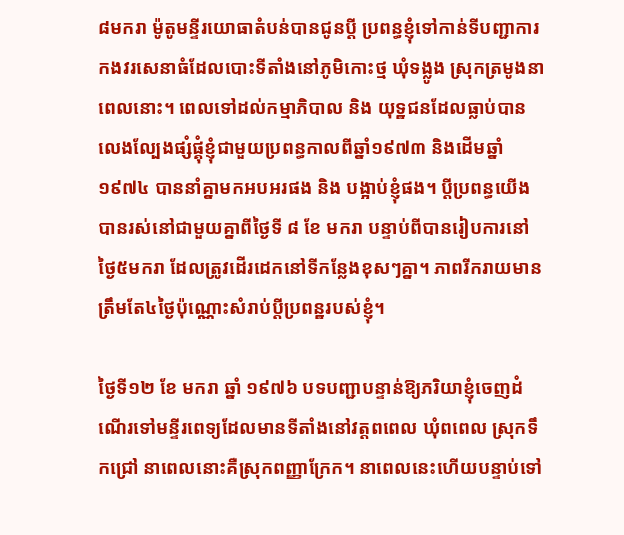៨មករា ម៉ូតូមន្ទីរយោធាតំបន់បានជូនប្តី ប្រពន្ធខ្ញុំទៅកាន់ទីបញ្ជាការកងវរសេនាធំដែលបោះទីតាំងនៅភូមិកោះថ្ម ឃុំទង្លូង ស្រុកត្រមូងនាពេលនោះ។ ពេលទៅដល់កម្មាភិបាល និង យុទ្ឋជនដែលធ្លាប់បានលេងល្បែងផ្សំផ្គុំខ្ញុំជាមួយប្រពន្ធកាលពីឆ្នាំ១៩៧៣ និងដើមឆ្នាំ១៩៧៤ បាននាំគ្នាមកអបអរផង និង បង្អាប់ខ្ញុំផង។ ប្តីប្រពន្ធយើងបានរស់នៅជាមួយគ្នាពីថ្ងៃទី ៨ ខែ មករា បន្ទាប់ពីបានរៀបការនៅថ្ងៃ៥មករា ដែលត្រូវដើរដេកនៅទីកន្លែងខុសៗគ្នា។ ភាពរីករាយមានត្រឹមតែ៤ថ្ងៃប៉ុណ្ណោះសំរាប់ប្តីប្រពន្ឋរបស់ខ្ញុំ។

ថ្ងៃទី១២ ខែ មករា ឆ្នាំ ១៩៧៦ បទបញ្ជាបន្ទាន់ឱ្យភរិយាខ្ញុំចេញដំណើរទៅមន្ទីរពេទ្យដែលមានទីតាំងនៅវត្តពពេល ឃុំពពេល ស្រុកទឹកជ្រៅ នាពេលនោះគឺស្រុកពញ្ញាក្រែក។ នាពេលនេះហើយបន្ទាប់ទៅ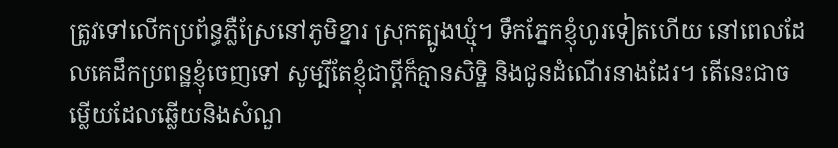ត្រូវទៅលើកប្រព័ន្ធភ្លឺស្រែនៅភូមិខ្នារ ស្រុកត្បូងឃ្មុំ។ ទឹកភ្នែកខ្ញុំហូរទៀតហើយ នៅពេលដែលគេដឹកប្រពន្ឋខ្ញុំចេញទៅ សូម្បីតែខ្ញុំជាប្តីក៏គ្មានសិទ្ឋិ និងជូនដំណើរនាងដែរ។ តើនេះជាចម្លើយដែលឆ្លើយនិងសំណួ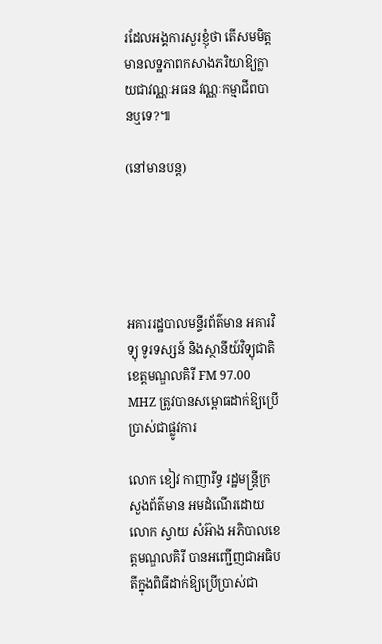រដែលអង្គការសួរខ្ញុំថា តើសមមិត្តមានលទ្ឋភាពកសាងភរិយាឱ្យក្លាយជាវណ្ណៈអធន វណ្ណៈកម្មាជីពបានឬទេ?៕

(នៅមានបន្ត)





អគាររដ្ឋបាលមន្ទីរព័ត៌មាន អគារវិទ្យុ ទូរទស្សន៍ និងស្ថានីយ៍វិទ្យុជាតិខេត្តមណ្ឌលគិរី FM 97.00 MHZ ត្រូវបានសម្ពោធដាក់ឱ្យប្រើប្រាស់ជាផ្លូវការ

លោក ខៀវ កាញារីទ្ធ រដ្ឋមន្រ្តីក្រសួងព័ត៌មាន អមដំណើរដោយលោក ស្វាយ សំអ៊ាង អភិបាលខេត្តមណ្ឌលគិរី បានអញ្ជើញជាអធិបតីក្នុងពិធីដាក់ឱ្យប្រើប្រាស់ជា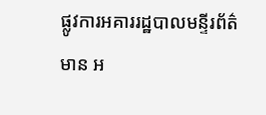ផ្លូវការអគាររដ្ឋបាលមន្ទីរព័ត៌មាន អ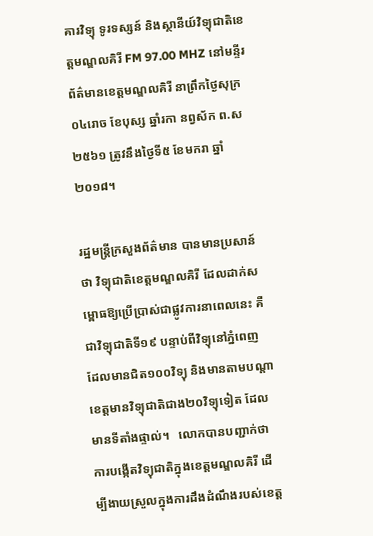គារវិទ្យុ ទូរទស្សន៍ និងស្ថានីយ៍វិទ្យុជាតិខេត្តមណ្ឌលគិរី FM 97.00 MHZ នៅមន្ទីរព័ត៌មានខេត្តមណ្ឌលគិរី នាព្រឹកថ្ងៃសុក្រ០៤រោច ខែបុស្ស ឆ្នាំរកា នព្វស័ក ព.ស២៥៦១ ត្រូវនឹងថ្ងៃទី៥ ខែមករា ឆ្នាំ២០១៨។

រដ្ឋមន្រ្តីក្រសួងព័ត៌មាន បានមានប្រសាន៍ថា វិទ្យុជាតិខេត្តមណ្ឌលគិរី ដែលដាក់សម្ពោធឱ្យប្រើប្រាស់ជាផ្លូវការនាពេលនេះ គឺជាវិទ្យុជាតិទី១៩ បន្ទាប់ពីវិទ្យុនៅភ្នំពេញ ដែលមានជិត១០០វិទ្យុ និងមានតាមបណ្តាខេត្តមានវិទ្យុជាតិជាង២០វិទ្យុទៀត ដែលមានទីតាំងផ្ទាល់។   លោកបានបញ្ជាក់ថា ការបង្កើតវិទ្យុជាតិក្នុងខេត្តមណ្ឌលគិរី ដើម្បីងាយស្រួលក្នុងការដឹងដំណឹងរបស់ខេត្ត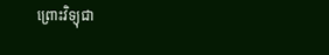ព្រោះវិទ្យុជា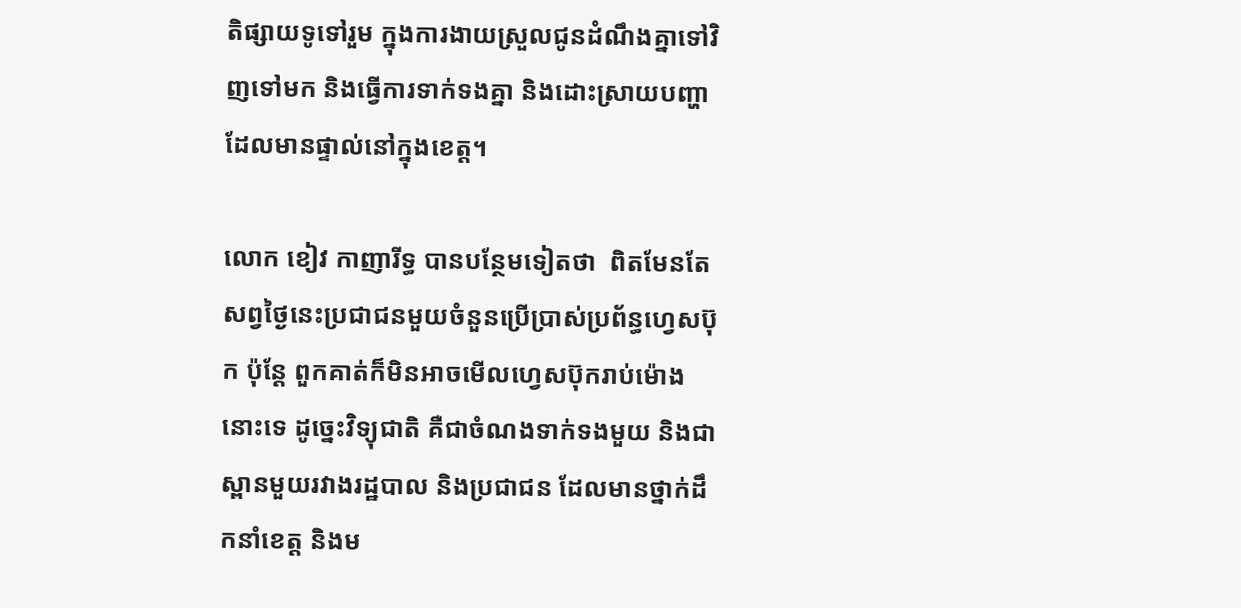តិផ្សាយទូទៅរួម ក្នុងការងាយស្រួលជូនដំណឹងគ្នាទៅវិញទៅមក និងធ្វើការទាក់ទងគ្នា និងដោះស្រាយបញ្ហាដែលមានផ្ទាល់នៅក្នុងខេត្ត។

លោក ខៀវ កាញារីទ្ធ បានបន្ថែមទៀតថា  ពិតមែនតែសព្វថ្ងៃនេះប្រជាជនមួយចំនួនប្រើប្រាស់ប្រព័ន្ធហ្វេសប៊ុក ប៉ុន្តែ ពួកគាត់ក៏មិនអាចមើលហ្វេសប៊ុករាប់ម៉ោងនោះទេ ដូច្នេះវិទ្យុជាតិ គឺជាចំណងទាក់ទងមួយ និងជាស្ពានមួយរវាងរដ្ឋបាល និងប្រជាជន ដែលមានថ្នាក់ដឹកនាំខេត្ត និងម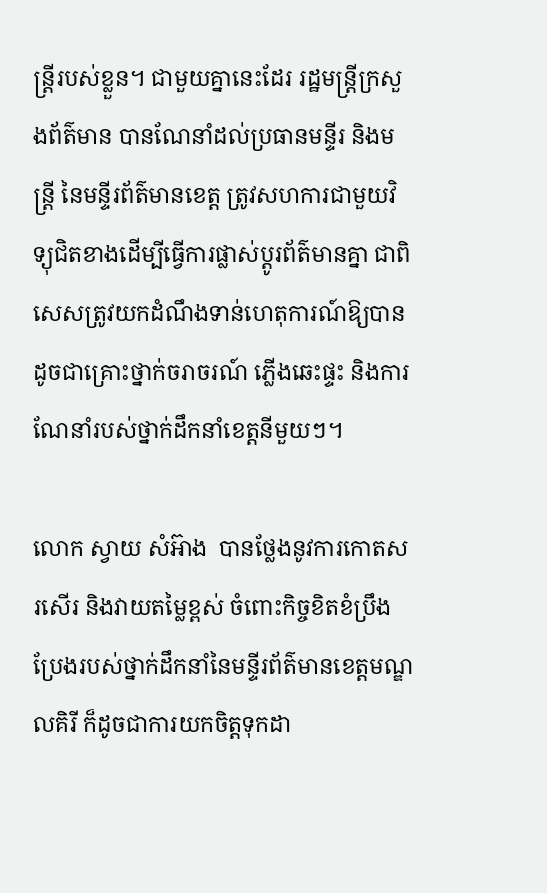ន្រ្តីរបស់ខ្លួន។ ជាមួយគ្នានេះដែរ រដ្ឋមន្រ្តីក្រសួងព័ត៌មាន បានណែនាំដល់ប្រធានមន្ទីរ និងមន្រ្តី នៃមន្ទីរព័ត៌មានខេត្ត ត្រូវសហការជាមួយវិទ្យុជិតខាងដើម្បីធ្វើការផ្លាស់ប្តូរព័ត៌មានគ្នា ជាពិសេសត្រូវយកដំណឹងទាន់ហេតុការណ៍ឱ្យបានដូចជាគ្រោះថ្នាក់ចរាចរណ៍ ភ្លើងឆេះផ្ទះ និងការណែនាំរបស់ថ្នាក់ដឹកនាំខេត្តនីមួយៗ។

លោក ស្វាយ សំអ៊ាង  បានថ្លែងនូវការកោតសរសើរ និងវាយតម្លៃខ្ពស់ ចំពោះកិច្ចខិតខំប្រឹងប្រែងរបស់ថ្នាក់ដឹកនាំនៃមន្ទីរព័ត៌មានខេត្តមណ្ឌលគិរី ក៏ដូចជាការយកចិត្តទុកដា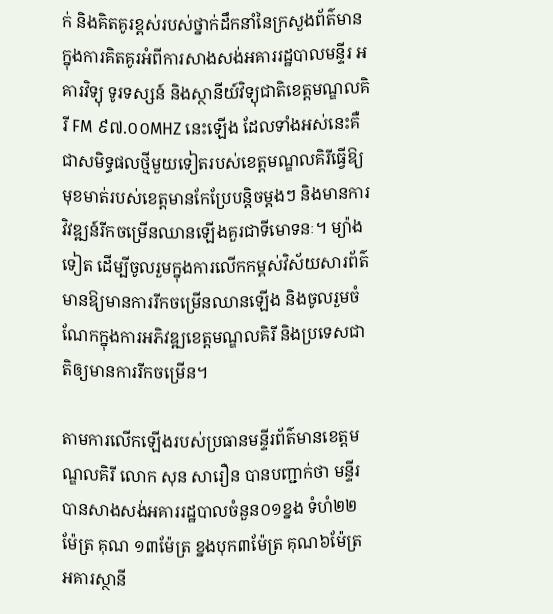ក់ និងគិតគូរខ្ពស់របស់ថ្នាក់ដឹកនាំនៃក្រសួងព័ត៌មានក្នុងការគិតគូរអំពីការសាងសង់អគាររដ្ឋបាលមន្ទីរ អគារវិទ្យុ ទូរទស្សន៍ និងស្ថានីយ៍វិទ្យុជាតិខេត្តមណ្ឌលគិរី FM ៩៧.០០MHZ នេះឡើង ដែលទាំងអស់នេះគឺជាសមិទ្ធផលថ្មីមួយទៀតរបស់ខេត្តមណ្ឌលគិរីធ្វើឱ្យមុខមាត់របស់ខេត្តមានកែប្រែបន្តិចម្តងៗ និងមានការវិវឌ្ឍន៍រីកចម្រើនឈានឡើងគួរជាទីមោទនៈ។ ម្យ៉ាងទៀត ដើម្បីចូលរួមក្នុងការលើកកម្ពស់វិស័យសារព័ត៌មានឱ្យមានការរីកចម្រើនឈានឡើង និងចូលរួមចំណែកក្នុងការអភិវឌ្ឍខេត្តមណ្ឌលគិរី និងប្រទេសជាតិឲ្យមានការរីកចម្រើន។

តាមការលើកឡើងរបស់ប្រធានមន្ទីរព័ត៌មានខេត្តមណ្ឌលគិរី លោក សុន សារឿន បានបញ្ជាក់ថា មន្ទីរបានសាងសង់អគាររដ្ឋបាលចំនួន០១ខ្នង ទំហំ២២ ម៉ែត្រ គុណ ១៣ម៉ែត្រ ខ្នងបុក៣ម៉ែត្រ គុណ៦ម៉ែត្រ អគារស្ថានី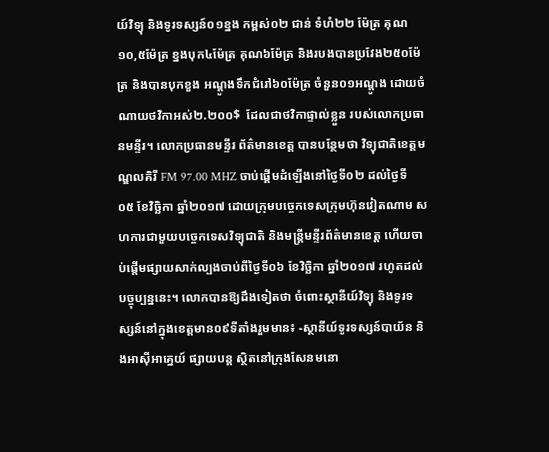យ៍វិទ្យុ និងទូរទស្សន៍០១ខ្នង កម្ពស់០២ ជាន់ ទំហំ២២ ម៉ែត្រ គុណ១០,៥ម៉ែត្រ ខ្នងបុក៤ម៉ែត្រ គុណ៦ម៉ែត្រ និងរបងបានប្រវែង២៥០ម៉ែត្រ និងបានបុកខួង អណ្តូងទឹកជំរៅ៦០ម៉ែត្រ ចំនួន០១អណ្តូង ដោយចំណាយថវិកាអស់២.២០០$  ដែលជាថវិកាផ្ទាល់ខ្លួន របស់លោកប្រធានមន្ទីរ។ លោកប្រធានមន្ទីរ ព័ត៌មានខេត្ត បានបន្ថែមថា វិទ្យុជាតិខេត្តមណ្ឌលគិរី FM 97.00 MHZ ចាប់ផ្តើមដំឡើងនៅថ្ងៃទី០២ ដល់ថ្ងៃទី០៥ ខែវិច្ឆិកា ឆ្នាំ២០១៧ ដោយក្រុមបច្ចេកទេសក្រុមហ៊ុនវៀតណាម សហការជាមួយបច្ចេកទេសវិទ្យុជាតិ និងមន្រ្តីមន្ទីរព័ត៌មានខេត្ត ហើយចាប់ផ្តើមផ្សាយសាក់ល្បងចាប់ពីថ្ងៃទី០៦ ខែវិច្ឆិកា ឆ្នាំ២០១៧ រហូតដល់បច្ចុប្បន្ននេះ។ លោកបានឱ្យដឹងទៀតថា ចំពោះស្ថានីយ៍វិទ្យុ និងទូរទស្សន៍នៅក្នុងខេត្តមាន០៩ទីតាំងរួមមាន៖ -ស្ថានីយ៍ទូរទស្សន៍បាយ័ន និងអាស៊ីអាគ្នេយ៍ ផ្សាយបន្ត ស្ថិតនៅក្រុងសែនមនោ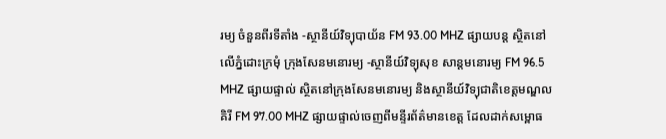រម្យ ចំនួនពីរទីតាំង -ស្ថានីយ៍វិទ្យុបាយ័ន FM 93.00 MHZ ផ្សាយបន្ត ស្ថិតនៅលើភ្នំដោះក្រមុំ ក្រុងសែនមនោរម្យ -ស្ថានីយ៍វិទ្យុសុខ សាន្តមនោរម្យ FM 96.5 MHZ ផ្សាយផ្ទាល់ ស្ថិតនៅក្រុងសែនមនោរម្យ និងស្ថានីយ៍វិទ្យុជាតិខេត្តមណ្ឌលគិរី FM 97.00 MHZ ផ្សាយផ្ទាល់ចេញពីមន្ទីរព័ត៌មានខេត្ត ដែលដាក់សម្ពោធ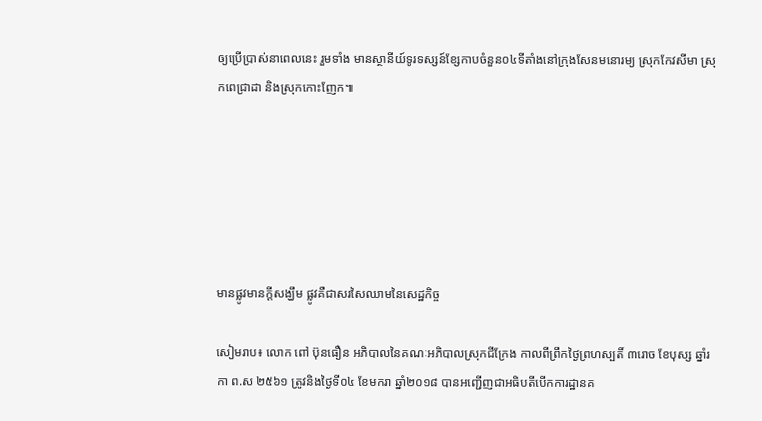ឲ្យប្រើប្រាស់នាពេលនេះ រួមទាំង មានស្ថានីយ៍ទូរទស្សន៍ខ្សែកាបចំនួន០៤ទីតាំងនៅក្រុងសែនមនោរម្យ ស្រុកកែវសីមា ស្រុកពេជ្រាដា និងស្រុកកោះញែក៕






មានផ្លូវមានក្តីសង្ឃឹម ផ្លូវគឺជាសរសៃឈាមនៃសេដ្ឋកិច្ច

សៀមរាប៖ លោក ពៅ ប៊ុនធឿន អភិបាលនៃគណៈអភិបាលស្រុកជីក្រែង កាលពីព្រឹកថ្ងៃព្រហស្បតិ៍ ៣រោច ខែបុស្ស ឆ្នាំរកា ព.ស ២៥៦១ ត្រូវនិងថ្ងៃទី០៤ ខែមករា ឆ្នាំ២០១៨ បានអញ្ជើញជាអធិបតីបើកការដ្ឋានគ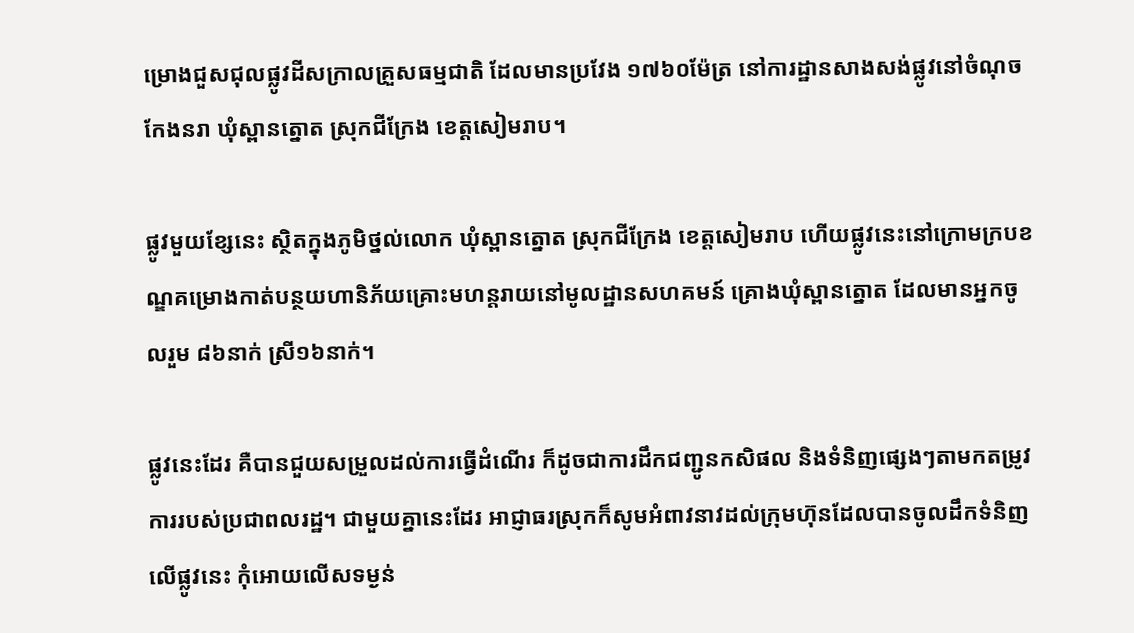ម្រោងជួសជុលផ្លូវដីសក្រាលគ្រួសធម្មជាតិ ដែលមានប្រវែង ១៧៦០ម៉ែត្រ នៅការដ្ឋានសាងសង់ផ្លូវនៅចំណុចកែងនរា ឃុំស្ពានត្នោត ស្រុកជីក្រែង ខេត្តសៀមរាប។

ផ្លូវមួយខ្សែនេះ ស្ថិតក្នុងភូមិថ្នល់លោក ឃុំស្ពានត្នោត ស្រុកជីក្រែង ខេត្តសៀមរាប ហើយផ្លូវនេះនៅក្រោមក្របខណ្ឌគម្រោងកាត់បន្ថយហានិភ័យគ្រោះមហន្តរាយនៅមូលដ្ឋានសហគមន៍ គ្រោងឃុំស្ពានត្នោត ដែលមានអ្នកចូលរួម ៨៦នាក់ ស្រី១៦នាក់។

ផ្លូវនេះដែរ គឺបានជួយសម្រួលដល់ការធ្វើដំណើរ ក៏ដូចជាការដឹកជញ្ជូនកសិផល និងទំនិញផ្សេងៗតាមកតម្រូវការរបស់ប្រជាពលរដ្ឋ។ ជាមួយគ្នានេះដែរ អាជ្ញាធរស្រុកក៏សូមអំពាវនាវដល់ក្រុមហ៊ុនដែលបានចូលដឹកទំនិញលើផ្លូវនេះ កុំអោយលើសទម្ងន់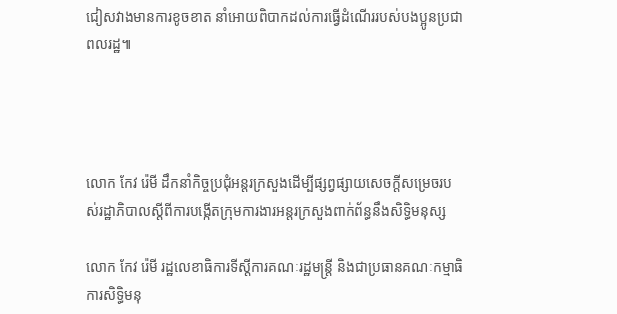ជៀសវាងមានការខូចខាត នាំអោយពិបាកដល់ការធ្វើដំណើររបស់បងប្អូនប្រជាពលរដ្ឋ៕




លោក កែវ រ៉េមី ដឹកនាំកិច្ចប្រជុំអន្តរក្រសួងដើម្បីផ្សព្វផ្សាយសេចក្ដីសម្រេចរបស់រដ្ឋាភិបាលស្តីពីការបង្កើតក្រុមការងារអន្តរក្រសួងពាក់ព័ន្ធនឹងសិទ្ធិមនុស្ស

លោក កែវ រ៉េមី រដ្ឋលេខាធិការទីស្តីការគណៈរដ្ឋមន្រ្តី និងជាប្រធានគណៈកម្មាធិការសិទ្ធិមនុ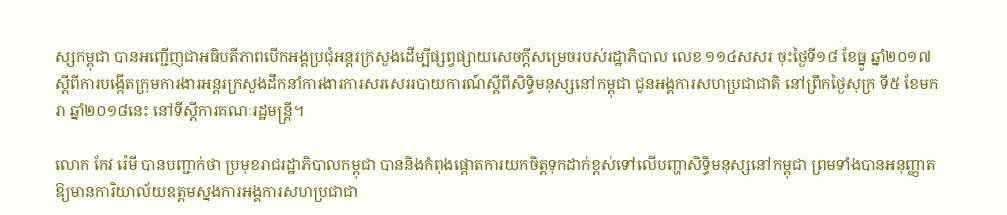ស្សកម្ពុជា បានអញ្ជើញជាអធិបតីភាពបើកអង្គប្រជុំអន្តរក្រសួងដើម្បីផ្សព្វផ្សាយសេចក្ដីសម្រេចរបស់រដ្ឋាភិបាល លេខ ១១៤សសរ ចុះថ្ងៃទី១៨ ខែធ្នូ ឆ្នាំ២០១៧ ស្តីពីការបង្កើតក្រុមការងារអន្តរក្រសួងដឹកនាំការងារការសរសេររបាយការណ៍ស្តីពីសិទ្ធិមនុស្សនៅកម្ពុជា ជូនអង្គការសហប្រជាជាតិ នៅព្រឹកថ្ងៃសុក្រ ទី៥ ខែមករា ឆ្នាំ២០១៨នេះ នៅទីស្តីការគណៈរដ្ឋមន្រ្តី។

លោក កែវ រ៉េមី បានបញ្ជាក់ថា ប្រមុខរាជរដ្ឋាភិបាលកម្ពុជា បាននិងកំពុងផ្តោតការយកចិត្តទុកដាក់ខ្ពស់ទៅលើបញ្ហាសិទ្ធិមនុស្សនៅកម្ពុជា ព្រមទាំងបានអនុញ្ញាតឱ្យមានការិយាល័យឧត្តមស្នងការអង្គការសហប្រជាជា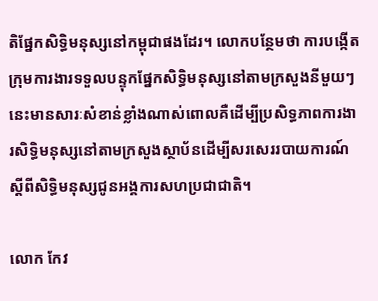តិផ្នែកសិទ្ធិមនុស្សនៅកម្ពុជាផងដែរ។ លោកបន្ថែមថា ការបង្កើតក្រុមការងារទទួលបន្ទុកផ្នែកសិទ្ធិមនុស្សនៅតាមក្រសួងនីមួយៗនេះមានសារៈសំខាន់ខ្លាំងណាស់ពោលគឺដើម្បីប្រសិទ្ធភាពការងារសិទ្ធិមនុស្សនៅតាមក្រសួងស្ថាប័នដើម្បីសរសេររបាយការណ៍ស្តីពីសិទ្ធិមនុស្សជូនអង្គការសហប្រជាជាតិ។

លោក កែវ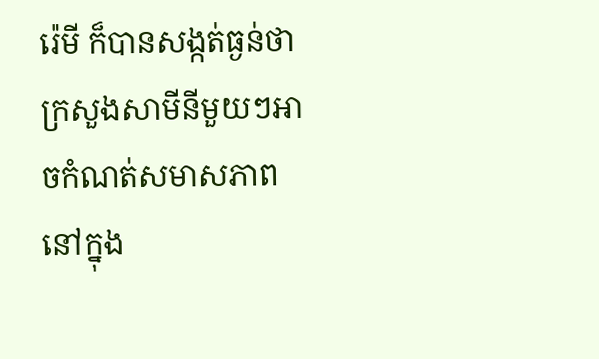រ៉េមី ក៏បានសង្កត់ធ្ងន់ថា ក្រសួងសាមីនីមួយៗអាចកំណត់សមាសភាពនៅក្នុង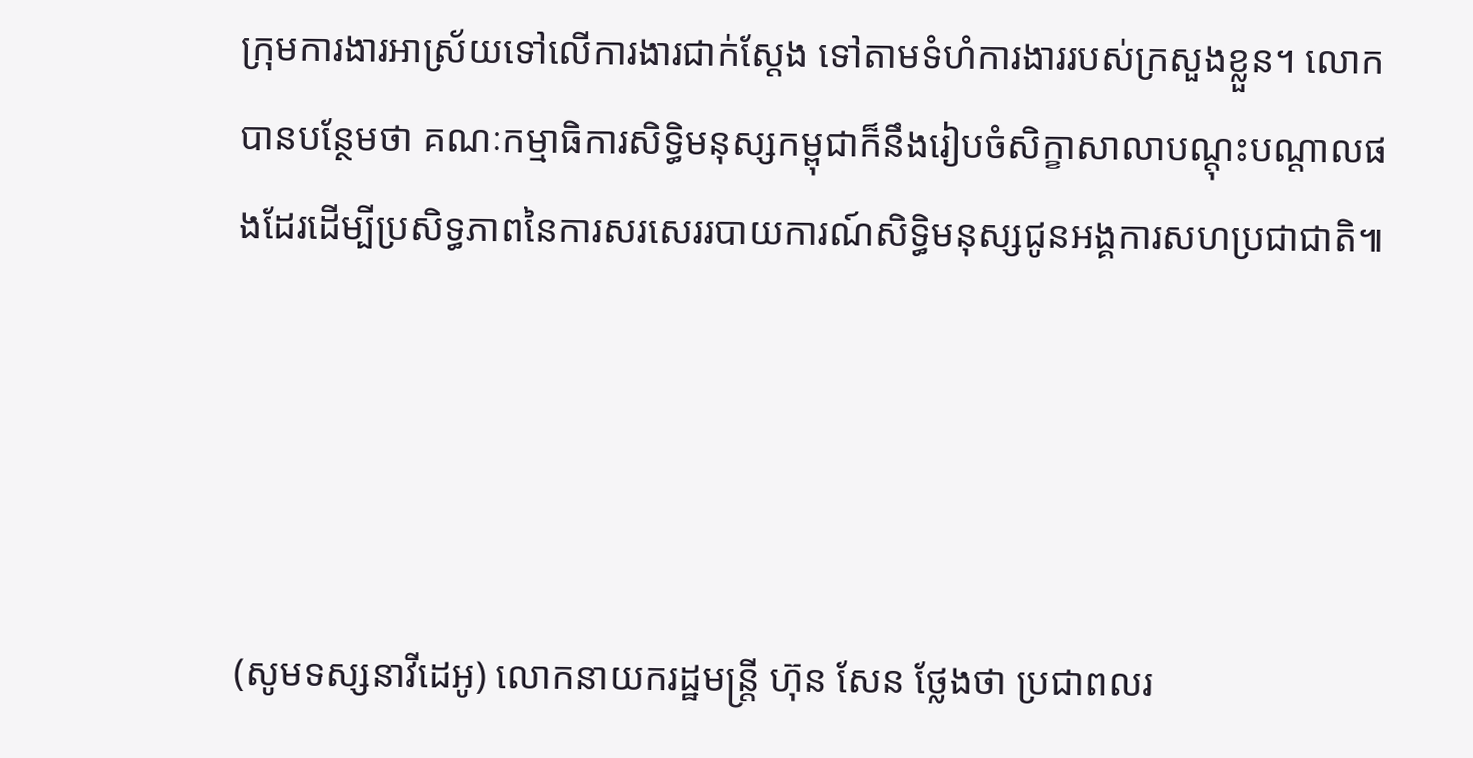ក្រុមការងារអាស្រ័យទៅលើការងារជាក់ស្តែង ទៅតាមទំហំការងាររបស់ក្រសួងខ្លួន។ លោកបានបន្ថែមថា គណៈកម្មាធិការសិទ្ធិមនុស្សកម្ពុជាក៏នឹងរៀបចំសិក្ខាសាលាបណ្តុះបណ្តាលផងដែរដើម្បីប្រសិទ្ធភាពនៃការសរសេររបាយការណ៍សិទ្ធិមនុស្សជូនអង្គការសហប្រជាជាតិ៕




(សូមទស្សនាវីដេអូ) លោកនាយករដ្ឋមន្រ្តី ហ៊ុន សែន ថ្លែងថា ប្រជាពលរ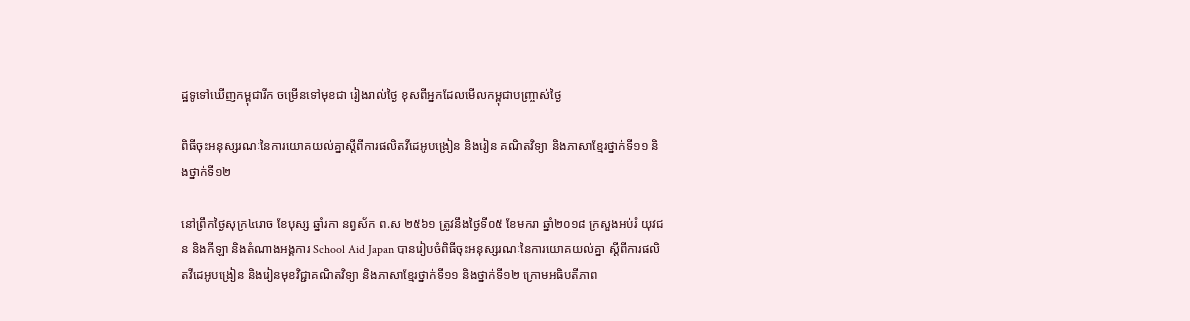ដ្ឋទូទៅឃើញកម្ពុជារីក ចម្រើនទៅមុខជា រៀងរាល់ថ្ងៃ ខុសពីអ្នកដែលមើលកម្ពុជាបញ្ច្រាស់ថ្ងៃ

ពិធីចុះអនុស្សរណៈនៃការយោគយល់គ្នាស្ដីពីការផលិតវីដេអូបង្រៀន និងរៀន គណិតវិទ្យា និងភាសាខ្មែរថ្នាក់ទី១១ និងថ្នាក់ទី១២

នៅព្រឹកថ្ងៃសុក្រ៤រោច ខែបុស្ស ឆ្នាំរកា នព្វស័ក ព.ស ២៥៦១ ត្រូវនឹងថ្ងៃទី០៥ ខែមករា ឆ្នាំ២០១៨ ក្រសួងអប់រំ យុវជន និងកីឡា និងតំណាងអង្គការ School Aid Japan បានរៀបចំពិធីចុះអនុស្សរណៈនៃការយោគយល់គ្នា ស្ដីពីការផលិតវីដេអូបង្រៀន និងរៀនមុខវិជ្ជាគណិតវិទ្យា និងភាសាខ្មែរថ្នាក់ទី១១ និងថ្នាក់ទី១២ ក្រោមអធិបតីភាព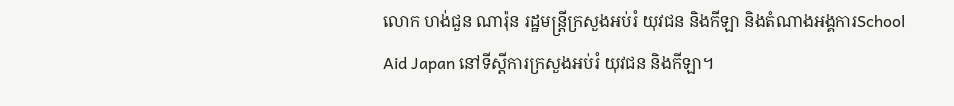លោក ហង់ជួន ណារ៉ុន រដ្ឋមន្ត្រីក្រសួងអប់រំ យុវជន និងកីឡា និងតំណាងអង្គការSchool Aid Japan នៅទីស្ដីការក្រសួងអប់រំ យុវជន និងកីឡា។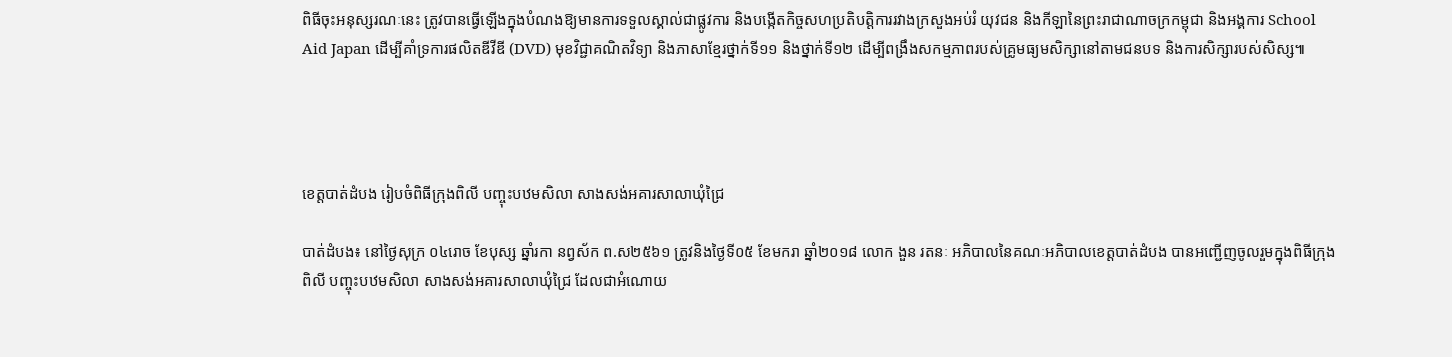ពិធីចុះអនុស្សរណៈនេះ ត្រូវបានធ្វើឡើងក្នុងបំណងឱ្យមានការទទួលស្គាល់ជាផ្លូវការ និងបង្កើតកិច្ចសហប្រតិបត្តិការរវាងក្រសួងអប់រំ យុវជន និងកីឡានៃព្រះរាជាណាចក្រកម្ពុជា និងអង្គការ School Aid Japan ដើម្បីគាំទ្រការផលិតឌីវីឌី (DVD) មុខវិជ្ជាគណិតវិទ្យា និងភាសាខ្មែរថ្នាក់ទី១១ និងថ្នាក់ទី១២ ដើម្បីពង្រឹងសកម្មភាពរបស់គ្រូមធ្យមសិក្សានៅតាមជនបទ និងការសិក្សារបស់សិស្ស៕




ខេត្តបាត់ដំបង រៀបចំពិធីក្រុងពិលី បញ្ចុះបឋមសិលា សាងសង់អគារសាលាឃុំជ្រៃ

បាត់ដំបង៖ នៅថ្ងៃសុក្រ ០៤រោច ខែបុស្ស ឆ្នាំរកា នព្វស័ក ព.ស២៥៦១ ត្រូវនិងថ្ងៃទី០៥ ខែមករា ឆ្នាំ២០១៨ លោក ងួន រតនៈ អភិបាលនៃគណៈអភិបាលខេត្តបាត់ដំបង បានអញ្ជើញចូលរួមក្នុងពិធីក្រុងពិលី បញ្ចុះបឋមសិលា សាងសង់អគារសាលាឃុំជ្រៃ ដែលជាអំណោយ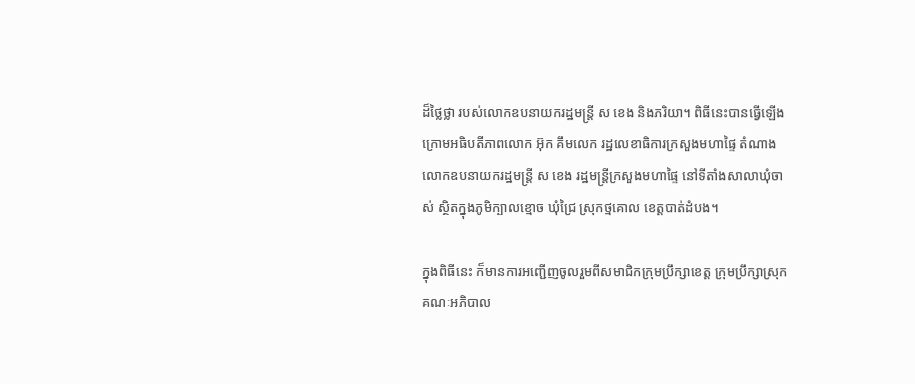ដ៏ថ្លៃថ្លា របស់លោកឧបនាយករដ្ឋមន្ត្រី ស ខេង និងភរិយា។ ពិធីនេះបានធ្វើឡើង ក្រោមអធិបតីភាពលោក អ៊ុក គឹមលេក រដ្ឋលេខាធិការក្រសួងមហាផ្ទៃ តំណាងលោកឧបនាយករដ្ឋមន្ត្រី ស ខេង រដ្ឋមន្រ្តីក្រសួងមហាផ្ទៃ នៅទីតាំងសាលាឃុំចាស់ ស្ថិតក្នុងភូមិក្បាលខ្មោច ឃុំជ្រៃ ស្រុកថ្មគោល ខេត្តបាត់ដំបង។

ក្នុងពិធីនេះ ក៏មានការអញ្ជើញចូលរួមពីសមាជិកក្រុមប្រឹក្សាខេត្ត ក្រុមប្រឹក្សាស្រុក គណៈអភិបាល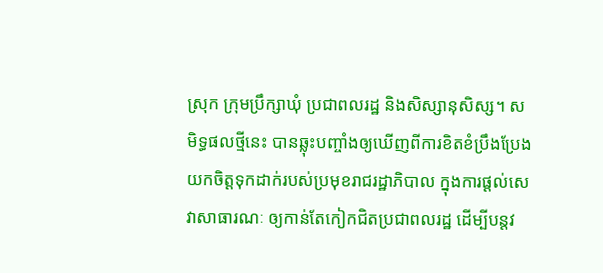ស្រុក ក្រុមប្រឹក្សាឃុំ ប្រជាពលរដ្ឋ និងសិស្សានុសិស្ស។ សមិទ្ធផលថ្មីនេះ បានឆ្លុះបញ្ចាំងឲ្យឃើញពីការខិតខំប្រឹងប្រែង យកចិត្តទុកដាក់របស់ប្រមុខរាជរដ្ឋាភិបាល ក្នុងការផ្តល់សេវាសាធារណៈ ឲ្យកាន់តែកៀកជិតប្រជាពលរដ្ឋ ដើម្បីបន្តវ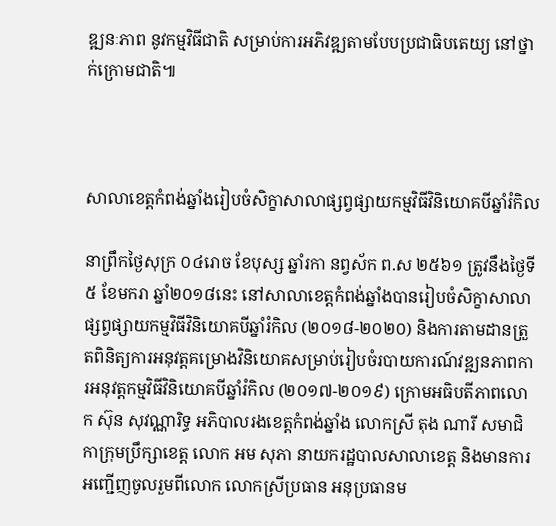ឌ្ឍនៈភាព នូវកម្មវិធីជាតិ សម្រាប់ការអភិវឌ្ឍតាមបែបប្រជាធិបតេយ្យ នៅថ្នាក់ក្រោមជាតិ៕



សាលាខេត្តកំពង់ឆ្នាំងរៀបចំសិក្ខាសាលាផ្សព្វផ្សាយកម្មវិធីវិនិយោគបីឆ្នាំរំកិល

នាព្រឹកថ្ងៃសុក្រ ០៤រោច ខែបុស្ស ឆ្នាំរកា នព្វស័ក ព.ស ២៥៦១ ត្រូវនឹងថ្ងៃទី៥ ខែមករា ឆ្នាំ២០១៨នេះ នៅសាលាខេត្តកំពង់ឆ្នាំងបានរៀបចំសិក្ខាសាលាផ្សព្វផ្សាយកម្មវិធីវិនិយោគបីឆ្នាំរំកិល (២០១៨-២០២០) និងការតាមដានត្រួតពិនិត្យការអនុវត្តគម្រោងវិនិយោគសម្រាប់រៀបចំរបាយការណ៍វឌ្ឍនភាពការអនុវត្តកម្មវិធីវិនិយោគបីឆ្នាំរំកិល (២០១៧-២០១៩) ក្រោមអធិបតីភាពលោក ស៊ុន សុវណ្ណារិទ្ធ អភិបាលរងខេត្តកំពង់ឆ្នាំង លោកស្រី តុង ណារី សមាជិកាក្រុមប្រឹក្សាខេត្ត លោក អម សុភា នាយករដ្ឋបាលសាលាខេត្ដ និងមានការអញ្ជើញចូលរួមពីលោក លោកស្រីប្រធាន អនុប្រធានម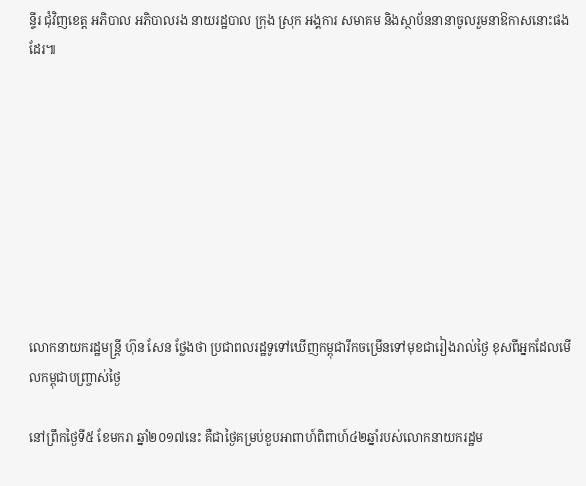ន្ទីរ ជុំវិញខេត្ត អភិបាល អភិបាលរង នាយរដ្ឋបាល ក្រុង ស្រុក អង្គការ សមាគម និងស្ថាប័ននានាចូលរួមនាឱកាសនោះផងដែរ៕









លោកនាយករដ្ឋមន្រ្តី ហ៊ុន សែន ថ្លែងថា ប្រជាពលរដ្ឋទូទៅឃើញកម្ពុជារីកចម្រើនទៅមុខជារៀងរាល់ថ្ងៃ ខុសពីអ្នកដែលមើលកម្ពុជាបញ្ច្រាស់ថ្ងៃ

នៅព្រឹកថ្ងៃទី៥ ខែមករា ឆ្នាំ២០១៧នេះ គឺជាថ្ងៃគម្រប់ខួបអាពាហ៍ពិពាហ៍៤២ឆ្នាំរបស់លោកនាយករដ្ឋម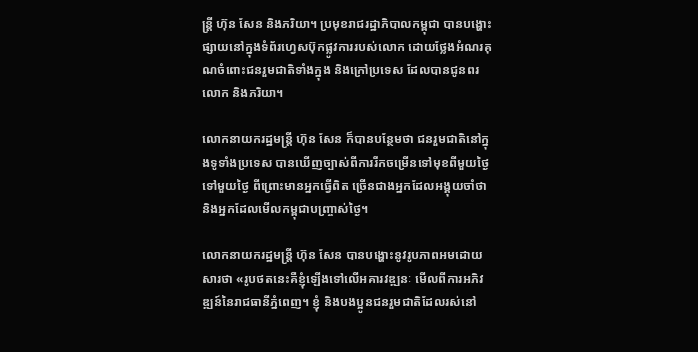ន្រ្តី ហ៊ុន សែន និងភរិយា។ ប្រមុខរាជរដ្ឋាភិបាលកម្ពុជា បានបង្ហោះផ្សាយនៅក្នុងទំព័រហ្វេសប៊ុកផ្លូវការរបស់លោក ដោយថ្លែងអំណរគុណចំពោះជនរួមជាតិទាំងក្នុង និងក្រៅប្រទេស ដែលបានជូនពរលោក និងភរិយា។

លោកនាយករដ្ឋមន្រ្តី ហ៊ុន សែន ក៏បានបន្ថែមថា ជនរួមជាតិនៅក្នុងទូទាំងប្រទេស បានឃើញច្បាស់ពីការរីកចម្រើនទៅមុខពីមួយថ្ងៃទៅមួយថ្ងៃ ពីព្រោះមានអ្នកធ្វើពិត ច្រើនជាងអ្នកដែលអង្គុយចាំថា និងអ្នកដែលមើលកម្ពុជាបញ្ច្រាស់ថ្ងៃ។

លោកនាយករដ្ឋមន្រ្តី ហ៊ុន សែន បានបង្ហោះនូវរូបភាពអមដោយសារថា «រូបថតនេះគឺខ្ញុំឡើងទៅលើអគារវឌ្ឍនៈ មើលពីការអភិវឌ្ឍន៍នៃរាជធានីភ្នំពេញ។ ខ្ញុំ និងបងប្អូនជនរួមជាតិដែលរស់នៅ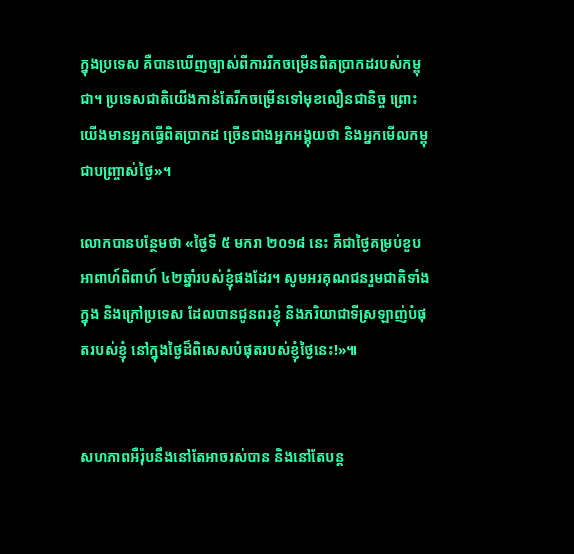ក្នុងប្រទេស គឺបានឃើញច្បាស់ពីការរីកចម្រើនពិតប្រាកដរបស់កម្ពុជា។ ប្រទេសជាតិយើងកាន់តែរីកចម្រើនទៅមុខលឿនជានិច្ច ព្រោះយើងមានអ្នកធ្វើពិតប្រាកដ ច្រើនជាងអ្នកអង្គុយថា និងអ្នកមើលកម្ពុជាបញ្ច្រាស់ថ្ងៃ»។

លោកបានបន្ថែមថា «ថ្ងៃទី ៥ មករា ២០១៨ នេះ គឺជាថ្ងៃគម្រប់ខួបអាពាហ៍ពិពាហ៍ ៤២ឆ្នាំរបស់ខ្ញុំផងដែរ។ សូមអរគុណជនរួមជាតិទាំងក្នុង និងក្រៅប្រទេស ដែលបានជូនពរខ្ញុំ និងភរិយាជាទីស្រឡាញ់បំផុតរបស់ខ្ញុំ នៅក្នុងថ្ងៃដ៏ពិសេសបំផុតរបស់ខ្ញុំថ្ងៃនេះ!»៕


សហភាពអឺរ៉ុបនឹងនៅតែអាចរស់បាន និងនៅតែបន្ត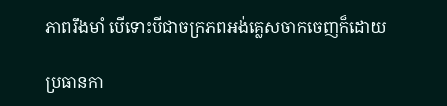ភាពរឹងមាំ បើទោះបីជាចក្រភពអង់គ្លេសចាកចេញក៏ដោយ

ប្រធានកា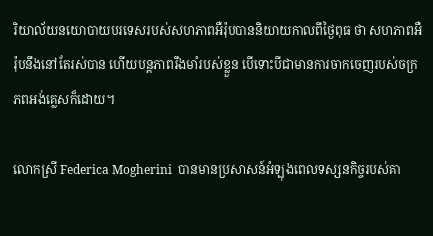រិយាល័យនយោបាយបរទេសរបស់សហភាពអឺរ៉ុបបាននិយាយកាលពីថ្ងៃពុធ ថា សហភាពអឺរ៉ុបនឹងនៅតែរស់បាន ហើយបន្តភាពរឹងមាំរបស់ខ្លួន បើទោះបីជាមានការចាកចេញរបស់ចក្រភពអង់គ្លេសក៏ដោយ។

លោកស្រី Federica Mogherini  បានមានប្រសាសន៍អំឡុងពេលទស្សនកិច្ចរបស់គា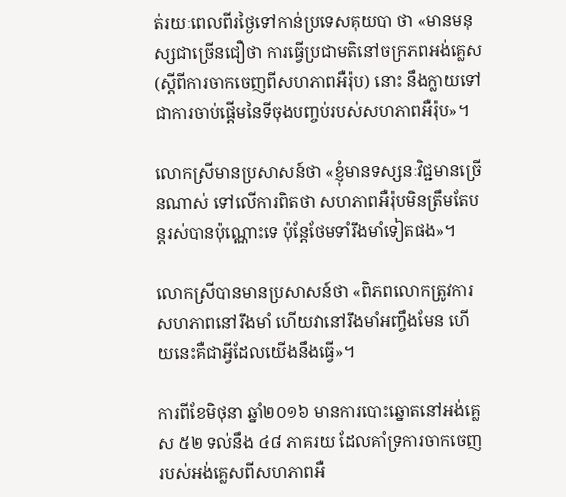ត់រយៈពេលពីរថ្ងៃទៅកាន់ប្រទេសគុយបា ថា «មានមនុស្សជាច្រើនជឿថា ការធ្វើប្រជាមតិនៅចក្រភពអង់គ្លេស (ស្តីពីការចាកចេញពីសហភាពអឺរ៉ុប) នោះ នឹងក្លាយទៅជាការចាប់ផ្តើមនៃទីចុងបញ្ចប់របស់សហភាពអឺរ៉ុប»។

លោកស្រីមានប្រសាសន៍ថា «ខ្ញុំមានទស្សនៈវិជ្ជមានច្រើនណាស់ ទៅលើការពិតថា សហភាពអឺរ៉ុបមិនត្រឹមតែបន្តរស់បានប៉ុណ្ណោះទេ ប៉ុន្តែថែមទាំរឹងមាំទៀតផង»។

លោកស្រីបានមានប្រសាសន៍ថា «ពិភពលោកត្រូវការសហភាពនៅរឹងមាំ ហើយវានៅរឹងមាំអញ្ចឹងមែន ហើយនេះគឺជាអ្វីដែលយើងនឹងធ្វើ»។

ការពីខែមិថុនា ឆ្នាំ២០១៦ មានការបោះឆ្នោតនៅអង់គ្លេស ៥២ ទល់នឹង ៤៨ ភាគរយ ដែលគាំទ្រការចាកចេញរបស់អង់គ្លេសពីសហភាពអឺ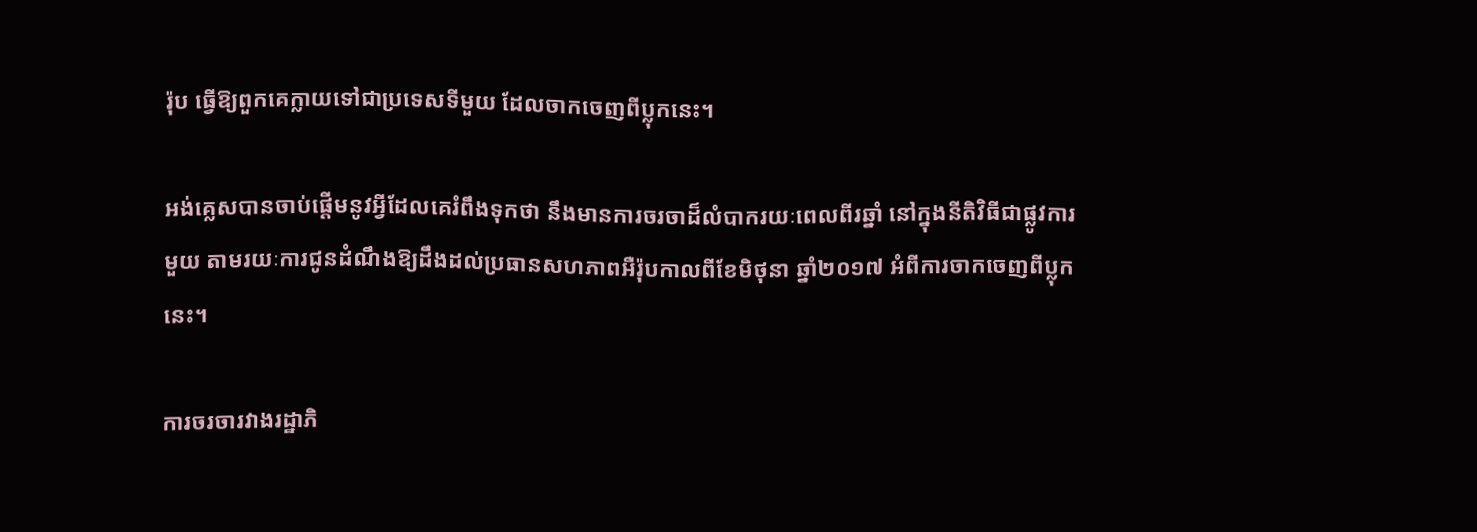រ៉ុប ធ្វើឱ្យពួកគេក្លាយទៅជាប្រទេសទីមួយ ដែលចាកចេញពីប្លុកនេះ។

អង់គ្លេសបានចាប់ផ្តើមនូវអ្វីដែលគេរំពឹងទុកថា នឹងមានការចរចាដ៏លំបាករយៈពេលពីរឆ្នាំ នៅក្នុងនីតិវិធីជាផ្លូវការមួយ តាមរយៈការជូនដំណឹងឱ្យដឹងដល់ប្រធានសហភាពអឺរ៉ុបកាលពីខែមិថុនា ឆ្នាំ២០១៧ អំពីការចាកចេញពីប្លុកនេះ។

ការចរចារវាងរដ្ឋាភិ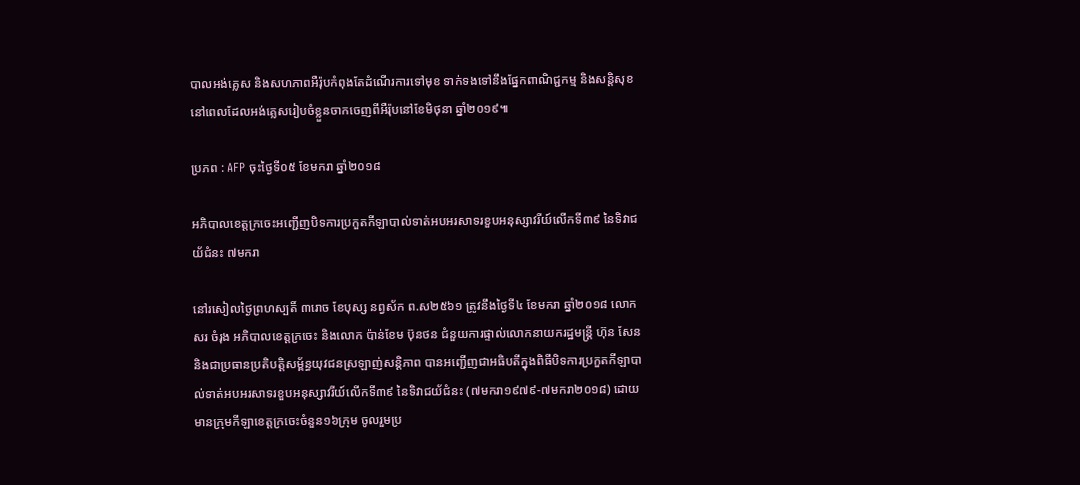បាលអង់គ្លេស និងសហភាពអឺរ៉ុបកំពុងតែដំណើរការទៅមុខ ទាក់ទងទៅនឹងផ្នែកពាណិជ្ជកម្ម និងសន្តិសុខ នៅពេលដែលអង់គ្លេសរៀបចំខ្លួនចាកចេញពីអឺរ៉ុបនៅខែមិថុនា ឆ្នាំ២០១៩៕

ប្រភព : AFP ចុះថ្ងៃទី០៥ ខែមករា ឆ្នាំ២០១៨

អភិបាលខេត្តក្រចេះអញ្ជើញបិទការប្រកួតកីឡាបាល់ទាត់អបអរសាទរខួបអនុស្សាវរីយ៍លើកទី៣៩ នៃទិវាជយ័ជំនះ ៧មករា

នៅរសៀលថ្ងៃព្រហស្បតិ៍ ៣រោច ខែបុស្ស នព្វស័ក ព.ស២៥៦១ ត្រូវនឹងថ្ងៃទី៤ ខែមករា ឆ្នាំ២០១៨ លោក សរ ចំរុង អភិបាលខេត្តក្រចេះ និងលោក ប៉ាន់ខែម ប៊ុនថន ជំនួយការផ្ទាល់លោកនាយករដ្ឋមន្រ្តី ហ៊ុន សែន និងជាប្រធានប្រតិបត្តិសម្ព័ន្ធយុវជនស្រឡាញ់សន្តិភាព បានអញ្ជើញជាអធិបតីក្នុងពិធីបិទការប្រកួតកីឡាបាល់ទាត់អបអរសាទរខួបអនុស្សាវរីយ៍លើកទី៣៩ នៃទិវាជយ័ជំនះ (៧មករា១៩៧៩-៧មករា២០១៨) ដោយមានក្រុមកីឡាខេត្ដក្រចេះចំនួន១៦ក្រុម ចូលរួមប្រ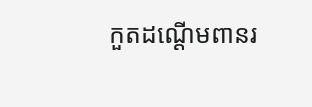កួតដណ្ដើមពានរ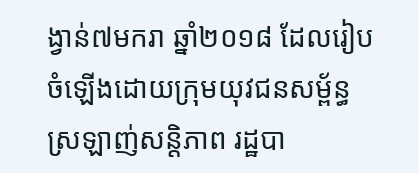ង្វាន់៧មករា ឆ្នាំ២០១៨ ដែលរៀបចំឡើងដោយក្រុមយុវជនសម្ព័ន្ធស្រឡាញ់សន្តិភាព រដ្ឋបា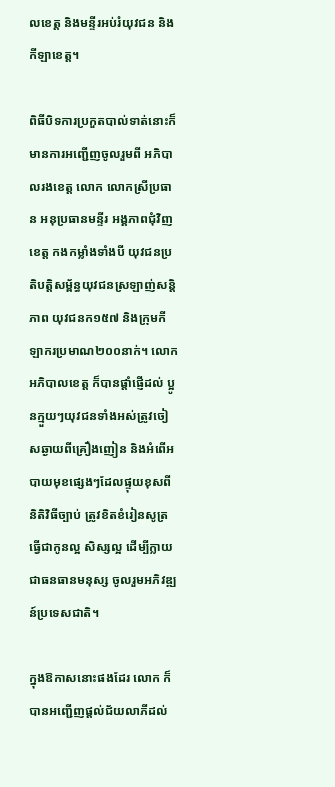លខេត្ត និងមន្ទីរអប់រំយុវជន និងកីឡាខេត្ត។

ពិធីបិទការប្រកួតបាល់ទាត់នោះក៏មានការអញ្ជើញចូលរួមពី អភិបាលរងខេត្ត លោក លោកស្រីប្រធាន អនុប្រធានមន្ទីរ អង្គភាពជុំវិញខេត្ត កងកម្លាំងទាំងបី យុវជនប្រតិបត្តិសម្ព័ន្ធយុវជនស្រឡាញ់សន្តិភាព យុវជនក១៥៧ និងក្រុមកីឡាករប្រមាណ២០០នាក់។ លោកអភិបាលខេត្ត ក៏បានផ្តាំផ្ញើដល់ ប្អូនក្មួយៗយុវជនទាំងអស់ត្រូវចៀសឆ្ងាយពីគ្រឿងញៀន និងអំពើអបាយមុខផ្សេងៗដែលផ្ទុយខុសពីនិតិវិធីច្បាប់ ត្រូវខិតខំរៀនសូត្រ ធ្វើជាកូនល្អ សិស្សល្អ ដើម្បីក្លាយជាធនធានមនុស្ស ចូលរួមអភិវឌ្ឍន៍ប្រទេសជាតិ។

ក្នុងឱកាសនោះផងដែរ លោក ក៏បានអញ្ជើញផ្ដល់ជ័យលាភីដល់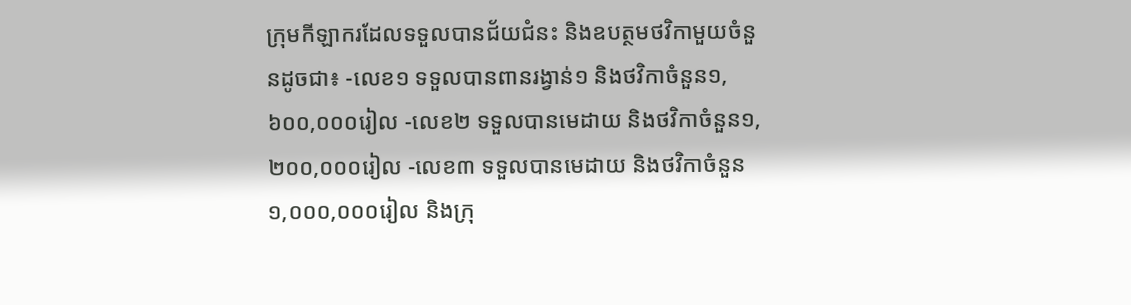ក្រុមកីឡាករដែលទទួលបានជ័យជំនះ និងឧបត្ថមថវិកាមួយចំនួនដូចជា៖ -លេខ១ ទទួលបានពានរង្វាន់១ និងថវិកាចំនួន១,៦០០,០០០រៀល -លេខ២ ទទួលបានមេដាយ និងថវិកាចំនួន១,២០០,០០០រៀល -លេខ៣ ទទួលបានមេដាយ និងថវិកាចំនួន១,០០០,០០០រៀល និងក្រុ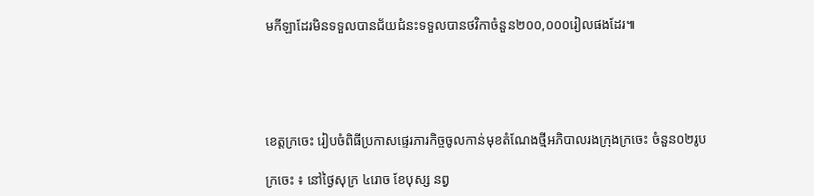មកីឡាដែរមិនទទួលបានជ័យជំនះទទួលបានថវិកាចំនួន២០០,០០០រៀលផងដែរ៕





ខេត្តក្រចេះ រៀបចំពិធីប្រកាសផ្ទេរភារកិច្ចចូលកាន់មុខតំណែងថ្មីអភិបាលរងក្រុងក្រចេះ ចំនួន០២រូប

ក្រចេះ ៖ នៅថ្ងៃសុក្រ ៤រោច ខែបុស្ស នព្វ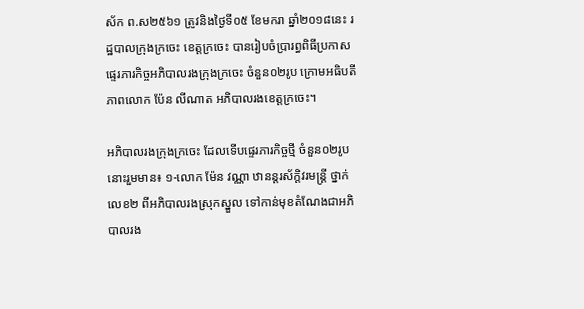ស័ក ព.ស២៥៦១ ត្រូវនិងថ្ងៃទី០៥ ខែមករា ឆ្នាំ២០១៨នេះ រដ្ឋបាលក្រុងក្រចេះ ខេត្តក្រចេះ បានរៀបចំប្រារព្ធពិធីប្រកាសផ្ទេរភារកិច្ចអភិបាលរងក្រុងក្រចេះ ចំនួន០២រូប ក្រោមអធិបតីភាពលោក ប៉ែន លីណាត អភិបាលរងខេត្តក្រចេះ។

អភិបាលរងក្រុងក្រចេះ ដែលទើបផ្ទេរភារកិច្ចថ្មី ចំនួន០២រូបនោះរួមមាន៖ ១-លោក ម៉ែន វណ្ណា ឋានន្តរស័កិ្តវរមន្ត្រី ថ្នាក់លេខ២ ពីអភិបាលរងស្រុកស្នួល ទៅកាន់មុខតំណែងជាអភិបាលរង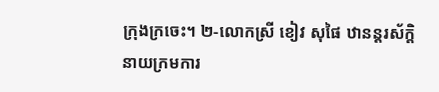ក្រុងក្រចេះ។ ២-លោកស្រី ខៀវ សុផៃ ឋានន្តរស័កិ្តនាយក្រមការ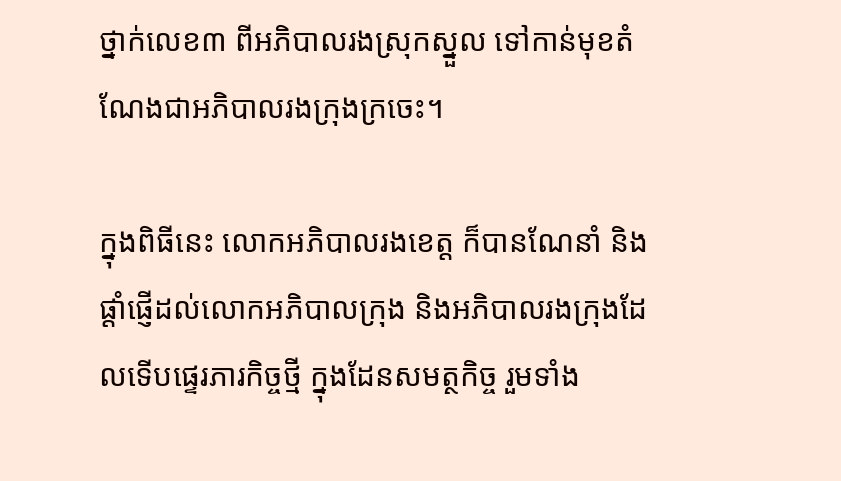ថ្នាក់លេខ៣ ពីអភិបាលរងស្រុកស្នួល ទៅកាន់មុខតំណែងជាអភិបាលរងក្រុងក្រចេះ។

ក្នុងពិធីនេះ លោកអភិបាលរងខេត្ត ក៏បានណែនាំ និងផ្តាំផ្ញើដល់លោកអភិបាលក្រុង និងអភិបាលរងក្រុងដែលទើបផ្ទេរភារកិច្ចថ្មី ក្នុងដែនសមត្ថកិច្ច រួមទាំង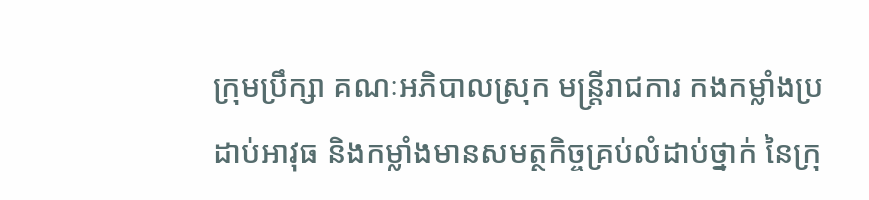ក្រុមប្រឹក្សា គណៈអភិបាលស្រុក មន្រ្តីរាជការ កងកម្លាំងប្រដាប់អាវុធ និងកម្លាំងមានសមត្ថកិច្ចគ្រប់លំដាប់ថ្នាក់ នៃក្រុ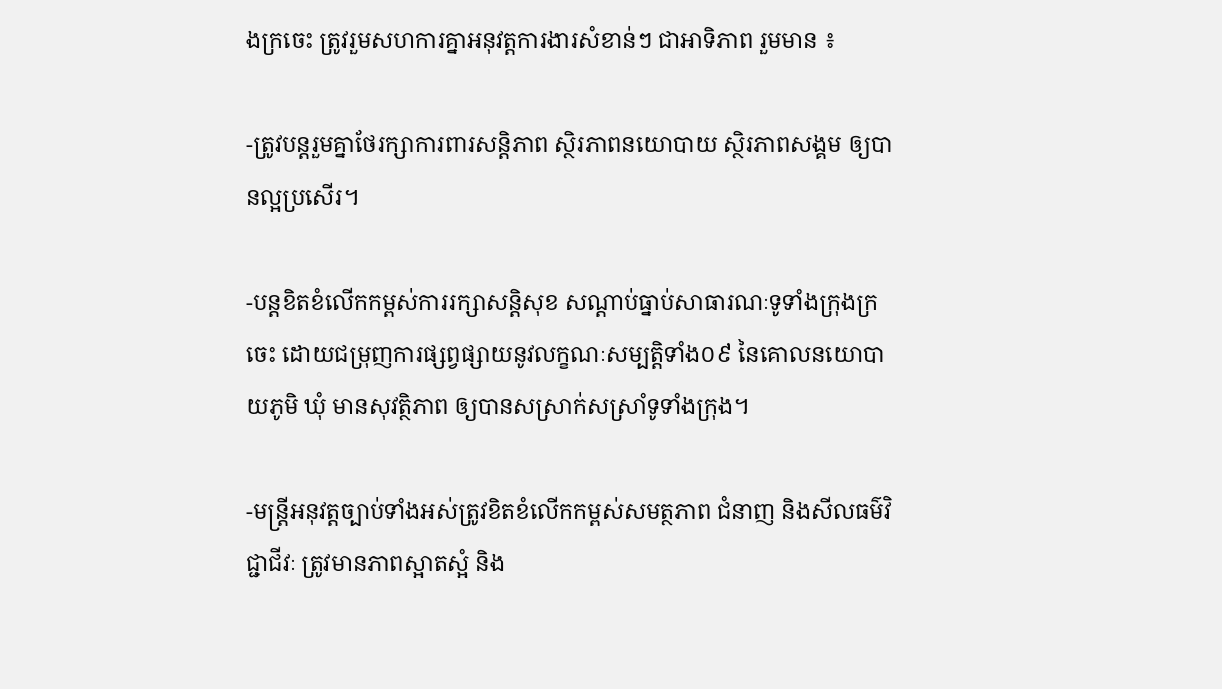ងក្រចេះ ត្រូវរួមសហការគ្នាអនុវត្តការងារសំខាន់ៗ ជាអាទិភាព រួមមាន ៖

-ត្រូវបន្តរួមគ្នាថែរក្សាការពារសន្តិភាព ស្ថិរភាពនយោបាយ ស្ថិរភាពសង្គម ឲ្យបានល្អប្រសើរ។

-បន្តខិតខំលើកកម្ពស់ការរក្សាសន្តិសុខ សណ្តាប់ធ្នាប់សាធារណៈទូទាំងក្រុងក្រចេះ ដោយជម្រុញការផ្សព្វផ្សាយនូវលក្ខណៈសម្បត្តិទាំង០៩ នៃគោលនយោបាយភូមិ ឃុំ មានសុវត្ថិភាព ឲ្យបានសស្រាក់សស្រាំទូទាំងក្រុង។

-មន្រ្តីអនុវត្តច្បាប់ទាំងអស់ត្រូវខិតខំលើកកម្ពស់សមត្ថភាព ជំនាញ និងសីលធម៌វិជ្ជាជីវៈ ត្រូវមានភាពស្អាតស្អំ និង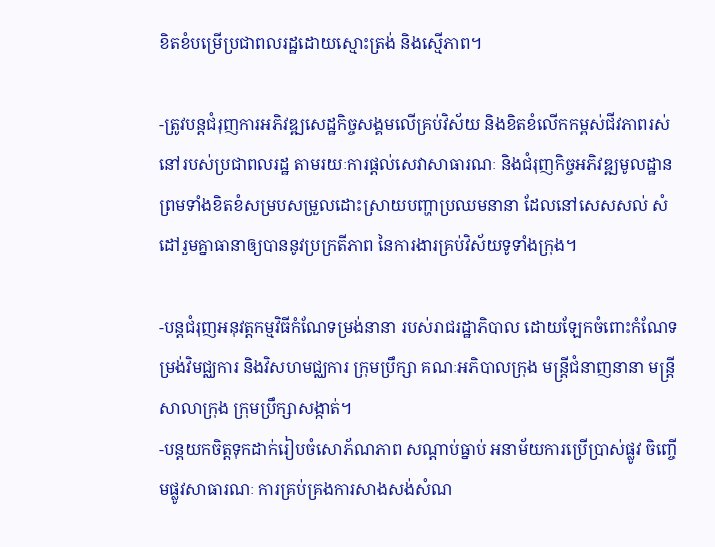ខិតខំបម្រើប្រជាពលរដ្ឋដោយស្មោះត្រង់ និងស្មើភាព។

-ត្រូវបន្តជំរុញការអភិវឌ្ឍសេដ្ឋកិច្ចសង្គមលើគ្រប់វិស័យ និងខិតខំលើកកម្ពស់ជីវភាពរស់នៅរបស់ប្រជាពលរដ្ឋ តាមរយៈការផ្តល់សេវាសាធារណៈ និងជំរុញកិច្ចអភិវឌ្ឍមូលដ្ឋាន ព្រមទាំងខិតខំសម្របសម្រួលដោះស្រាយបញ្ហាប្រឈមនានា ដែលនៅសេសសល់ សំដៅរួមគ្នាធានាឲ្យបាននូវប្រក្រតីភាព នៃការងារគ្រប់វិស័យទូទាំងក្រុង។

-បន្តជំរុញអនុវត្តកម្មវិធីកំណែទម្រង់នានា របស់រាជរដ្ឋាភិបាល ដោយឡែកចំពោះកំណែទម្រង់វិមជ្ឈការ និងវិសហមជ្ឈការ ក្រុមប្រឹក្សា គណៈអភិបាលក្រុង មន្រ្តីជំនាញនានា មន្រ្តីសាលាក្រុង ក្រុមប្រឹក្សាសង្កាត់។
-បន្តយកចិត្តទុកដាក់រៀបចំសោភ័ណភាព សណ្តាប់ធ្នាប់ អនាម័យការប្រើប្រាស់ផ្លូវ ចិញ្ចើមផ្លូវសាធារណៈ ការគ្រប់គ្រងការសាងសង់សំណ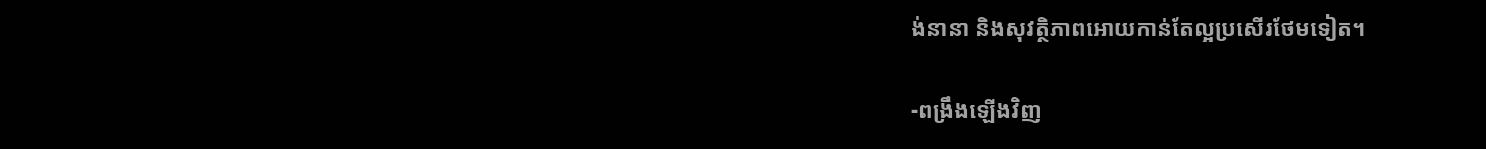ង់នានា និងសុវត្ថិភាពអោយកាន់តែល្អប្រសើរថែមទៀត។

-ពង្រឹងឡើងវិញ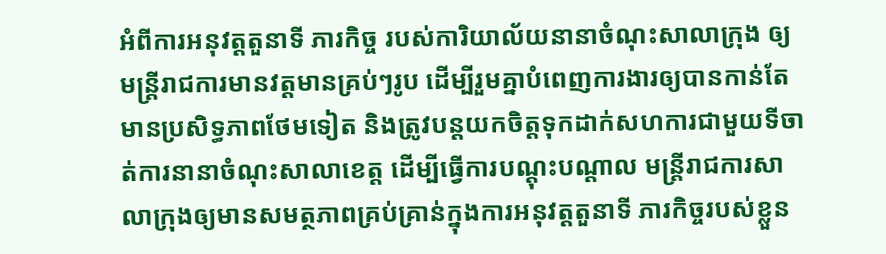អំពីការអនុវត្តតួនាទី ភារកិច្ច របស់ការិយាល័យនានាចំណុះសាលាក្រុង ឲ្យមន្រ្តីរាជការមានវត្តមានគ្រប់ៗរូប ដើម្បីរួមគ្នាបំពេញការងារឲ្យបានកាន់តែមានប្រសិទ្ធភាពថែមទៀត និងត្រូវបន្តយកចិត្តទុកដាក់សហការជាមួយទីចាត់ការនានាចំណុះសាលាខេត្ត ដើម្បីធ្វើការបណ្តុះបណ្តាល មន្រ្តីរាជការសាលាក្រុងឲ្យមានសមត្ថភាពគ្រប់គ្រាន់ក្នុងការអនុវត្តតួនាទី ភារកិច្ចរបស់ខ្លួន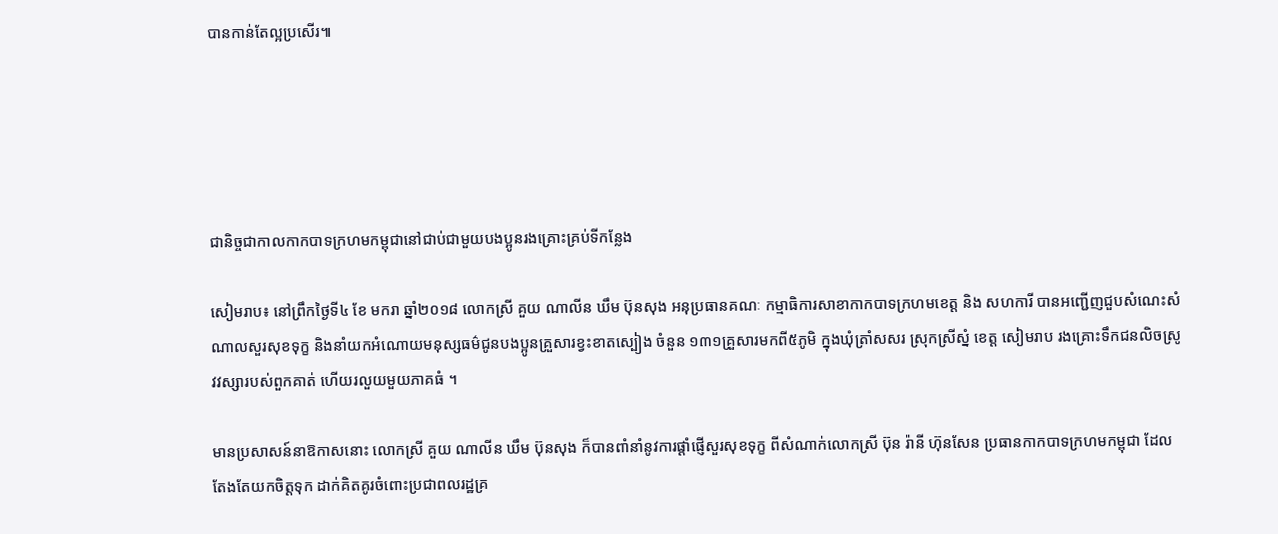បានកាន់តែល្អប្រសើរ៕





ជានិច្ចជាកាលកាកបាទក្រហមកម្ពុជានៅជាប់ជាមួយបងប្អូនរងគ្រោះគ្រប់ទីកន្លែង

សៀមរាប៖ នៅព្រឹកថ្ងៃទី៤ ខែ មករា ឆ្នាំ២០១៨ លោកស្រី គួយ ណាលីន ឃឹម ប៊ុនសុង អនុប្រធានគណៈ កម្មាធិការសាខាកាកបាទក្រហមខេត្ត និង សហការី បានអញ្ជើញជួបសំណេះសំណាលសួរសុខទុក្ខ និងនាំយកអំណោយមនុស្សធម៌ជូនបងប្អូនគ្រួសារខ្វះខាតស្បៀង ចំនួន ១៣១គ្រួសារមកពី៥ភូមិ ក្នុងឃុំត្រាំសសរ ស្រុកស្រីស្នំ ខេត្ត សៀមរាប រងគ្រោះទឹកជនលិចស្រូវវស្សារបស់ពួកគាត់ ហើយរលួយមួយភាគធំ ។

មានប្រសាសន៍នាឱកាសនោះ លោកស្រី គួយ ណាលីន ឃឹម ប៊ុនសុង ក៏បានពាំនាំនូវការផ្ដាំផ្ញើសួរសុខទុក្ខ ពីសំណាក់លោកស្រី ប៊ុន រ៉ានី ហ៊ុនសែន ប្រធានកាកបាទក្រហមកម្ពុជា ដែលតែងតែយកចិត្តទុក ដាក់គិតគូរចំពោះប្រជាពលរដ្ឋគ្រ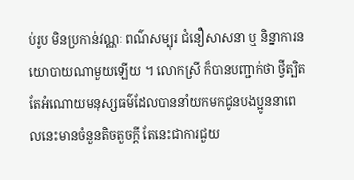ប់រូប មិនប្រកាន់វណ្ណៈ ពណ៌សម្បុរ ជំនឿសាសនា ឬ និន្នាការនយោបាយណាមួយឡើយ ។ លោកស្រី ក៏បានបញ្ជាក់ថា ថ្វីត្បិតតែអំណោយមនុស្សធម៌ដែលបាននាំយកមកជូនបងប្អូននាពេលនេះមានចំនួនតិចតួចក្ដី តែនេះជាការជួយ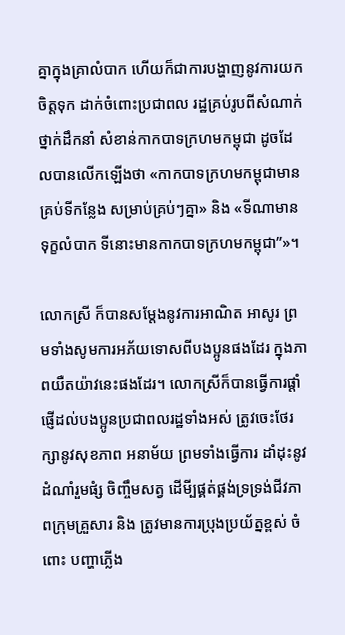គ្នាក្នុងគ្រាលំបាក ហើយក៏ជាការបង្ហាញនូវការយកចិត្តទុក ដាក់ចំពោះប្រជាពល រដ្ឋគ្រប់រូបពីសំណាក់ថ្នាក់ដឹកនាំ សំខាន់កាកបាទក្រហមកម្ពុជា ដូចដែលបានលើកឡើងថា «កាកបាទក្រហមកម្ពុជាមានគ្រប់ទីកន្លែង សម្រាប់គ្រប់ៗគ្នា» និង «ទីណាមានទុក្ខលំបាក ទីនោះមានកាកបាទក្រហមកម្ពុជា”»។

លោកស្រី ក៏បានសម្តែងនូវការអាណិត អាសូរ ព្រមទាំងសូមការអភ័យទោសពីបងប្អូនផងដែរ ក្នុងភាពយឺតយ៉ាវនេះផងដែរ។ លោកស្រីក៏បានធ្វើការផ្តាំផ្ញើដល់បងប្អូនប្រជាពលរដ្ឋទាំងអស់ ត្រូវចេះថែរក្សានូវសុខភាព អនាម័យ ព្រមទាំងធ្វើការ ដាំដុះនូវដំណាំរួមផំ្ស ចិញ្ចឹមសត្វ ដើមី្បផ្គត់ផ្គង់ទ្រទ្រង់ជីវភាពក្រុមគ្រួសារ និង ត្រូវមានការប្រុងប្រយ័ត្នខ្ពស់ ចំពោះ បញ្ហាភ្លើង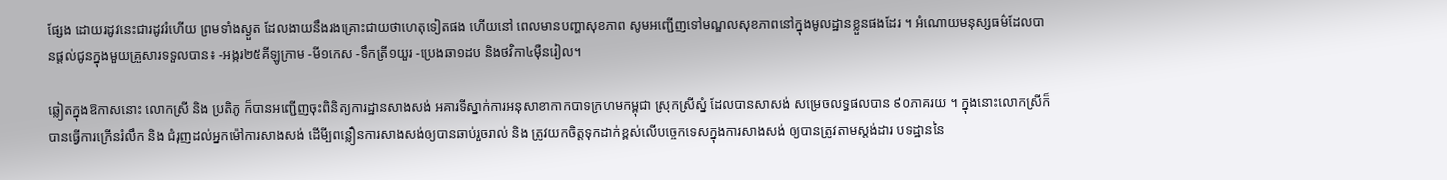ផ្សែង ដោយរដូវនេះជារដូវរំហើយ ព្រមទាំងស្ងួត ដែលងាយនឹងរងគ្រោះជាយថាហេតុទៀតផង ហើយនៅ ពេលមានបញ្ហាសុខភាព សូមអញ្ជើញទៅមណ្ឌលសុខភាពនៅក្នុងមូលដ្ឋានខ្លួនផងដែរ ។ អំណោយមនុស្សធម៌ដែលបានផ្ដល់ជូនក្នុងមួយគ្រួសារទទួលបាន៖ -អង្ករ២៥គីឡូក្រាម -មី១កេស -ទឹកត្រី១យួរ -ប្រេងឆា១ដប និងថវិកា៤ម៉ឺនរៀល។

ឆ្លៀតក្នុងឱកាសនោះ លោកស្រី និង ប្រតិភូ ក៏បានអញ្ជើញចុះពិនិត្យការដ្ឋានសាងសង់ អគារទីស្នាក់ការអនុសាខាកាកបាទក្រហមកម្ពុជា ស្រុកស្រីស្នំ ដែលបានសាសង់ សម្រេចលទ្ធផលបាន ៩០ភាគរយ ។ ក្នុងនោះលោកស្រីក៏បានធ្វើការក្រើនរំលឹក និង ជំរុញដល់អ្នកម៉ៅការសាងសង់ ដើមី្បពន្លឿនការសាងសង់ឲ្យបានឆាប់រួចរាល់ និង ត្រូវយកចិត្តទុកដាក់ខ្ពស់លើបច្ចេកទេសក្នុងការសាងសង់ ឲ្យបានត្រូវតាមស្តង់ដារ បទដ្ឋាននៃ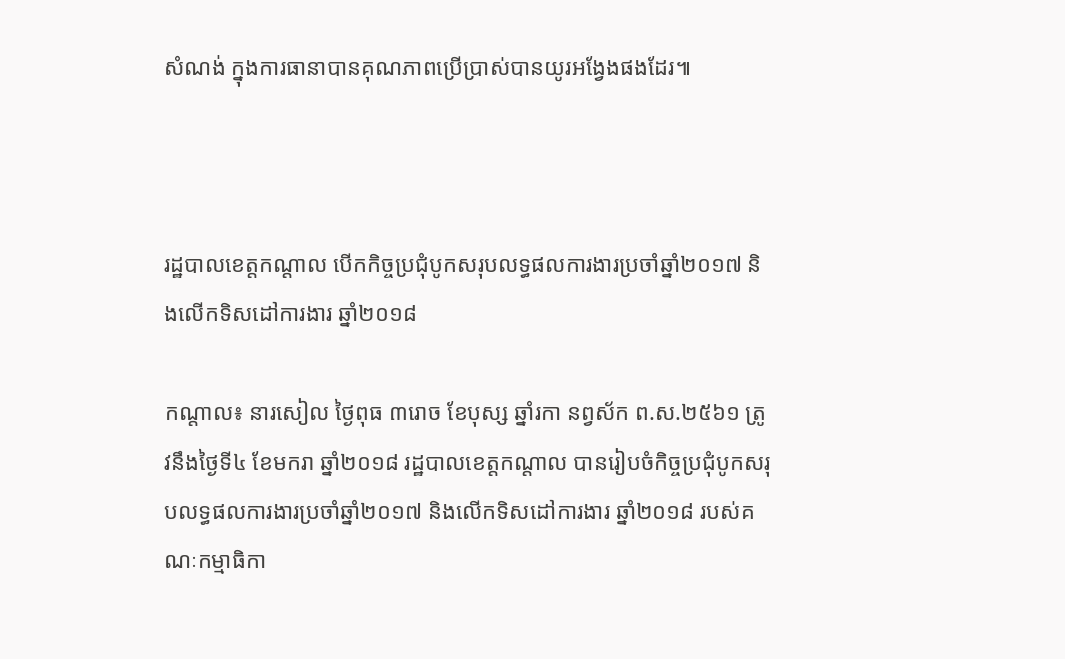សំណង់ ក្នុងការធានាបានគុណភាពប្រើប្រាស់បានយូរអង្វែងផងដែរ៕



រដ្ឋបាលខេត្តកណ្តាល បើកកិច្ចប្រជុំបូកសរុបលទ្ធផលការងារប្រចាំឆ្នាំ២០១៧ និងលើកទិសដៅការងារ ឆ្នាំ២០១៨

កណ្តាល៖ នារសៀល ថ្ងៃពុធ ៣រោច ខែបុស្ស ឆ្នាំរកា នព្វស័ក ព.ស.២៥៦១ ត្រូវនឹងថ្ងៃទី៤ ខែមករា ឆ្នាំ២០១៨ រដ្ឋបាលខេត្តកណ្តាល បានរៀបចំកិច្ចប្រជុំបូកសរុបលទ្ធផលការងារប្រចាំឆ្នាំ២០១៧ និងលើកទិសដៅការងារ ឆ្នាំ២០១៨ របស់គណៈកម្មាធិកា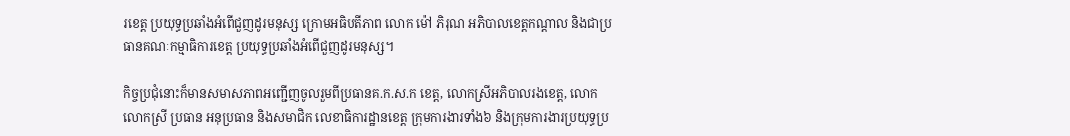រខេត្ត ប្រយុទ្ធប្រឆាំងអំពើជួញដូរមនុស្ស ក្រោមអធិបតីភាព លោក ម៉ៅ ភិរុណ អភិបាលខេត្តកណ្តាល និងជាប្រធានគណៈកម្មាធិការខេត្ត ប្រយុទ្ធប្រឆាំងអំពើជួញដូរមនុស្ស។

កិច្ចប្រជុំនោះក៏មានសមាសភាពអញ្ជើញចូលរួមពីប្រធានគ.ក.ស.ក ខេត្ត, លោកស្រីអភិបាលរងខេត្ត, លោក លោកស្រី ប្រធាន អនុប្រធាន និងសមាជិក លេខាធិការដ្ឋានខេត្ត ក្រុមការងារទាំង៦ និងក្រុមការងារប្រយុទ្ធប្រ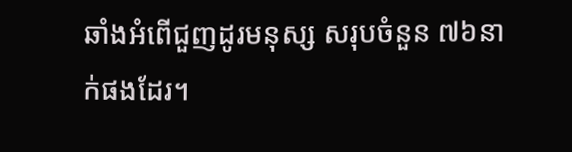ឆាំងអំពើជួញដូរមនុស្ស សរុបចំនួន ៧៦នាក់ផងដែរ។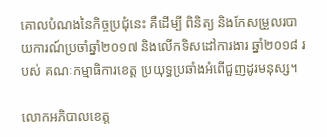គោលបំណងនៃកិច្ចប្រជុំនេះ គឺដើម្បី ពិនិត្យ និងកែសម្រួលរបាយការណ៍ប្រចាំឆ្នាំ២០១៧ និងលើកទិសដៅការងារ ឆ្នាំ២០១៨ របស់ គណៈកម្មាធិការខេត្ត ប្រយុទ្ធប្រឆាំងអំពើជួញដូរមនុស្ស។

លោកអភិបាលខេត្ត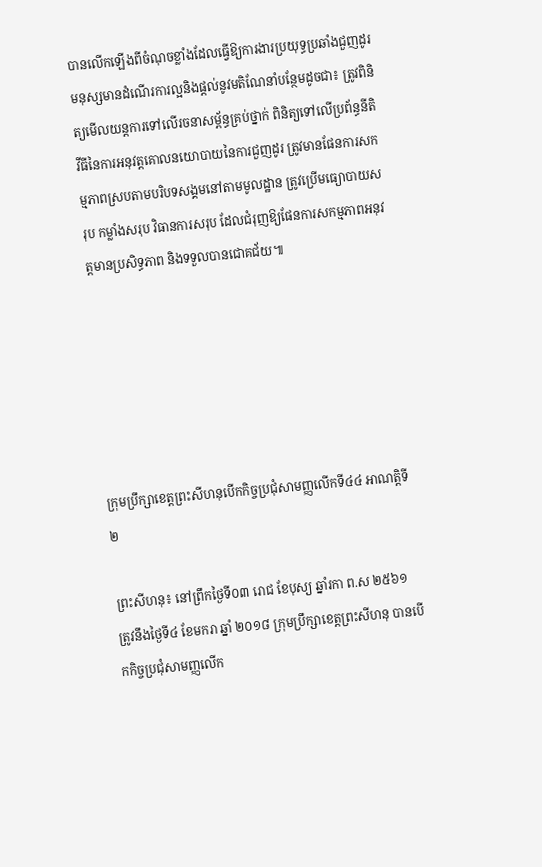បានលើកឡើងពីចំណុចខ្លាំងដែលធ្វើឱ្យការងារប្រយុទ្ធប្រឆាំងជួញដូរមនុស្សមានដំណើរការល្អនិងផ្តល់នូវមតិណែនាំបន្ថែមដូចជា៖ ត្រូវពិនិត្យមើលយន្តការទៅលើរចនាសម្ព័ន្ធគ្រប់ថ្នាក់ ពិនិត្យទៅលើប្រព័ន្ធនីតិវីធីនៃការអនុវត្តគោលនយោបាយនៃការជួញដូរ ត្រូវមានផែនការសកម្មភាពស្របតាមបរិបទសង្គមនៅតាមមូលដ្ឋាន ត្រូវប្រើមធ្យោបាយសរុប កម្លាំងសរុប វិធានការសរុប ដែលជំរុញឱ្យផែនការសកម្មភាពអនុវត្តមានប្រសិទ្ធភាព និងទទួលបានជោគជ័យ៕






ក្រុមប្រឹក្សាខេត្តព្រះសីហនុបើកកិច្ចប្រជុំសាមញ្ញលើកទី៤៤ អាណត្តិទី២

ព្រះសីហនុ៖ នៅព្រឹកថ្ងៃទី០៣ រោជ ខែបុស្យ ឆ្នាំរកា ព.ស ២៥៦១ ត្រូវនឹងថ្ងៃទី៤ ខែមករា ឆ្នាំ ២០១៨ ក្រុមប្រឹក្សាខេត្តព្រះសីហនុ បានបើកកិច្ចប្រជុំសាមញ្ញលើក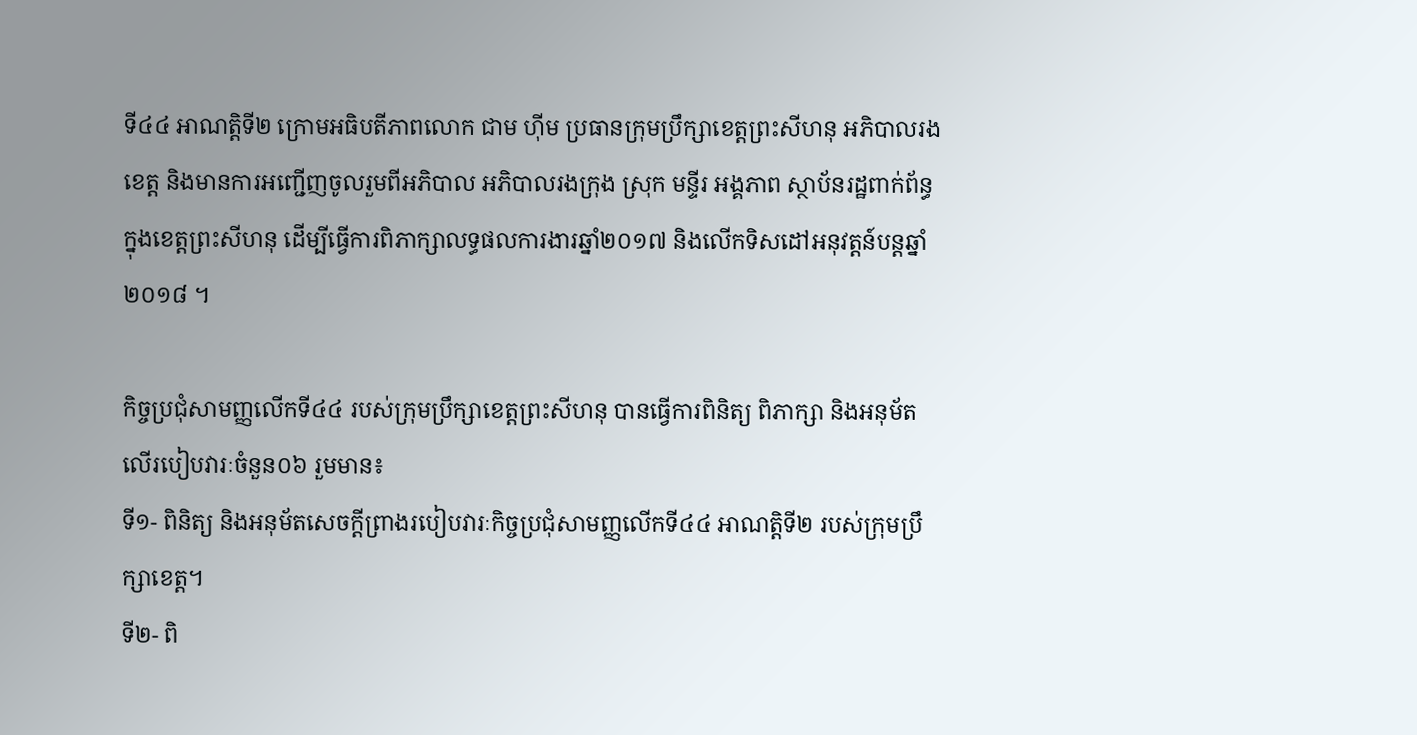ទី៤៤ អាណត្តិទី២ ក្រោមអធិបតីភាពលោក ជាម ហ៊ីម ប្រធានក្រុមប្រឹក្សាខេត្តព្រះសីហនុ អភិបាលរងខេត្ត និងមានការអញ្ជើញចូលរួមពីអភិបាល អភិបាលរងក្រុង ស្រុក មន្ទីរ អង្គភាព ស្ថាប័នរដ្ឋពាក់ព័ន្ធក្នុងខេត្តព្រះសីហនុ ដើម្បីធ្វើការពិភាក្សាលទ្ធផលការងារឆ្នាំ២០១៧ និងលើកទិសដៅអនុវត្តន៍បន្តឆ្នាំ២០១៨ ។

កិច្ចប្រជុំសាមញ្ញលើកទី៤៤ របស់ក្រុមប្រឹក្សាខេត្តព្រះសីហនុ បានធ្វើការពិនិត្យ ពិភាក្សា និងអនុម័តលើរបៀបវារៈចំនួន០៦ រួមមាន៖
ទី១- ពិនិត្យ និងអនុម័តសេចក្ដីព្រាងរបៀបវារៈកិច្ចប្រជុំសាមញ្ញលើកទី៤៤ អាណត្តិទី២ របស់ក្រុមប្រឹក្សាខេត្ត។
ទី២- ពិ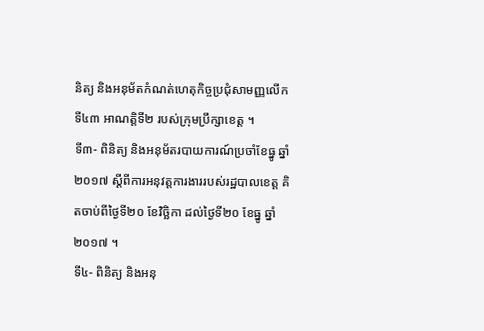និត្យ និងអនុម័តកំណត់ហេតុកិច្ចប្រជុំសាមញ្ញលើកទី៤៣ អាណត្តិទី២ របស់ក្រុមប្រឹក្សាខេត្ត ។
ទី៣- ពិនិត្យ និងអនុម័តរបាយការណ៍ប្រចាំខែធ្នូ ឆ្នាំ២០១៧ ស្ដីពីការអនុវត្តការងាររបស់រដ្ឋបាលខេត្ត គិតចាប់ពីថ្ងៃទី២០ ខែវិច្ឆិកា ដល់ថ្ងៃទី២០ ខែធ្នូ ឆ្នាំ២០១៧ ។
ទី៤- ពិនិត្យ និងអនុ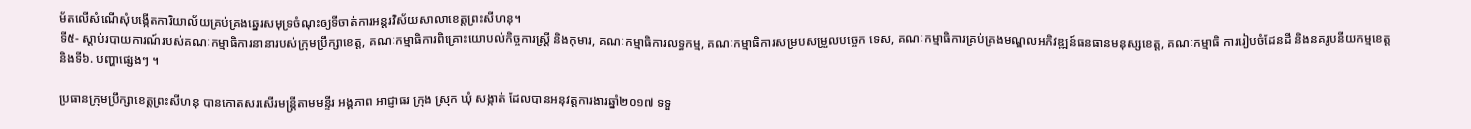ម័តលើសំណើសុំបង្កើតការិយាល័យគ្រប់គ្រងឆ្នេរសមុទ្រចំណុះឲ្យទីចាត់ការអន្តរវិស័យសាលាខេត្តព្រះសីហនុ។
ទី៥- ស្តាប់របាយការណ៍របស់គណៈកម្មាធិការនានារបស់ក្រុមប្រឹក្សាខេត្ត, គណៈកម្មាធិការពិគ្រោះយោបល់កិច្ចការស្ត្រី និងកុមារ, គណៈកម្មាធិការលទ្ធកម្ម, គណៈកម្មាធិការសម្របសម្រួលបច្ចេក ទេស, គណៈកម្មាធិការគ្រប់គ្រងមណ្ឌលអភិវឌ្ឍន៍ធនធានមនុស្សខេត្ត, គណៈកម្មាធិ ការរៀបចំដែនដី និងនគរូបនីយកម្មខេត្ត
និងទី៦. បញ្ហាផ្សេងៗ ។

ប្រធានក្រុមប្រឹក្សាខេត្តព្រះសីហនុ បានកោតសរសើរមន្ត្រីតាមមន្ទីរ អង្គភាព អាជ្ញាធរ ក្រុង ស្រុក ឃុំ សង្កាត់ ដែលបានអនុវត្តការងារឆ្នាំ២០១៧ ទទួ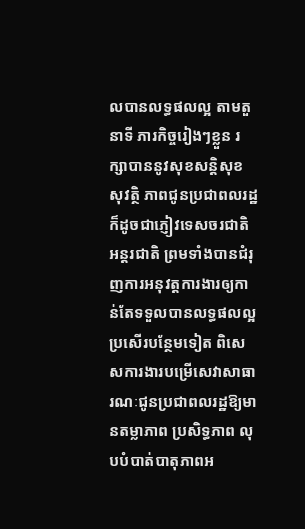លបានលទ្ធផលល្អ តាមតួនាទី ភារកិច្ចរៀងៗខ្លួន រក្សាបាននូវសុខសន្តិសុខ សុវត្ថិ ភាពជូនប្រជាពលរដ្ឋ ក៏ដូចជាភ្ញៀវទេសចរជាតិ អន្តរជាតិ ព្រមទាំងបានជំរុញការអនុវត្តការងារឲ្យកាន់តែទទួលបានលទ្ធផលល្អប្រសើរបន្ថែមទៀត ពិសេសការងារបម្រើសេវាសាធារណៈជូនប្រជាពលរដ្ឋឱ្យមានតម្លាភាព ប្រសិទ្ធភាព លុបបំបាត់បាតុភាពអ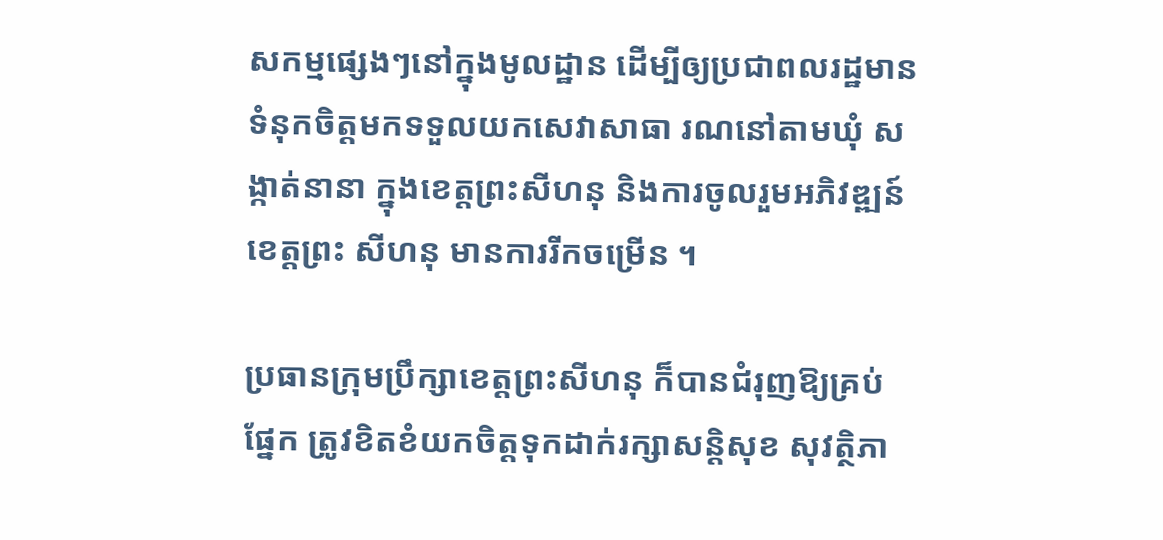សកម្មផ្សេងៗនៅក្នុងមូលដ្ឋាន ដើម្បីឲ្យប្រជាពលរដ្ឋមានទំនុកចិត្តមកទទួលយកសេវាសាធា រណនៅតាមឃុំ សង្កាត់នានា ក្នុងខេត្តព្រះសីហនុ និងការចូលរួមអភិវឌ្ឍន៍ខេត្តព្រះ សីហនុ មានការរីកចម្រើន ។

ប្រធានក្រុមប្រឹក្សាខេត្តព្រះសីហនុ ក៏បានជំរុញឱ្យគ្រប់ផ្នែក ត្រូវខិតខំយកចិត្តទុកដាក់រក្សាសន្តិសុខ សុវត្ថិភា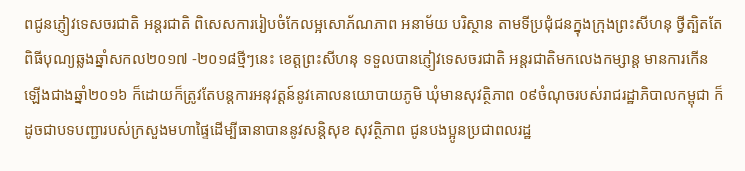ពជូនភ្ញៀវទេសចរជាតិ អន្តរជាតិ ពិសេសការរៀបចំកែលម្អសោភ័ណភាព អនាម័យ បរិស្ថាន តាមទីប្រជុំជនក្នុងក្រុងព្រះសីហនុ ថ្វីត្បិតតែពិធីបុណ្យឆ្លងឆ្នាំសកល២០១៧ -២០១៨ថ្មីៗនេះ ខេត្តព្រះសីហនុ ទទួលបានភ្ញៀវទេសចរជាតិ អន្តរជាតិមកលេងកម្សាន្ត មានការកើនឡើងជាងឆ្នាំ២០១៦ ក៏ដោយក៏ត្រូវតែបន្តការអនុវត្តន៍នូវគោលនយោបាយភូមិ ឃុំមានសុវត្ថិភាព ០៩ចំណុចរបស់រាជរដ្ឋាភិបាលកម្ពុជា ក៏ដូចជាបទបញ្ជារបស់ក្រសួងមហាផ្ទៃដើម្បីធានាបាននូវសន្តិសុខ សុវត្ថិភាព ជូនបងប្អូនប្រជាពលរដ្ឋ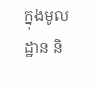ក្នុងមូលដ្ឋាន និ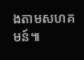ងតាមសហគមន៍៕